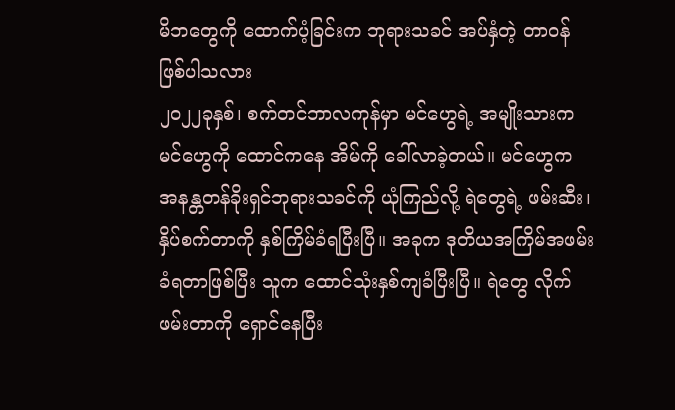မိဘတွေကို ထောက်ပံ့ခြင်းက ဘုရားသခင် အပ်နှံတဲ့ တာဝန်ဖြစ်ပါသလား
၂၀၂၂ခုနှစ်၊ စက်တင်ဘာလကုန်မှာ မင်ဟွေရဲ့ အမျိုးသားက မင်ဟွေကို ထောင်ကနေ အိမ်ကို ခေါ်လာခဲ့တယ်။ မင်ဟွေက အနန္တတန်ခိုးရှင်ဘုရားသခင်ကို ယုံကြည်လို့ ရဲတွေရဲ့ ဖမ်းဆီး၊ နှိပ်စက်တာကို နှစ်ကြိမ်ခံရပြီးပြီ။ အခုက ဒုတိယအကြိမ်အဖမ်းခံရတာဖြစ်ပြီး သူက ထောင်သုံးနှစ်ကျခံပြီးပြီ။ ရဲတွေ လိုက်ဖမ်းတာကို ရှောင်နေပြီး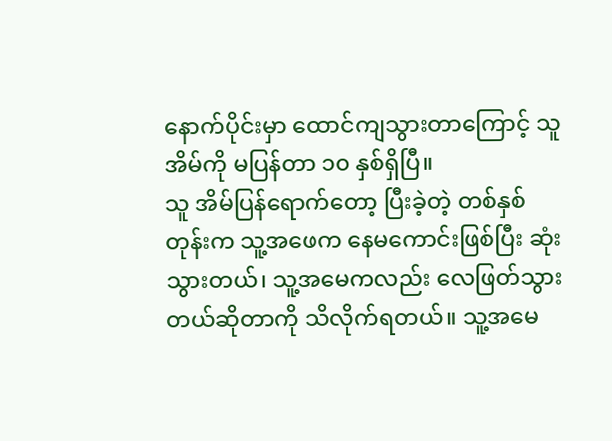နောက်ပိုင်းမှာ ထောင်ကျသွားတာကြောင့် သူအိမ်ကို မပြန်တာ ၁၀ နှစ်ရှိပြီ။
သူ အိမ်ပြန်ရောက်တော့ ပြီးခဲ့တဲ့ တစ်နှစ်တုန်းက သူ့အဖေက နေမကောင်းဖြစ်ပြီး ဆုံးသွားတယ်၊ သူ့အမေကလည်း လေဖြတ်သွားတယ်ဆိုတာကို သိလိုက်ရတယ်။ သူ့အမေ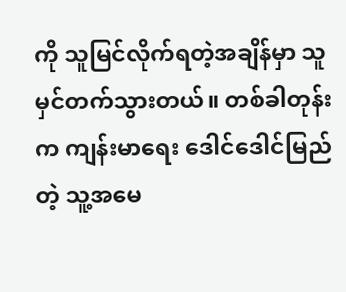ကို သူမြင်လိုက်ရတဲ့အချိန်မှာ သူမှင်တက်သွားတယ်။ တစ်ခါတုန်းက ကျန်းမာရေး ဒေါင်ဒေါင်မြည်တဲ့ သူ့အမေ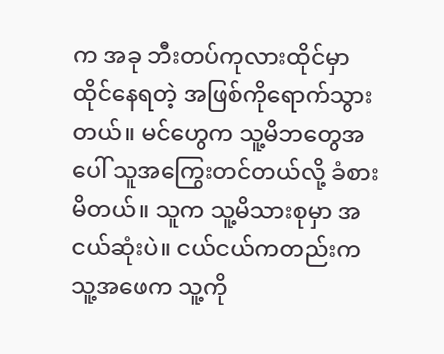က အခု ဘီးတပ်ကုလားထိုင်မှာ ထိုင်နေရတဲ့ အဖြစ်ကိုရောက်သွားတယ်။ မင်ဟွေက သူ့မိဘတွေအပေါ် သူအကြွေးတင်တယ်လို့ ခံစားမိတယ်။ သူက သူ့မိသားစုမှာ အငယ်ဆုံးပဲ။ ငယ်ငယ်ကတည်းက သူ့အဖေက သူ့ကို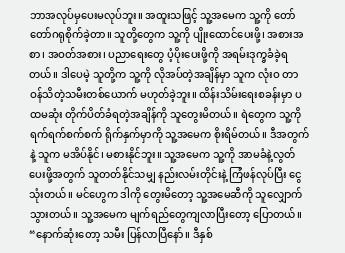ဘာအလုပ်မှပေးမလုပ်ဘူး။ အထူးသဖြင့် သူ့အမေက သူ့ကို တော်တော်ဂရုစိုက်ခဲ့တာ။ သူတို့တွေက သူ့ကို ပျိုးထောင်ပေးဖို့၊ အစားအစာ၊ အဝတ်အစား၊ ပညာရေးတွေ ပံ့ပိုးပေးဖို့ကို အရမ်းဒုက္ခခံခဲ့ရတယ်။ ဒါပေမဲ့ သူတို့က သူ့ကို လိုအပ်တဲ့အချိန်မှာ သူက လုံးဝ တာဝန်သိတဲ့သမီးတစ်ယောက် မဟုတ်ခဲ့ဘူး။ ထိန်းသိမ်းရေးစခန်းမှာ ပထမဆုံး တိုက်ပိတ်ခံရတဲ့အချိန်ကို သူတွေးမိတယ်။ ရဲတွေက သူ့ကို ရက်ရက်စက်စက် ရိုက်နှက်မှာကို သူ့အမေက စိုးရိမ်တယ်။ ဒီအတွက်နဲ့ သူက မအိပ်နိုင်၊ မစားနိုင်ဘူး။ သူ့အမေက သူ့ကို အာမခံနဲ့လွတ်ပေးဖို့အတွက် သူတတ်နိုင်သမျှ နည်းလမ်းတိုင်းနဲ့ ကြံဖန်လုပ်ပြီး ငွေသုံးတယ်။ မင်ဟွေက ဒါကို တွေးမိတော့ သူ့အမေဆီကို သူလျှောက်သွားတယ်။ သူ့အမေက မျက်ရည်တွေကျလာပြီးတော့ ပြောတယ်။ “နောက်ဆုံးတော့ သမီး ပြန်လာပြီနော်။ ဒီနှစ်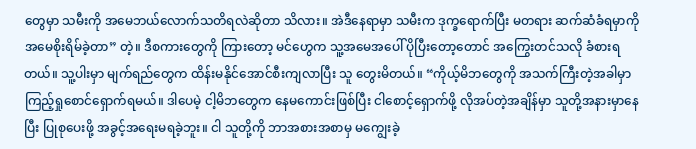တွေမှာ သမီးကို အမေဘယ်လောက်သတိရလဲဆိုတာ သိလား။ အဲဒီနေရာမှာ သမီးက ဒုက္ခရောက်ပြီး မတရား ဆက်ဆံခံရမှာကို အမေစိုးရိမ်ခဲ့တာ” တဲ့။ ဒီစကားတွေကို ကြားတော့ မင်ဟွေက သူ့အမေအပေါ် ပိုပြီးတော့တောင် အကြွေးတင်သလို ခံစားရတယ်။ သူ့ပါးမှာ မျက်ရည်တွေက ထိန်းမနိုင်အောင်စီးကျလာပြီး သူ တွေးမိတယ်။ “ကိုယ့်မိဘတွေကို အသက်ကြီးတဲ့အခါမှာ ကြည့်ရှုစောင်ရှောက်ရမယ်။ ဒါပေမဲ့ ငါ့မိဘတွေက နေမကောင်းဖြစ်ပြီး ငါစောင့်ရှောက်ဖို့ လိုအပ်တဲ့အချိန်မှာ သူတို့အနားမှာနေပြီး ပြုစုပေးဖို့ အခွင့်အရေးမရခဲ့ဘူး။ ငါ သူတို့ကို ဘာအစားအစာမှ မကျွေးခဲ့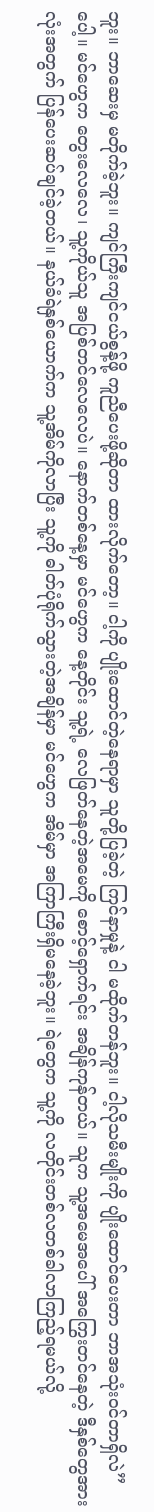ဘူး။ ဘာဆေးမှ မတိုက်ခဲ့ဘူး။ ကျင်ကြီးကျင်ငယ်စွန့်ဖို့ ကူညီပေးဖို့ဆိုတာ ထားလိုက်တော့။ ငါ့ကို ပျိုးထောင်တဲ့နေရာမှာ သူတို့ပြခဲ့တဲ့ ကြင်နာမှုနဲ့ ငါ မထိုက်တန်ဘူး။ ငါ့လိုသမီးမျိုးကို ပျိုးထောင်ပေးတာ ဘာအသုံးဝင်တာရှိလဲ” ပေါ့။ မင်ဟွေက တွေးလေလေ၊ သူ့ကိုယ်သူ အပြစ်တင်လေလေပဲ။ နောက်တစ်နေ့မှာ မင်ဟွေက နေ့တိုင်း သူ့ရဲ့ လေဖြတ်နေတဲ့အမေကို စောင့်ရှောက်ရင်း အချိန်ကုန်တယ်။ သူက သူ့အမေအပေါ် အကြွေးတင်နေတဲ့ ဒီနှစ်တွေအားလုံးအတွက် ပြန်ပေးဆပ်ချင်ခဲ့တယ်။ နယ်ခံရဲနှစ်ယောက်က သူ့အိမ်ကိုလာပြီး သူ့ကို ဓါတ်ပုံရိုက်သွားတဲ့အချိန်မှာ မင်ဟွေက အိမ်မှာ အကြာကြီးရှိမနေခဲ့ဘူး။ ရဲတွေက သူ့ကို လတိုင်းတစ်လတစ်ခါလာကြည့်ရမယ်လို့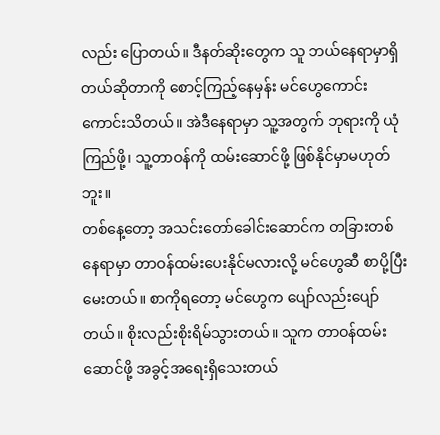လည်း ပြောတယ်။ ဒီနတ်ဆိုးတွေက သူ ဘယ်နေရာမှာရှိတယ်ဆိုတာကို စောင့်ကြည့်နေမှန်း မင်ဟွေကောင်းကောင်းသိတယ်။ အဲဒီနေရာမှာ သူ့အတွက် ဘုရားကို ယုံကြည်ဖို့၊ သူ့တာဝန်ကို ထမ်းဆောင်ဖို့ ဖြစ်နိုင်မှာမဟုတ်ဘူး။
တစ်နေ့တော့ အသင်းတော်ခေါင်းဆောင်က တခြားတစ်နေရာမှာ တာဝန်ထမ်းပေးနိုင်မလားလို့ မင်ဟွေဆီ စာပို့ပြီးမေးတယ်။ စာကိုရတော့ မင်ဟွေက ပျော်လည်းပျော်တယ်။ စိုးလည်းစိုးရိမ်သွားတယ်။ သူက တာဝန်ထမ်းဆောင်ဖို့ အခွင့်အရေးရှိသေးတယ်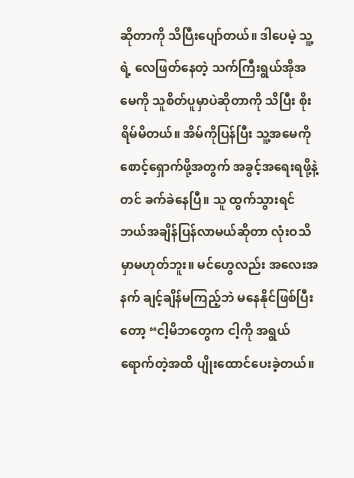ဆိုတာကို သိပြီးပျော်တယ်။ ဒါပေမဲ့ သူ့ရဲ့ လေဖြတ်နေတဲ့ သက်ကြီးရွယ်အိုအမေကို သူစိတ်ပူမှာပဲဆိုတာကို သိပြီး စိုးရိမ်မိတယ်။ အိမ်ကိုပြန်ပြီး သူ့အမေကို စောင့်ရှောက်ဖို့အတွက် အခွင့်အရေးရဖို့နဲ့တင် ခက်ခဲနေပြီ။ သူ ထွက်သွားရင် ဘယ်အချိန်ပြန်လာမယ်ဆိုတာ လုံးဝသိမှာမဟုတ်ဘူး။ မင်ဟွေလည်း အလေးအနက် ချင့်ချိန်မကြည့်ဘဲ မနေနိုင်ဖြစ်ပြီးတော့ “ငါ့မိဘတွေက ငါ့ကို အရွယ်ရောက်တဲ့အထိ ပျိုးထောင်ပေးခဲ့တယ်။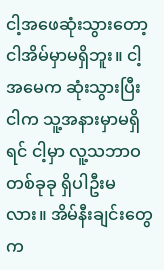ငါ့အဖေဆုံးသွားတော့ ငါအိမ်မှာမရှိဘူး။ ငါ့အမေက ဆုံးသွားပြီး ငါက သူ့အနားမှာမရှိရင် ငါ့မှာ လူ့သဘာဝတစ်ခုခု ရှိပါဦးမလား။ အိမ်နီးချင်းတွေက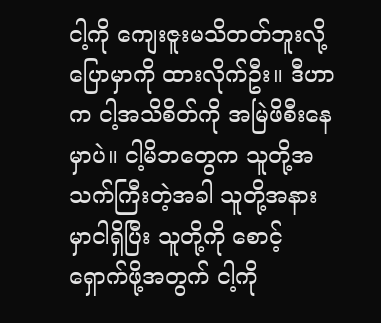ငါ့ကို ကျေးဇူးမသိတတ်ဘူးလို့ ပြောမှာကို ထားလိုက်ဦး။ ဒီဟာက ငါ့အသိစိတ်ကို အမြဲဖိစီးနေမှာပဲ။ ငါ့မိဘတွေက သူတို့အသက်ကြီးတဲ့အခါ သူတို့အနားမှာငါရှိပြီး သူတို့ကို စောင့်ရှောက်ဖို့အတွက် ငါ့ကို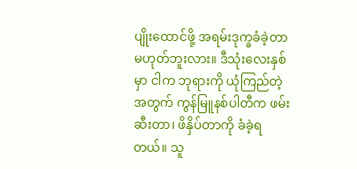ပျိုးထောင်ဖို့ အရမ်းဒုက္ခခံခဲ့တာ မဟုတ်ဘူးလား။ ဒီသုံးလေးနှစ်မှာ ငါက ဘုရားကို ယုံကြည်တဲ့အတွက် ကွန်မြူနစ်ပါတီက ဖမ်းဆီးတာ၊ ဖိနှိပ်တာကို ခံခဲ့ရတယ်။ သူ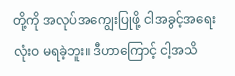တို့ကို အလုပ်အကျွေးပြုဖို့ ငါအခွင့်အရေးလုံးဝ မရခဲ့ဘူး။ ဒီဟာကြောင့် ငါ့အသိ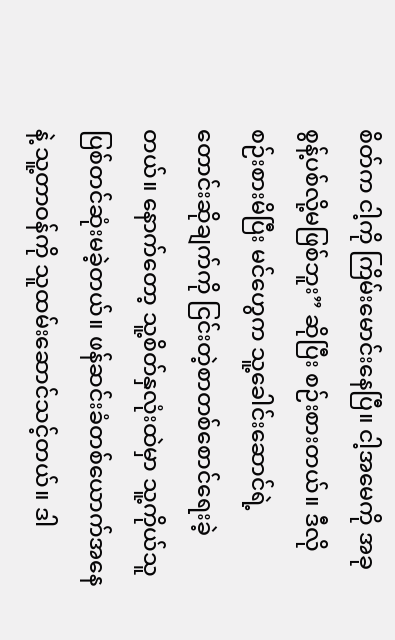စိတ်က ငါ့ကို ကြိမ်းမောင်းနေပြီ။ ငါ့အမေကို အခု စွန့်ပစ်လို့မဖြစ်ဘူး” ဆိုပြီး စဉ်းစားတယ်။ ဒီလို စဉ်းစားမိပြီး မင်ဟွေက သူ့ခေါင်းဆောင်ရဲ့ တောင်းဆိုချက်ကို ငြင်းတဲ့စာတစ်စောင်ရေးခဲ့တယ်။ နောက်တော့ သူ့စိတ်နှလုံးထဲမှာ သူ့ကိုယ်သူ ပြစ်တင်ဆုံးမခဲ့တယ်။ ဖန်ဆင်းခံတစ်ယောက်အနေနဲ့ သူ့တာဝန်ကို သူထမ်းဆောင်သင့်တယ်။ ဒါ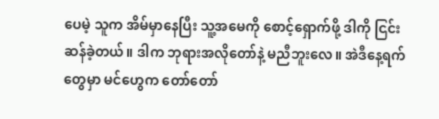ပေမဲ့ သူက အိမ်မှာနေပြီး သူ့အမေကို စောင့်ရှောက်ဖို့ ဒါကို ငြင်းဆန်ခဲ့တယ်။ ဒါက ဘုရားအလိုတော်နဲ့ မညီဘူးလေ။ အဲဒီနေ့ရက်တွေမှာ မင်ဟွေက တော်တော်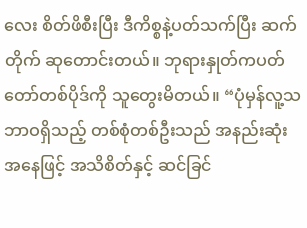လေး စိတ်ဖိစီးပြီး ဒီကိစ္စနဲ့ပတ်သက်ပြီး ဆက်တိုက် ဆုတောင်းတယ်။ ဘုရားနှုတ်ကပတ်တော်တစ်ပိုဒ်ကို သူတွေးမိတယ်။ “ပုံမှန်လူ့သဘာဝရှိသည့် တစ်စုံတစ်ဦးသည် အနည်းဆုံးအနေဖြင့် အသိစိတ်နှင့် ဆင်ခြင်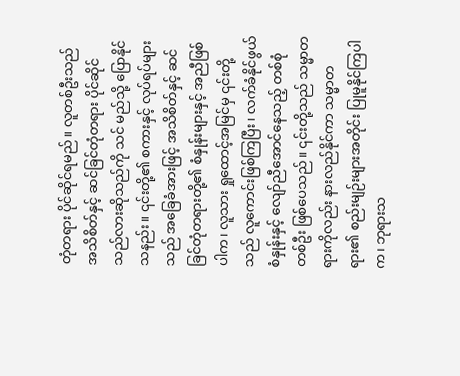တုံတရား ပိုင်ဆိုင်ရမည်။ လူတစ်ဦးသည် အသိစိတ်နှင့် ဆင်ခြင်တုံတရား ပိုင်ဆိုင်သည်လားဆိုသည်ကို သင် မည်သို့ ပြောနိုင်သနည်း။ ၎င်းတို့၏ စကားနှင့် လုပ်ရပ်များသည် အခြေခံအားဖြင့် အသိစိတ်နှင့် ဆင်ခြင်တုံတရားတို့၏ စံနှုန်းများနှင့် အညီဖြစ်ပါက၊ လူသား ရှုထောင့်အမြင်မှ ၎င်းတို့သည် လူကောင်းဖြစ်ကြပြီး၊ လက်ခံနိုင်ဖွယ် စံနှုန်းနှင့် လျော်ညီအောင်နေသည့် တစ်စုံတစ်ဦး ဖြစ်ပေသည်။ ၎င်းတို့သည် သမ္မာတရားကိုလည်း နားလည်နိုင်ကာ သမ္မာတရား၏ စည်းမျဉ်းများအတိုင်း ပြုမူနိုင်ကြပါက၊ ဘုရားသ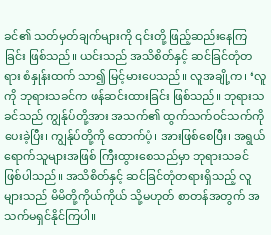ခင်၏ သတ်မှတ်ချက်များကို ၎င်းတို့ ဖြည့်ဆည်းနေကြခြင်း ဖြစ်သည်။ ယင်းသည် အသိစိတ်နှင့် ဆင်ခြင်တုံတရား စံနှုန်းထက် သာ၍ မြင့်မားပေသည်။ လူအချို့က၊ ‘လူကို ဘုရားသခင်က ဖန်ဆင်းထားခြင်း ဖြစ်သည်။ ဘုရားသခင်သည် ကျွန်ုပ်တို့အား အသက်၏ ထွက်သက်ဝင်သက်ကို ပေးခဲ့ပြီး၊ ကျွန်ုပ်တို့ကို ထောက်ပံ့၊ အားဖြစ်စေပြီး၊ အရွယ်ရောက်သူများအဖြစ် ကြီးထွားစေသည်မှာ ဘုရားသခင် ဖြစ်ပါသည်။ အသိစိတ်နှင့် ဆင်ခြင်တုံတရားရှိသည့် လူများသည် မိမိတို့ကိုယ်ကိုယ် သို့မဟုတ် စာတန်အတွက် အသက်မရှင်နိုင်ကြပါ။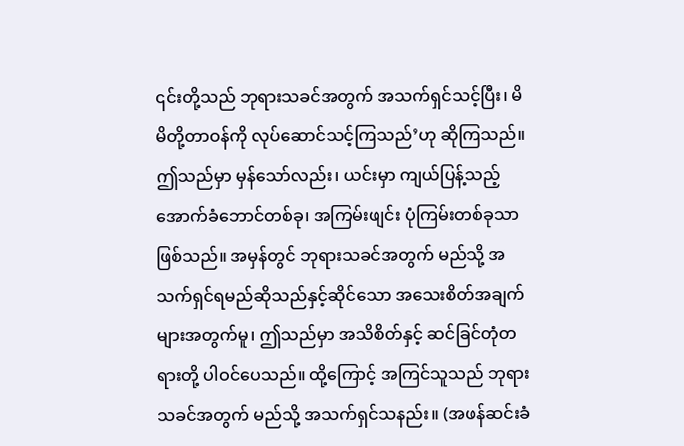၎င်းတို့သည် ဘုရားသခင်အတွက် အသက်ရှင်သင့်ပြီး၊ မိမိတို့တာဝန်ကို လုပ်ဆောင်သင့်ကြသည်’ဟု ဆိုကြသည်။ ဤသည်မှာ မှန်သော်လည်း၊ ယင်းမှာ ကျယ်ပြန့်သည့် အောက်ခံဘောင်တစ်ခု၊ အကြမ်းဖျင်း ပုံကြမ်းတစ်ခုသာ ဖြစ်သည်။ အမှန်တွင် ဘုရားသခင်အတွက် မည်သို့ အသက်ရှင်ရမည်ဆိုသည်နှင့်ဆိုင်သော အသေးစိတ်အချက်များအတွက်မူ၊ ဤသည်မှာ အသိစိတ်နှင့် ဆင်ခြင်တုံတရားတို့ ပါဝင်ပေသည်။ ထို့ကြောင့် အကြင်သူသည် ဘုရားသခင်အတွက် မည်သို့ အသက်ရှင်သနည်း။ (အဖန်ဆင်းခံ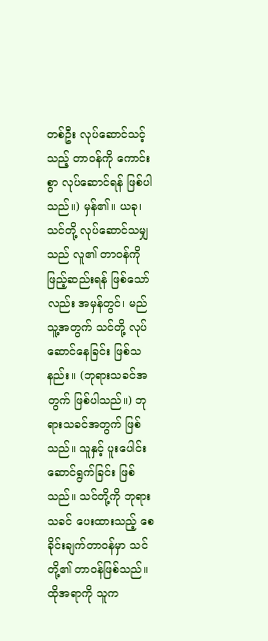တစ်ဦး လုပ်ဆောင်သင့်သည့် တာဝန်ကို ကောင်းစွာ လုပ်ဆောင်ရန် ဖြစ်ပါသည်။) မှန်၏။ ယခု၊ သင်တို့ လုပ်ဆောင်သမျှသည် လူ၏ တာဝန်ကို ဖြည့်ဆည်းရန် ဖြစ်သော်လည်း အမှန်တွင်၊ မည်သူ့အတွက် သင်တို့ လုပ်ဆောင်နေခြင်း ဖြစ်သနည်း။ (ဘုရားသခင်အတွက် ဖြစ်ပါသည်။) ဘုရားသခင်အတွက် ဖြစ်သည်။ သူနှင့် ပူးပေါင်းဆောင်ရွက်ခြင်း ဖြစ်သည်။ သင်တို့ကို ဘုရားသခင် ပေးထားသည့် စေခိုင်းချက်တာဝန်မှာ သင်တို့၏ တာဝန်ဖြစ်သည်။ ထိုအရာကို သူက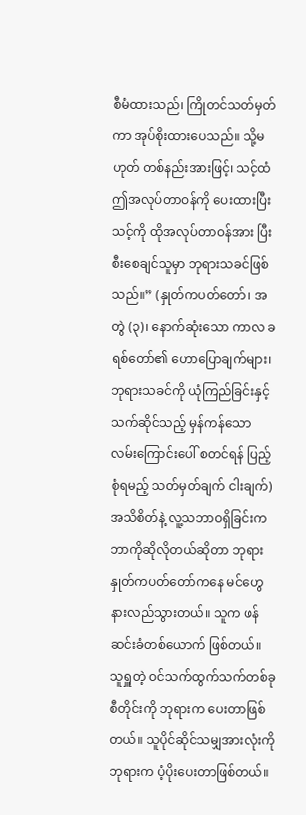စီမံထားသည်၊ ကြိုတင်သတ်မှတ်ကာ အုပ်စိုးထားပေသည်။ သို့မဟုတ် တစ်နည်းအားဖြင့်၊ သင့်ထံ ဤအလုပ်တာဝန်ကို ပေးထားပြီး သင့်ကို ထိုအလုပ်တာဝန်အား ပြီးစီးစေချင်သူမှာ ဘုရားသခင်ဖြစ်သည်။” (နှုတ်ကပတ်တော်၊ အတွဲ (၃)၊ နောက်ဆုံးသော ကာလ ခရစ်တော်၏ ဟောပြောချက်များ၊ ဘုရားသခင်ကို ယုံကြည်ခြင်းနှင့်သက်ဆိုင်သည့် မှန်ကန်သော လမ်းကြောင်းပေါ် စတင်ရန် ပြည့်စုံရမည့် သတ်မှတ်ချက် ငါးချက်) အသိစိတ်နဲ့ လူ့သဘာဝရှိခြင်းက ဘာကိုဆိုလိုတယ်ဆိုတာ ဘုရားနှုတ်ကပတ်တော်ကနေ မင်ဟွေနားလည်သွားတယ်။ သူက ဖန်ဆင်းခံတစ်ယောက် ဖြစ်တယ်။ သူရှူတဲ့ ဝင်သက်ထွက်သက်တစ်ခုစီတိုင်းကို ဘုရားက ပေးတာဖြစ်တယ်။ သူပိုင်ဆိုင်သမျှအားလုံးကို ဘုရားက ပံ့ပိုးပေးတာဖြစ်တယ်။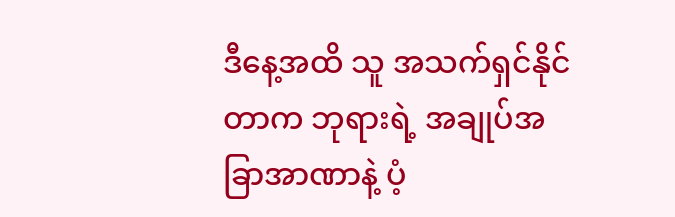ဒီနေ့အထိ သူ အသက်ရှင်နိုင်တာက ဘုရားရဲ့ အချုပ်အခြာအာဏာနဲ့ ပံ့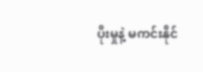ပိုးမှုနဲ့ မကင်းနိုင်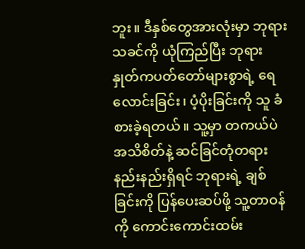ဘူး။ ဒီနှစ်တွေအားလုံးမှာ ဘုရားသခင်ကို ယုံကြည်ပြီး ဘုရားနှုတ်ကပတ်တော်များစွာရဲ့ ရေလောင်းခြင်း၊ ပံ့ပိုးခြင်းကို သူ ခံစားခဲ့ရတယ်။ သူ့မှာ တကယ်ပဲ အသိစိတ်နဲ့ ဆင်ခြင်တုံတရားနည်းနည်းရှိရင် ဘုရားရဲ့ ချစ်ခြင်းကို ပြန်ပေးဆပ်ဖို့ သူ့တာဝန်ကို ကောင်းကောင်းထမ်း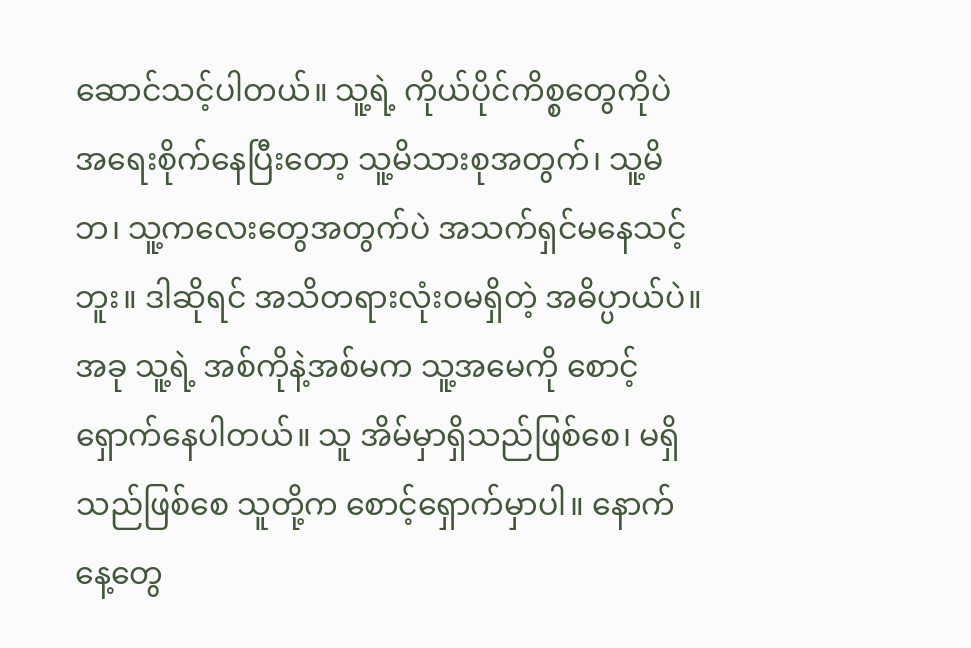ဆောင်သင့်ပါတယ်။ သူ့ရဲ့ ကိုယ်ပိုင်ကိစ္စတွေကိုပဲ အရေးစိုက်နေပြီးတော့ သူ့မိသားစုအတွက်၊ သူ့မိဘ၊ သူ့ကလေးတွေအတွက်ပဲ အသက်ရှင်မနေသင့်ဘူး။ ဒါဆိုရင် အသိတရားလုံးဝမရှိတဲ့ အဓိပ္ပာယ်ပဲ။ အခု သူ့ရဲ့ အစ်ကိုနဲ့အစ်မက သူ့အမေကို စောင့်ရှောက်နေပါတယ်။ သူ အိမ်မှာရှိသည်ဖြစ်စေ၊ မရှိသည်ဖြစ်စေ သူတို့က စောင့်ရှောက်မှာပါ။ နောက်နေ့တွေ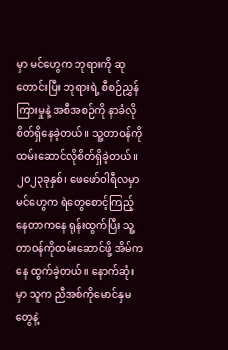မှာ မင်ဟွေက ဘုရားကို ဆုတောင်းပြီး ဘုရားရဲ့ စီစဉ်ညွှန်ကြားမှုနဲ့ အစီအစဉ်ကို နာခံလိုစိတ်ရှိနေခဲ့တယ်။ သူ့တာဝန်ကို ထမ်းဆောင်လိုစိတ်ရှိခဲ့တယ်။
၂၀၂၃ခုနှစ်၊ ဖေဖော်ဝါရီလမှာ မင်ဟွေက ရဲတွေစောင့်ကြည့်နေတာကနေ ရုန်းထွက်ပြီး သူ့တာဝန်ကိုထမ်းဆောင်ဖို့ အိမ်ကနေ ထွက်ခဲ့တယ်။ နောက်ဆုံးမှာ သူက ညီအစ်ကိုမောင်နှမတွေနဲ့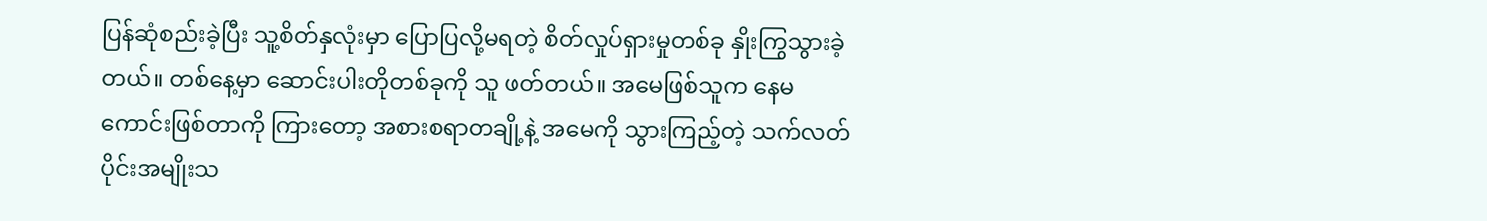ပြန်ဆုံစည်းခဲ့ပြီး သူ့စိတ်နှလုံးမှာ ပြောပြလို့မရတဲ့ စိတ်လှုပ်ရှားမှုတစ်ခု နှိုးကြွသွားခဲ့တယ်။ တစ်နေ့မှာ ဆောင်းပါးတိုတစ်ခုကို သူ ဖတ်တယ်။ အမေဖြစ်သူက နေမကောင်းဖြစ်တာကို ကြားတော့ အစားစရာတချို့နဲ့ အမေကို သွားကြည့်တဲ့ သက်လတ်ပိုင်းအမျိုးသ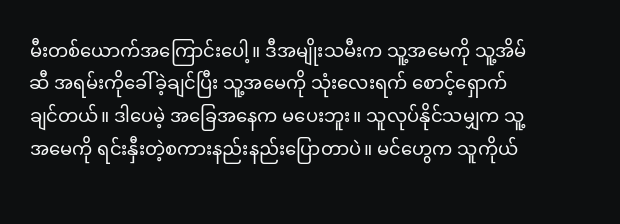မီးတစ်ယောက်အကြောင်းပေါ့။ ဒီအမျိုးသမီးက သူ့အမေကို သူ့အိမ်ဆီ အရမ်းကိုခေါ်ခဲ့ချင်ပြီး သူ့အမေကို သုံးလေးရက် စောင့်ရှောက်ချင်တယ်။ ဒါပေမဲ့ အခြေအနေက မပေးဘူး။ သူလုပ်နိုင်သမျှက သူ့အမေကို ရင်းနှီးတဲ့စကားနည်းနည်းပြောတာပဲ။ မင်ဟွေက သူကိုယ်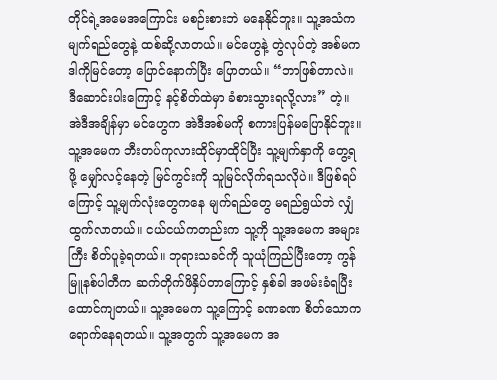တိုင်ရဲ့အမေအကြောင်း မစဉ်းစားဘဲ မနေနိုင်ဘူး။ သူ့အသံက မျက်ရည်တွေနဲ့ ထစ်ဆို့လာတယ်။ မင်ဟွေနဲ့ တွဲလုပ်တဲ့ အစ်မက ဒါကိုမြင်တော့ ပြောင်နောက်ပြီး ပြောတယ်။ “ဘာဖြစ်တာလဲ။ ဒီဆောင်းပါးကြောင့် နင့်စိတ်ထဲမှာ ခံစားသွားရလို့လား” တဲ့။ အဲဒီအချိန်မှာ မင်ဟွေက အဲဒီအစ်မကို စကားပြန်မပြောနိုင်ဘူး။ သူ့အမေက ဘီးတပ်ကုလားထိုင်မှာထိုင်ပြီး သူ့မျက်နှာကို တွေ့ရဖို့ မျှော်လင့်နေတဲ့ မြင်ကွင်းကို သူမြင်လိုက်ရသလိုပဲ။ ဒီဖြစ်ရပ်ကြောင့် သူ့မျက်လုံးတွေကနေ မျက်ရည်တွေ မရည်ရွယ်ဘဲ လျှံထွက်လာတယ်။ ငယ်ငယ်ကတည်းက သူ့ကို သူ့အမေက အများကြီး စိတ်ပူခဲ့ရတယ်။ ဘုရားသခင်ကို သူယုံကြည်ပြီးတော့ ကွန်မြူနစ်ပါတီက ဆက်တိုက်ဖိနှိပ်တာကြောင့် နှစ်ခါ အဖမ်းခံရပြီး ထောင်ကျတယ်။ သူ့အမေက သူ့ကြောင့် ခဏခဏ စိတ်သောကရောက်နေရတယ်။ သူ့အတွက် သူ့အမေက အ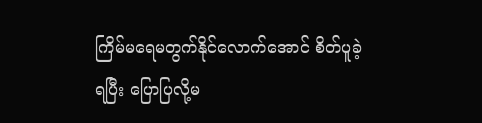ကြိမ်မရေမတွက်နိုင်လောက်အောင် စိတ်ပူခဲ့ရပြီး ပြောပြလို့မ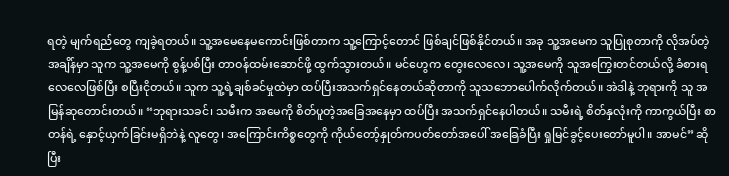ရတဲ့ မျက်ရည်တွေ ကျခဲ့ရတယ်။ သူ့အမေနေမကောင်းဖြစ်တာက သူ့ကြောင့်တောင် ဖြစ်ချင်ဖြစ်နိုင်တယ်။ အခု သူ့အမေက သူပြုစုတာကို လိုအပ်တဲ့အချိန်မှာ သူက သူ့အမေကို စွန့်ပစ်ပြီး တာဝန်ထမ်းဆောင်ဖို့ ထွက်သွားတယ်။ မင်ဟွေက တွေးလေလေ၊ သူ့အမေကို သူအကြွေးတင်တယ်လို့ ခံစားရလေလေဖြစ်ပြီး စပြီးငိုတယ်။ သူက သူ့ရဲ့ချစ်ခင်မှုထဲမှာ ထပ်ပြီးအသက်ရှင်နေတယ်ဆိုတာကို သူသဘောပေါက်လိုက်တယ်။ အဲဒါနဲ့ ဘုရားကို သူ အမြန်ဆုတောင်းတယ်။ “ဘုရားသခင်၊ သမီးက အမေကို စိတ်ပူတဲ့အခြေအနေမှာ ထပ်ပြီး အသက်ရှင်နေပါတယ်။ သမီးရဲ့ စိတ်နှလုံးကို ကာကွယ်ပြီး စာတန်ရဲ့ နှောင့်ယှက်ခြင်းမရှိဘဲနဲ့ လူတွေ၊ အကြောင်းကိစ္စတွေကို ကိုယ်တော့်နှုတ်ကပတ်တော်အပေါ် အခြေခံပြီး ရှုမြင်ခွင့်ပေးတော်မူပါ။ အာမင်” ဆိုပြီး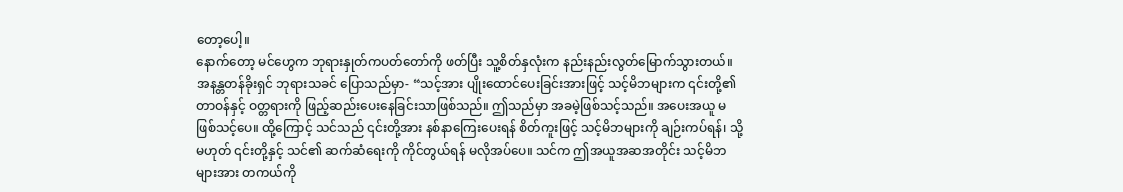တော့ပေါ့။
နောက်တော့ မင်ဟွေက ဘုရားနှုတ်ကပတ်တော်ကို ဖတ်ပြီး သူ့စိတ်နှလုံးက နည်းနည်းလွတ်မြောက်သွားတယ်။ အနန္တတန်ခိုးရှင် ဘုရားသခင် ပြောသည်မှာ- “သင့်အား ပျိုးထောင်ပေးခြင်းအားဖြင့် သင့်မိဘများက ၎င်းတို့၏ တာဝန်နှင့် ဝတ္တရားကို ဖြည့်ဆည်းပေးနေခြင်းသာဖြစ်သည်။ ဤသည်မှာ အခမဲ့ဖြစ်သင့်သည်။ အပေးအယူ မဖြစ်သင့်ပေ။ ထို့ကြောင့် သင်သည် ၎င်းတို့အား နစ်နာကြေးပေးရန် စိတ်ကူးဖြင့် သင့်မိဘများကို ချဉ်းကပ်ရန်၊ သို့မဟုတ် ၎င်းတို့နှင့် သင်၏ ဆက်ဆံရေးကို ကိုင်တွယ်ရန် မလိုအပ်ပေ။ သင်က ဤအယူအဆအတိုင်း သင့်မိဘများအား တကယ်ကို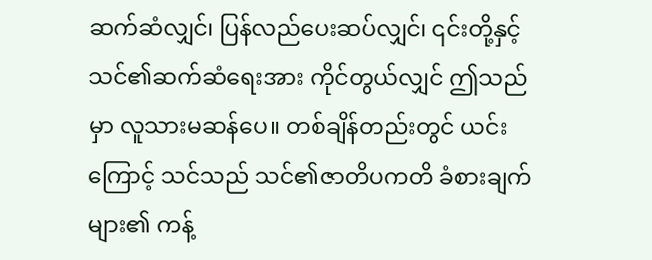ဆက်ဆံလျှင်၊ ပြန်လည်ပေးဆပ်လျှင်၊ ၎င်းတို့နှင့် သင်၏ဆက်ဆံရေးအား ကိုင်တွယ်လျှင် ဤသည်မှာ လူသားမဆန်ပေ။ တစ်ချိန်တည်းတွင် ယင်းကြောင့် သင်သည် သင်၏ဇာတိပကတိ ခံစားချက်များ၏ ကန့်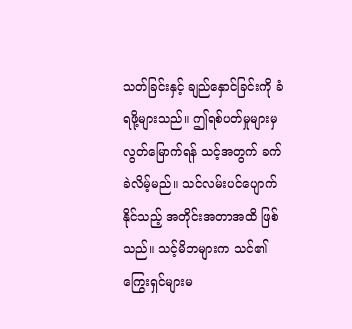သတ်ခြင်းနှင့် ချည်နှောင်ခြင်းကို ခံရဖို့များသည်။ ဤရစ်ပတ်မှုများမှ လွတ်မြောက်ရန် သင့်အတွက် ခက်ခဲလိမ့်မည်။ သင်လမ်းပင်ပျောက်နိုင်သည့် အတိုင်းအတာအထိ ဖြစ်သည်။ သင့်မိဘများက သင်၏ ကြွေးရှင်များမ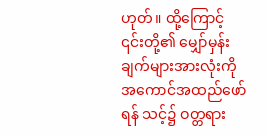ဟုတ်။ ထို့ကြောင့် ၎င်းတို့၏ မျှော်မှန်းချက်များအားလုံးကို အကောင်အထည်ဖော်ရန် သင့်၌ ဝတ္တရား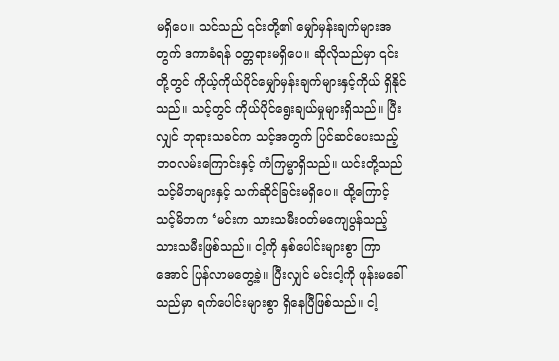မရှိပေ။ သင်သည် ၎င်းတို့၏ မျှော်မှန်းချက်များအတွက် ဒကာခံရန် ဝတ္တရားမရှိပေ။ ဆိုလိုသည်မှာ ၎င်းတို့တွင် ကိုယ့်ကိုယ်ပိုင်မျှော်မှန်းချက်များနှင့်ကိုယ် ရှိနိုင်သည်။ သင့်တွင် ကိုယ်ပိုင်ရွေးချယ်မှုများရှိသည်။ ပြီးလျှင် ဘုရားသခင်က သင့်အတွက် ပြင်ဆင်ပေးသည့် ဘဝလမ်းကြောင်းနှင့် ကံကြမ္မာရှိသည်။ ယင်းတို့သည် သင့်မိဘများနှင့် သက်ဆိုင်ခြင်းမရှိပေ။ ထို့ကြောင့် သင့်မိဘက ‘မင်းက သားသမီးဝတ်မကျေပွန်သည့် သားသမီးဖြစ်သည်။ ငါ့ကို နှစ်ပေါင်းများစွာ ကြာအောင် ပြန်လာမတွေ့ခဲ့။ ပြီးလျှင် မင်းငါ့ကို ဖုန်းမခေါ်သည်မှာ ရက်ပေါင်းများစွာ ရှိနေပြီဖြစ်သည်။ ငါ့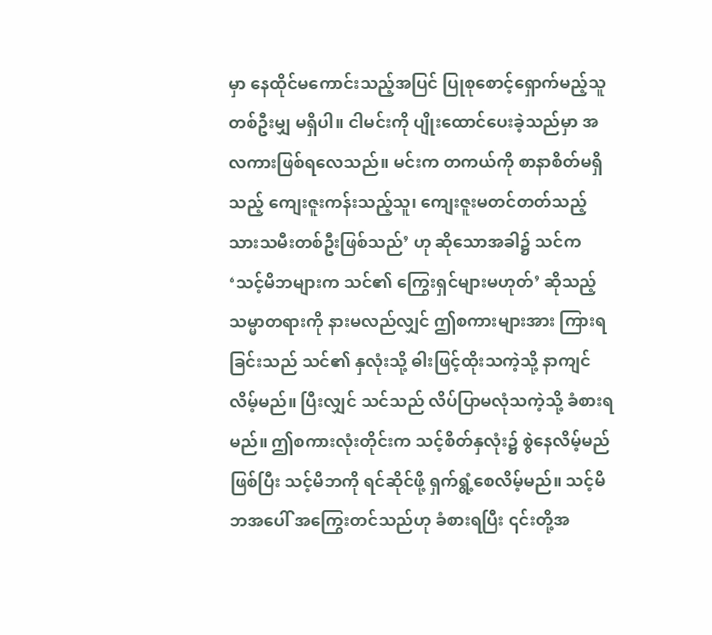မှာ နေထိုင်မကောင်းသည့်အပြင် ပြုစုစောင့်ရှောက်မည့်သူ တစ်ဦးမျှ မရှိပါ။ ငါမင်းကို ပျိုးထောင်ပေးခဲ့သည်မှာ အလကားဖြစ်ရလေသည်။ မင်းက တကယ်ကို စာနာစိတ်မရှိသည့် ကျေးဇူးကန်းသည့်သူ၊ ကျေးဇူးမတင်တတ်သည့် သားသမီးတစ်ဦးဖြစ်သည်’ ဟု ဆိုသောအခါ၌ သင်က ‘သင့်မိဘများက သင်၏ ကြွေးရှင်များမဟုတ်’ ဆိုသည့် သမ္မာတရားကို နားမလည်လျှင် ဤစကားများအား ကြားရခြင်းသည် သင်၏ နှလုံးသို့ ဓါးဖြင့်ထိုးသကဲ့သို့ နာကျင်လိမ့်မည်။ ပြီးလျှင် သင်သည် လိပ်ပြာမလုံသကဲ့သို့ ခံစားရမည်။ ဤစကားလုံးတိုင်းက သင့်စိတ်နှလုံး၌ စွဲနေလိမ့်မည်ဖြစ်ပြီး သင့်မိဘကို ရင်ဆိုင်ဖို့ ရှက်ရွံ့စေလိမ့်မည်။ သင့်မိဘအပေါ် အကြွေးတင်သည်ဟု ခံစားရပြီး ၎င်းတို့အ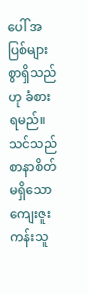ပေါ် အပြစ်များစွာရှိသည်ဟု ခံစားရမည်။ သင်သည် စာနာစိတ်မရှိသော ကျေးဇူးကန်းသူ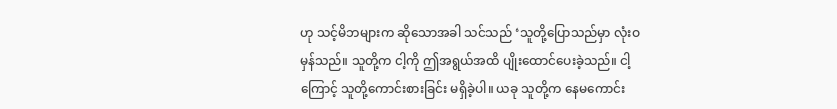ဟု သင့်မိဘများက ဆိုသောအခါ သင်သည် ‘သူတို့ပြောသည်မှာ လုံးဝ မှန်သည်။ သူတို့က ငါ့ကို ဤအရွယ်အထိ ပျိုးထောင်ပေးခဲ့သည်။ ငါ့ကြောင့် သူတို့ကောင်းစားခြင်း မရှိခဲ့ပါ။ ယခု သူတို့က နေမကောင်း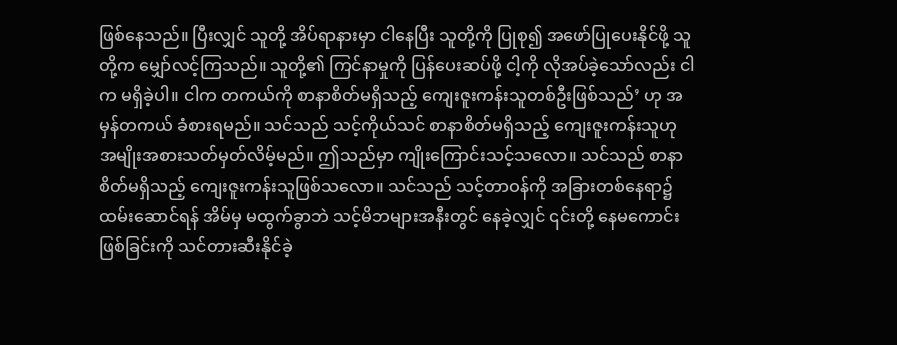ဖြစ်နေသည်။ ပြီးလျှင် သူတို့ အိပ်ရာနားမှာ ငါနေပြီး သူတို့ကို ပြုစု၍ အဖော်ပြုပေးနိုင်ဖို့ သူတို့က မျှော်လင့်ကြသည်။ သူတို့၏ ကြင်နာမှုကို ပြန်ပေးဆပ်ဖို့ ငါ့ကို လိုအပ်ခဲ့သော်လည်း ငါက မရှိခဲ့ပါ။ ငါက တကယ်ကို စာနာစိတ်မရှိသည့် ကျေးဇူးကန်းသူတစ်ဦးဖြစ်သည်’ ဟု အမှန်တကယ် ခံစားရမည်။ သင်သည် သင့်ကိုယ်သင် စာနာစိတ်မရှိသည့် ကျေးဇူးကန်းသူဟု အမျိုးအစားသတ်မှတ်လိမ့်မည်။ ဤသည်မှာ ကျိုးကြောင်းသင့်သလော။ သင်သည် စာနာစိတ်မရှိသည့် ကျေးဇူးကန်းသူဖြစ်သလော။ သင်သည် သင့်တာဝန်ကို အခြားတစ်နေရာ၌ ထမ်းဆောင်ရန် အိမ်မှ မထွက်ခွာဘဲ သင့်မိဘများအနီးတွင် နေခဲ့လျှင် ၎င်းတို့ နေမကောင်းဖြစ်ခြင်းကို သင်တားဆီးနိုင်ခဲ့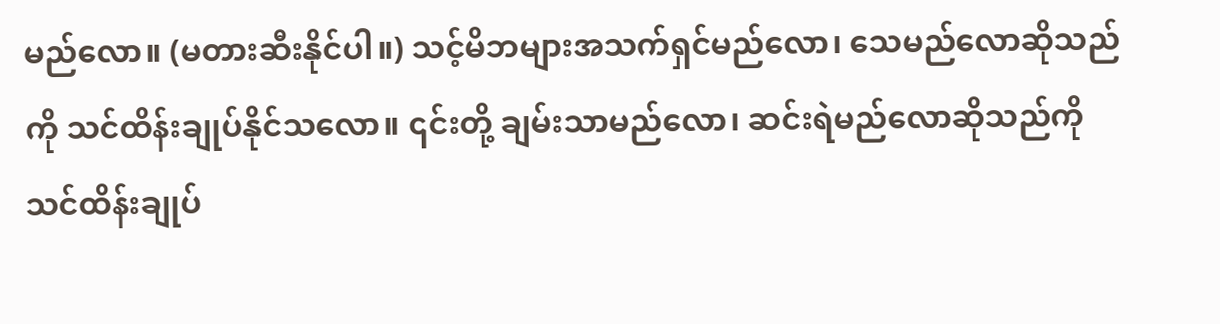မည်လော။ (မတားဆီးနိုင်ပါ။) သင့်မိဘများအသက်ရှင်မည်လော၊ သေမည်လောဆိုသည်ကို သင်ထိန်းချုပ်နိုင်သလော။ ၎င်းတို့ ချမ်းသာမည်လော၊ ဆင်းရဲမည်လောဆိုသည်ကို သင်ထိန်းချုပ်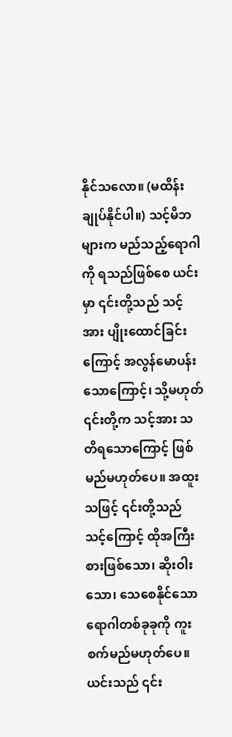နိုင်သလော။ (မထိန်းချုပ်နိုင်ပါ။) သင့်မိဘများက မည်သည့်ရောဂါကို ရသည်ဖြစ်စေ ယင်းမှာ ၎င်းတို့သည် သင့်အား ပျိုးထောင်ခြင်းကြောင့် အလွန်မောပန်းသောကြောင့်၊ သို့မဟုတ် ၎င်းတို့က သင့်အား သတိရသောကြောင့် ဖြစ်မည်မဟုတ်ပေ။ အထူးသဖြင့် ၎င်းတို့သည် သင့်ကြောင့် ထိုအကြီးစားဖြစ်သော၊ ဆိုးဝါးသော၊ သေစေနိုင်သော ရောဂါတစ်ခုခုကို ကူးစက်မည်မဟုတ်ပေ။ ယင်းသည် ၎င်း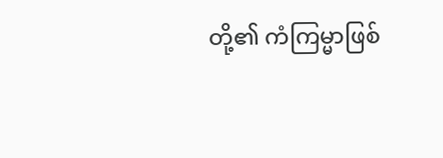တို့၏ ကံကြမ္မာဖြစ်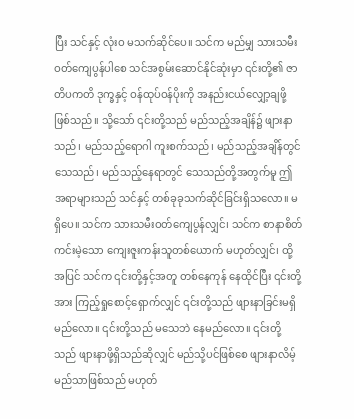ပြီး သင်နှင့် လုံးဝ မသက်ဆိုင်ပေ။ သင်က မည်မျှ သားသမီးဝတ်ကျေပွန်ပါစေ သင်အစွမ်းဆောင်နိုင်ဆုံးမှာ ၎င်းတို့၏ ဇာတိပကတိ ဒုက္ခနှင့် ဝန်ထုပ်ဝန်ပိုးကို အနည်းငယ်လျှော့ချဖို့ဖြစ်သည်။ သို့သော် ၎င်းတို့သည် မည်သည့်အချိန်၌ ဖျားနာသည်၊ မည်သည့်ရောဂါ ကူးစက်သည်၊ မည်သည့်အချိန်တွင် သေသည်၊ မည်သည့်နေရာတွင် သေသည်တို့အတွက်မူ ဤအရာများသည် သင်နှင့် တစ်ခုခုသက်ဆိုင်ခြင်းရှိသလော။ မရှိပေ။ သင်က သားသမီးဝတ်ကျေပွန်လျှင်၊ သင်က စာနာစိတ်ကင်းမဲ့သော ကျေးဇူးကန်းသူတစ်ယောက် မဟုတ်လျှင်၊ ထို့အပြင် သင်က ၎င်းတို့နှင့်အတူ တစ်နေကုန် နေထိုင်ပြီး ၎င်းတို့အား ကြည့်ရှုစောင့်ရှောက်လျှင် ၎င်းတို့သည် ဖျားနာခြင်းမရှိမည်လော။ ၎င်းတို့သည် မသေဘဲ နေမည်လော။ ၎င်းတို့သည် ဖျားနာဖို့ရှိသည်ဆိုလျှင် မည်သို့ပင်ဖြစ်စေ ဖျားနာလိမ့်မည်သာဖြစ်သည် မဟုတ်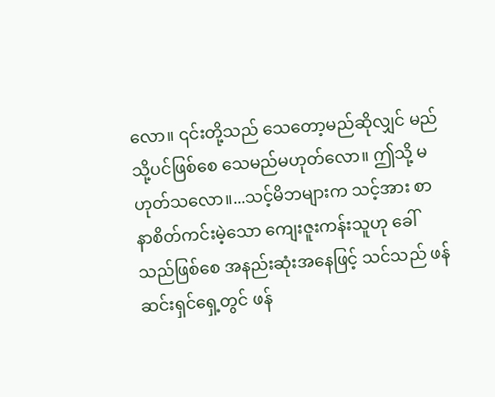လော။ ၎င်းတို့သည် သေတော့မည်ဆိုလျှင် မည်သို့ပင်ဖြစ်စေ သေမည်မဟုတ်လော။ ဤသို့ မဟုတ်သလော။...သင့်မိဘများက သင့်အား စာနာစိတ်ကင်းမဲ့သော ကျေးဇူးကန်းသူဟု ခေါ်သည်ဖြစ်စေ အနည်းဆုံးအနေဖြင့် သင်သည် ဖန်ဆင်းရှင်ရှေ့တွင် ဖန်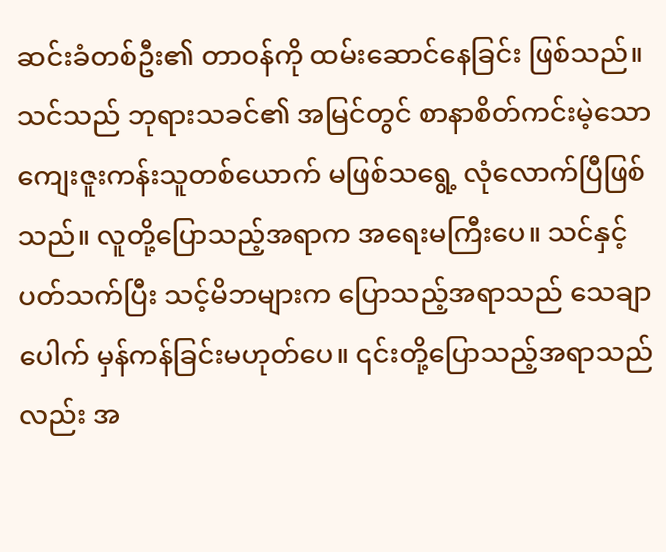ဆင်းခံတစ်ဦး၏ တာဝန်ကို ထမ်းဆောင်နေခြင်း ဖြစ်သည်။ သင်သည် ဘုရားသခင်၏ အမြင်တွင် စာနာစိတ်ကင်းမဲ့သော ကျေးဇူးကန်းသူတစ်ယောက် မဖြစ်သရွေ့ လုံလောက်ပြီဖြစ်သည်။ လူတို့ပြောသည့်အရာက အရေးမကြီးပေ။ သင်နှင့်ပတ်သက်ပြီး သင့်မိဘများက ပြောသည့်အရာသည် သေချာပေါက် မှန်ကန်ခြင်းမဟုတ်ပေ။ ၎င်းတို့ပြောသည့်အရာသည်လည်း အ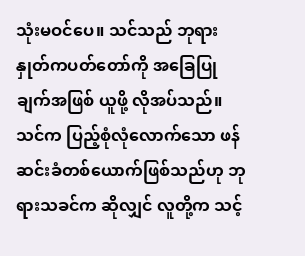သုံးမဝင်ပေ။ သင်သည် ဘုရားနှုတ်ကပတ်တော်ကို အခြေပြုချက်အဖြစ် ယူဖို့ လိုအပ်သည်။ သင်က ပြည့်စုံလုံလောက်သော ဖန်ဆင်းခံတစ်ယောက်ဖြစ်သည်ဟု ဘုရားသခင်က ဆိုလျှင် လူတို့က သင့်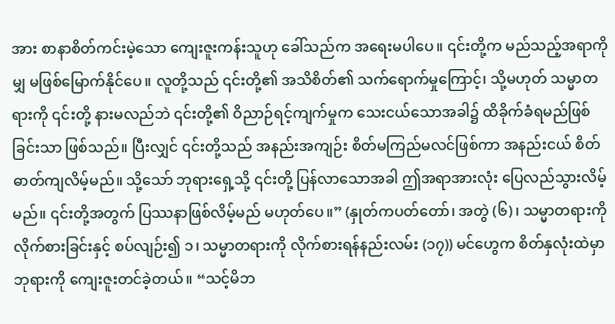အား စာနာစိတ်ကင်းမဲ့သော ကျေးဇူးကန်းသူဟု ခေါ်သည်က အရေးမပါပေ။ ၎င်းတို့က မည်သည့်အရာကိုမျှ မဖြစ်မြောက်နိုင်ပေ။ လူတို့သည် ၎င်းတို့၏ အသိစိတ်၏ သက်ရောက်မှုကြောင့်၊ သို့မဟုတ် သမ္မာတရားကို ၎င်းတို့ နားမလည်ဘဲ ၎င်းတို့၏ ဝိညာဉ်ရင့်ကျက်မှုက သေးငယ်သောအခါ၌ ထိခိုက်ခံရမည်ဖြစ်ခြင်းသာ ဖြစ်သည်။ ပြီးလျှင် ၎င်းတို့သည် အနည်းအကျဉ်း စိတ်မကြည်မလင်ဖြစ်ကာ အနည်းငယ် စိတ်ဓာတ်ကျလိမ့်မည်။ သို့သော် ဘုရားရှေ့သို့ ၎င်းတို့ ပြန်လာသောအခါ ဤအရာအားလုံး ပြေလည်သွားလိမ့်မည်။ ၎င်းတို့အတွက် ပြဿနာဖြစ်လိမ့်မည် မဟုတ်ပေ။” (နှုတ်ကပတ်တော်၊ အတွဲ (၆)၊ သမ္မာတရားကို လိုက်စားခြင်းနှင့် စပ်လျဉ်း၍ ၁၊ သမ္မာတရားကို လိုက်စားရန်နည်းလမ်း (၁၇)) မင်ဟွေက စိတ်နှလုံးထဲမှာ ဘုရားကို ကျေးဇူးတင်ခဲ့တယ်။ “သင့်မိဘ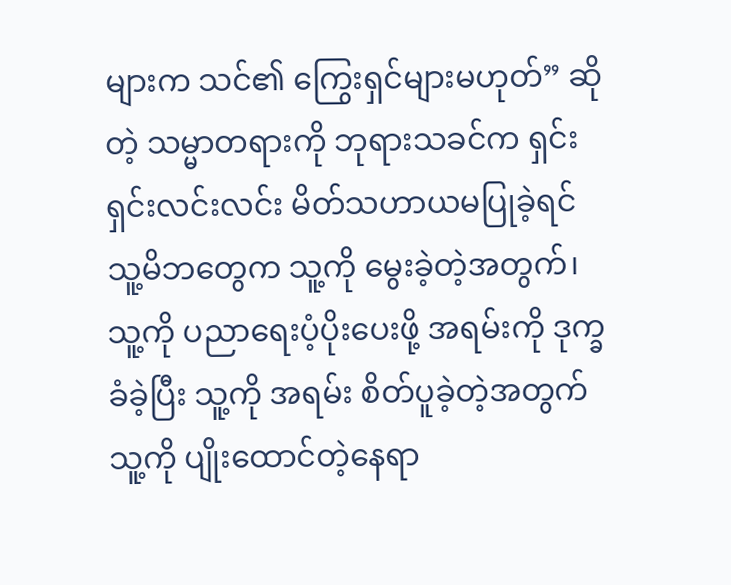များက သင်၏ ကြွေးရှင်များမဟုတ်” ဆိုတဲ့ သမ္မာတရားကို ဘုရားသခင်က ရှင်းရှင်းလင်းလင်း မိတ်သဟာယမပြုခဲ့ရင် သူ့မိဘတွေက သူ့ကို မွေးခဲ့တဲ့အတွက်၊ သူ့ကို ပညာရေးပံ့ပိုးပေးဖို့ အရမ်းကို ဒုက္ခခံခဲ့ပြီး သူ့ကို အရမ်း စိတ်ပူခဲ့တဲ့အတွက် သူ့ကို ပျိုးထောင်တဲ့နေရာ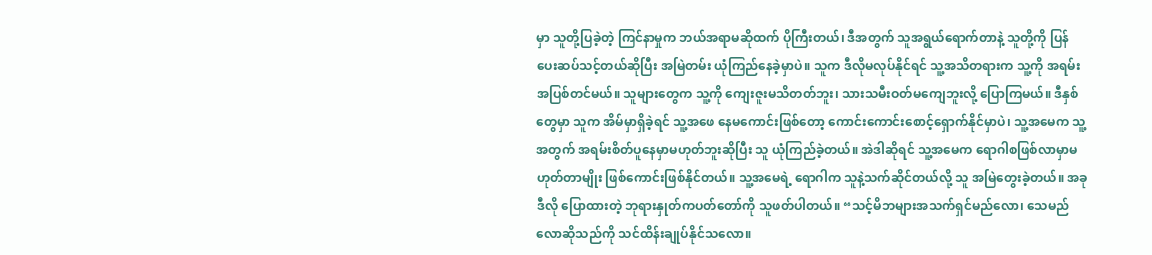မှာ သူတို့ပြခဲ့တဲ့ ကြင်နာမှုက ဘယ်အရာမဆိုထက် ပိုကြီးတယ်၊ ဒီအတွက် သူအရွယ်ရောက်တာနဲ့ သူတို့ကို ပြန်ပေးဆပ်သင့်တယ်ဆိုပြီး အမြဲတမ်း ယုံကြည်နေခဲ့မှာပဲ။ သူက ဒီလိုမလုပ်နိုင်ရင် သူ့အသိတရားက သူ့ကို အရမ်းအပြစ်တင်မယ်။ သူများတွေက သူ့ကို ကျေးဇူးမသိတတ်ဘူး၊ သားသမီးဝတ်မကျေဘူးလို့ ပြောကြမယ်။ ဒီနှစ်တွေမှာ သူက အိမ်မှာရှိခဲ့ရင် သူ့အဖေ နေမကောင်းဖြစ်တော့ ကောင်းကောင်းစောင့်ရှောက်နိုင်မှာပဲ၊ သူ့အမေက သူ့အတွက် အရမ်းစိတ်ပူနေမှာမဟုတ်ဘူးဆိုပြီး သူ ယုံကြည်ခဲ့တယ်။ အဲဒါဆိုရင် သူ့အမေက ရောဂါစဖြစ်လာမှာမဟုတ်တာမျိုး ဖြစ်ကောင်းဖြစ်နိုင်တယ်။ သူ့အမေရဲ့ ရောဂါက သူနဲ့သက်ဆိုင်တယ်လို့ သူ အမြဲတွေးခဲ့တယ်။ အခု ဒီလို ပြောထားတဲ့ ဘုရားနှုတ်ကပတ်တော်ကို သူဖတ်ပါတယ်။ “သင့်မိဘများအသက်ရှင်မည်လော၊ သေမည်လောဆိုသည်ကို သင်ထိန်းချုပ်နိုင်သလော။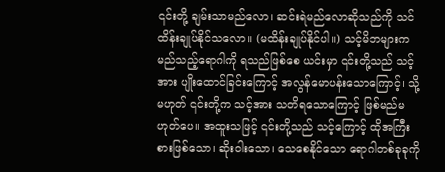၎င်းတို့ ချမ်းသာမည်လော၊ ဆင်းရဲမည်လောဆိုသည်ကို သင်ထိန်းချုပ်နိုင်သလော။ (မထိန်းချုပ်နိုင်ပါ။) သင့်မိဘများက မည်သည့်ရောဂါကို ရသည်ဖြစ်စေ ယင်းမှာ ၎င်းတို့သည် သင့်အား ပျိုးထောင်ခြင်းကြောင့် အလွန်မောပန်းသောကြောင့်၊ သို့မဟုတ် ၎င်းတို့က သင့်အား သတိရသောကြောင့် ဖြစ်မည်မဟုတ်ပေ။ အထူးသဖြင့် ၎င်းတို့သည် သင့်ကြောင့် ထိုအကြီးစားဖြစ်သော၊ ဆိုးဝါးသော၊ သေစေနိုင်သော ရောဂါတစ်ခုခုကို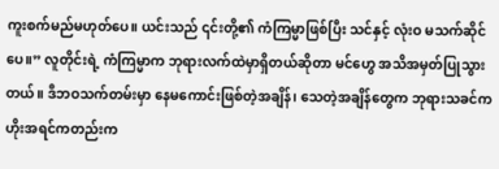ကူးစက်မည်မဟုတ်ပေ။ ယင်းသည် ၎င်းတို့၏ ကံကြမ္မာဖြစ်ပြီး သင်နှင့် လုံးဝ မသက်ဆိုင်ပေ။” လူတိုင်းရဲ့ ကံကြမ္မာက ဘုရားလက်ထဲမှာရှိတယ်ဆိုတာ မင်ဟွေ အသိအမှတ်ပြုသွားတယ်။ ဒီဘဝသက်တမ်းမှာ နေမကောင်းဖြစ်တဲ့အချိန်၊ သေတဲ့အချိန်တွေက ဘုရားသခင်က ဟိုးအရင်ကတည်းက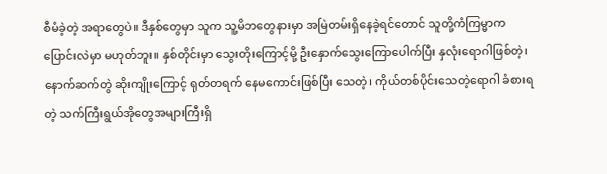စီမံခဲ့တဲ့ အရာတွေပဲ။ ဒီနှစ်တွေမှာ သူက သူ့မိဘတွေနားမှာ အမြဲတမ်းရှိနေခဲ့ရင်တောင် သူတို့ကံကြမ္မာက ပြောင်းလဲမှာ မဟုတ်ဘူး။ နှစ်တိုင်းမှာ သွေးတိုးကြောင့်မို့ ဦးနှောက်သွေးကြောပေါက်ပြီး နှလုံးရောဂါဖြစ်တဲ့၊ နောက်ဆက်တွဲ ဆိုးကျိုးကြောင့် ရုတ်တရက် နေမကောင်းဖြစ်ပြီး သေတဲ့၊ ကိုယ်တစ်ပိုင်းသေတဲ့ရောဂါ ခံစားရတဲ့ သက်ကြီးရွယ်အိုတွေအများကြီးရှိ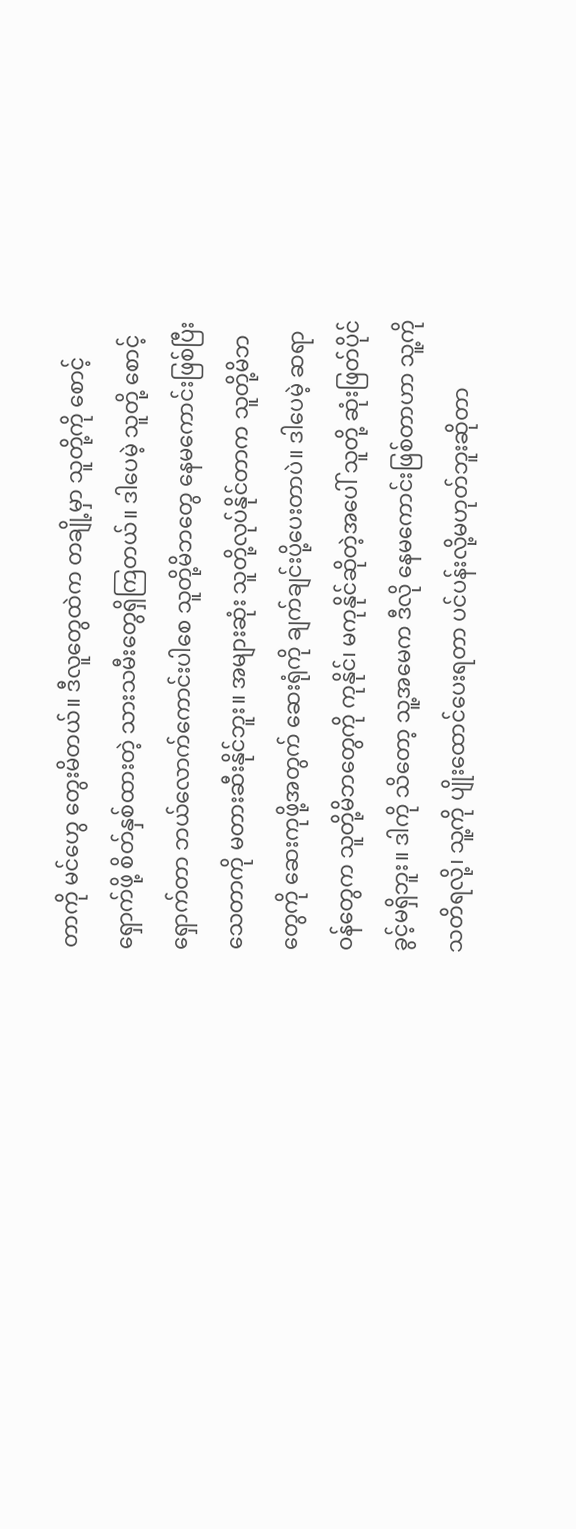တာကို မင်ဟွေ တွေးမိတယ်။ ဒီလူတွေထဲက တချို့မှာ သူတို့ကို စောင့်ရှောက်ဖို့ စိတ်နှစ်ထားတဲ့ သားသမီးတွေရှိကြတယ်။ ဒါပေမဲ့ သူတို့ စောင့်ရှောက်တာ ဘယ်လောက်ကောင်းပါစေ သူတို့မိဘတွေ နေမကောင်းဖြစ်ပြီး သေတာကို မတားဆီးနိုင်ဘူး။ အများဆုံး သူတို့လုပ်နိုင်တာက သူတို့မိဘတွေကို ဆေးကုဖို့အတွက် ဆေးရုံကို ချက်ချင်းပို့ပေးတာပဲ။ ဒါပေမဲ့ ဆရာဝန်တွေက သူတို့မိဘတွေကို ကုနိုင်၊ မကုနိုင်ဆိုတဲ့အပေါ် သူတို့ ဆုံးဖြတ်ပိုင်ခွင့်မရှိဘူး။ ဒါကို သိတော့ သူ့အမေက ဒီလို နေမကောင်းဖြစ်တာဟာ သူ့ကို သတိရလို့၊ သူ့ကို ပျိုးထောင်ပေးရတာ ပင်ပန်းလို့မဟုတ်ဘူးဆိုတာ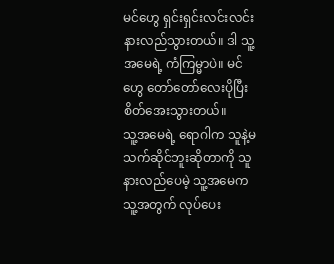မင်ဟွေ ရှင်းရှင်းလင်းလင်း နားလည်သွားတယ်။ ဒါ သူ့အမေရဲ့ ကံကြမ္မာပဲ။ မင်ဟွေ တော်တော်လေးပိုပြီး စိတ်အေးသွားတယ်။
သူ့အမေရဲ့ ရောဂါက သူနဲ့မသက်ဆိုင်ဘူးဆိုတာကို သူ နားလည်ပေမဲ့ သူ့အမေက သူ့အတွက် လုပ်ပေး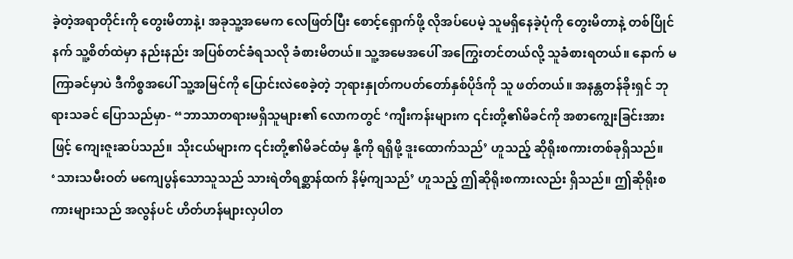ခဲ့တဲ့အရာတိုင်းကို တွေးမိတာနဲ့၊ အခုသူ့အမေက လေဖြတ်ပြီး စောင့်ရှောက်ဖို့ လိုအပ်ပေမဲ့ သူမရှိနေခဲ့ပုံကို တွေးမိတာနဲ့ တစ်ပြိုင်နက် သူ့စိတ်ထဲမှာ နည်းနည်း အပြစ်တင်ခံရသလို ခံစားမိတယ်။ သူ့အမေအပေါ် အကြွေးတင်တယ်လို့ သူခံစားရတယ်။ နောက် မကြာခင်မှာပဲ ဒီကိစ္စအပေါ် သူ့အမြင်ကို ပြောင်းလဲစေခဲ့တဲ့ ဘုရားနှုတ်ကပတ်တော်နှစ်ပိုဒ်ကို သူ ဖတ်တယ်။ အနန္တတန်ခိုးရှင် ဘုရားသခင် ပြောသည်မှာ- “ဘာသာတရားမရှိသူများ၏ လောကတွင် ‘ကျီးကန်းများက ၎င်းတို့၏မိခင်ကို အစာကျွေးခြင်းအားဖြင့် ကျေးဇူးဆပ်သည်။ သိုးငယ်များက ၎င်းတို့၏မိခင်ထံမှ နို့ကို ရရှိဖို့ ဒူးထောက်သည်’ ဟူသည့် ဆိုရိုးစကားတစ်ခုရှိသည်။ ‘သားသမီးဝတ် မကျေပွန်သောသူသည် သားရဲတိရစ္ဆာန်ထက် နိမ့်ကျသည်’ ဟူသည့် ဤဆိုရိုးစကားလည်း ရှိသည်။ ဤဆိုရိုးစကားများသည် အလွန်ပင် ဟိတ်ဟန်များလှပါတ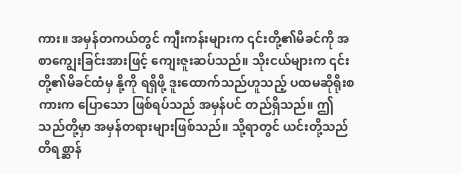ကား။ အမှန်တကယ်တွင် ကျီးကန်းများက ၎င်းတို့၏မိခင်ကို အစာကျွေးခြင်းအားဖြင့် ကျေးဇူးဆပ်သည်။ သိုးငယ်များက ၎င်းတို့၏မိခင်ထံမှ နို့ကို ရရှိဖို့ ဒူးထောက်သည်ဟူသည့် ပထမဆိုရိုးစကားက ပြောသော ဖြစ်ရပ်သည် အမှန်ပင် တည်ရှိသည်။ ဤသည်တို့မှာ အမှန်တရားများဖြစ်သည်။ သို့ရာတွင် ယင်းတို့သည် တိရစ္ဆာန်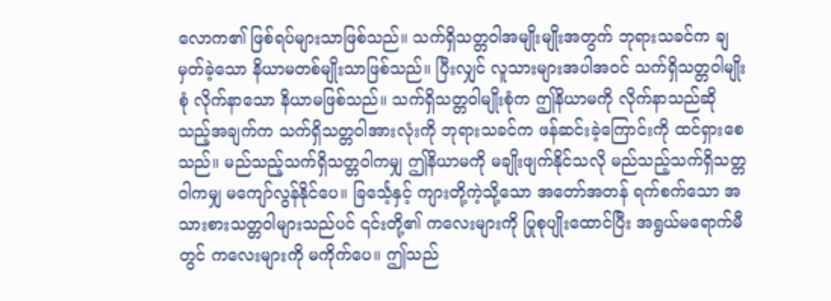လောက၏ ဖြစ်ရပ်များသာဖြစ်သည်။ သက်ရှိသတ္တဝါအမျိုးမျိုးအတွက် ဘုရားသခင်က ချမှတ်ခဲ့သော နိယာမတစ်မျိုးသာဖြစ်သည်။ ပြီးလျှင် လူသားများအပါအဝင် သက်ရှိသတ္တဝါမျိုးစုံ လိုက်နာသော နိယာမဖြစ်သည်။ သက်ရှိသတ္တဝါမျိုးစုံက ဤနိယာမကို လိုက်နာသည်ဆိုသည့်အချက်က သက်ရှိသတ္တဝါအားလုံးကို ဘုရားသခင်က ဖန်ဆင်းခဲ့ကြောင်းကို ထင်ရှားစေသည်။ မည်သည့်သက်ရှိသတ္တဝါကမျှ ဤနိယာမကို မချိုးဖျက်နိုင်သလို မည်သည့်သက်ရှိသတ္တဝါကမျှ မကျော်လွန်နိုင်ပေ။ ခြင်္သေ့နှင့် ကျားတို့ကဲ့သို့သော အတော်အတန် ရက်စက်သော အသားစားသတ္တဝါများသည်ပင် ၎င်းတို့၏ ကလေးများကို ပြုစုပျိုးထောင်ပြီး အရွယ်မရောက်မီတွင် ကလေးများကို မကိုက်ပေ။ ဤသည်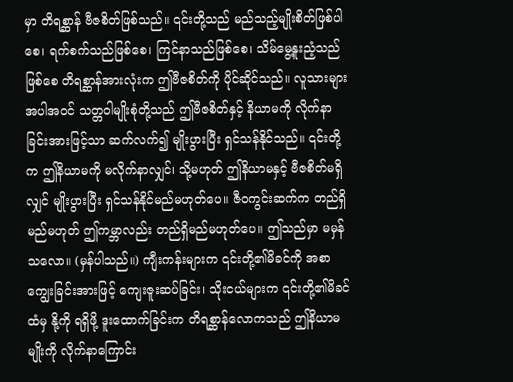မှာ တိရစ္ဆာန် ဗီဇစိတ်ဖြစ်သည်။ ၎င်းတို့သည် မည်သည့်မျိုးစိတ်ဖြစ်ပါစေ၊ ရက်စက်သည်ဖြစ်စေ၊ ကြင်နာသည်ဖြစ်စေ၊ သိမ်မွေ့နူးညံ့သည်ဖြစ်စေ တိရစ္ဆာန်အားလုံးက ဤဗီဇစိတ်ကို ပိုင်ဆိုင်သည်။ လူသားများအပါအဝင် သတ္တဝါမျိုးစုံတို့သည် ဤဗီဇစိတ်နှင့် နိယာမကို လိုက်နာခြင်းအားဖြင့်သာ ဆက်လက်၍ မျိုးပွားပြီး ရှင်သန်နိုင်သည်။ ၎င်းတို့က ဤနိယာမကို မလိုက်နာလျှင်၊ သို့မဟုတ် ဤနိယာမနှင့် ဗီဇစိတ်မရှိလျှင် မျိုးပွားပြီး ရှင်သန်နိုင်မည်မဟုတ်ပေ။ ဇီဝကွင်းဆက်က တည်ရှိမည်မဟုတ် ဤကမ္ဘာလည်း တည်ရှိမည်မဟုတ်ပေ။ ဤသည်မှာ မမှန်သလော။ (မှန်ပါသည်။) ကျီးကန်းများက ၎င်းတို့၏မိခင်ကို အစာကျွေးခြင်းအားဖြင့် ကျေးဇူးဆပ်ခြင်း၊ သိုးငယ်များက ၎င်းတို့၏မိခင်ထံမှ နို့ကို ရရှိဖို့ ဒူးထောက်ခြင်းက တိရစ္ဆာန်လောကသည် ဤနိယာမမျိုးကို လိုက်နာကြောင်း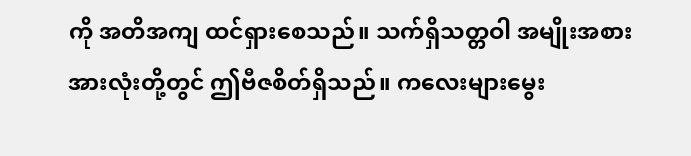ကို အတိအကျ ထင်ရှားစေသည်။ သက်ရှိသတ္တဝါ အမျိုးအစားအားလုံးတို့တွင် ဤဗီဇစိတ်ရှိသည်။ ကလေးများမွေး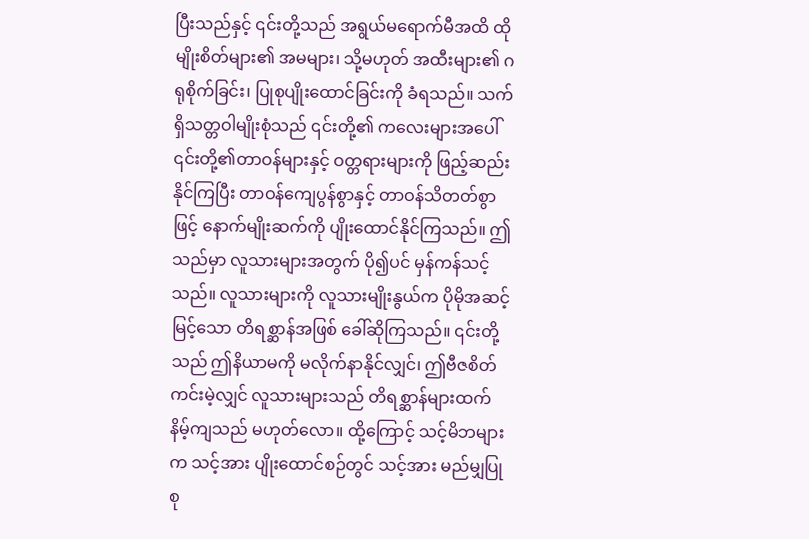ပြီးသည်နှင့် ၎င်းတို့သည် အရွယ်မရောက်မီအထိ ထိုမျိုးစိတ်များ၏ အမများ၊ သို့မဟုတ် အထီးများ၏ ဂရုစိုက်ခြင်း၊ ပြုစုပျိုးထောင်ခြင်းကို ခံရသည်။ သက်ရှိသတ္တဝါမျိုးစုံသည် ၎င်းတို့၏ ကလေးများအပေါ် ၎င်းတို့၏တာဝန်များနှင့် ဝတ္တရားများကို ဖြည့်ဆည်းနိုင်ကြပြီး တာဝန်ကျေပွန်စွာနှင့် တာဝန်သိတတ်စွာဖြင့် နောက်မျိုးဆက်ကို ပျိုးထောင်နိုင်ကြသည်။ ဤသည်မှာ လူသားများအတွက် ပို၍ပင် မှန်ကန်သင့်သည်။ လူသားများကို လူသားမျိုးနွယ်က ပိုမိုအဆင့်မြင့်သော တိရစ္ဆာန်အဖြစ် ခေါ်ဆိုကြသည်။ ၎င်းတို့သည် ဤနိယာမကို မလိုက်နာနိုင်လျှင်၊ ဤဗီဇစိတ်ကင်းမဲ့လျှင် လူသားများသည် တိရစ္ဆာန်များထက် နိမ့်ကျသည် မဟုတ်လော။ ထို့ကြောင့် သင့်မိဘများက သင့်အား ပျိုးထောင်စဉ်တွင် သင့်အား မည်မျှပြုစု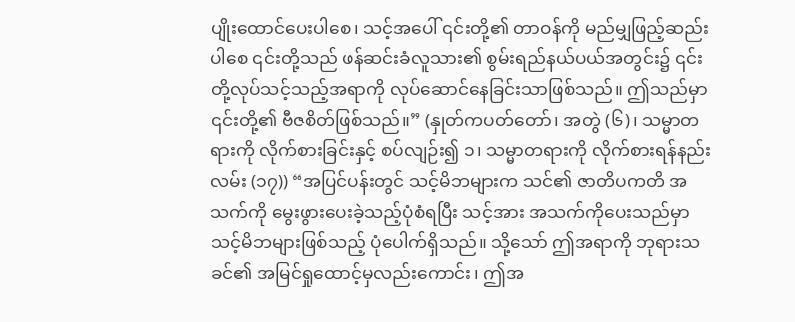ပျိုးထောင်ပေးပါစေ၊ သင့်အပေါ် ၎င်းတို့၏ တာဝန်ကို မည်မျှဖြည့်ဆည်းပါစေ ၎င်းတို့သည် ဖန်ဆင်းခံလူသား၏ စွမ်းရည်နယ်ပယ်အတွင်း၌ ၎င်းတို့လုပ်သင့်သည့်အရာကို လုပ်ဆောင်နေခြင်းသာဖြစ်သည်။ ဤသည်မှာ ၎င်းတို့၏ ဗီဇစိတ်ဖြစ်သည်။” (နှုတ်ကပတ်တော်၊ အတွဲ (၆)၊ သမ္မာတရားကို လိုက်စားခြင်းနှင့် စပ်လျဉ်း၍ ၁၊ သမ္မာတရားကို လိုက်စားရန်နည်းလမ်း (၁၇)) “အပြင်ပန်းတွင် သင့်မိဘများက သင်၏ ဇာတိပကတိ အသက်ကို မွေးဖွားပေးခဲ့သည့်ပုံစံရပြီး သင့်အား အသက်ကိုပေးသည်မှာ သင့်မိဘများဖြစ်သည့် ပုံပေါက်ရှိသည်။ သို့သော် ဤအရာကို ဘုရားသခင်၏ အမြင်ရှုထောင့်မှလည်းကောင်း၊ ဤအ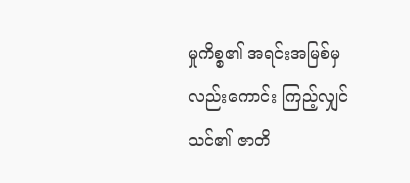မှုကိစ္စ၏ အရင်းအမြစ်မှလည်းကောင်း ကြည့်လျှင် သင်၏ ဇာတိ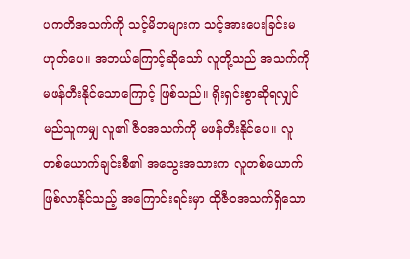ပကတိအသက်ကို သင့်မိဘများက သင့်အားပေးခြင်းမဟုတ်ပေ။ အဘယ်ကြောင့်ဆိုသော် လူတို့သည် အသက်ကို မဖန်တီးနိုင်သောကြောင့် ဖြစ်သည်။ ရိုးရှင်းစွာဆိုရလျှင် မည်သူကမျှ လူ၏ ဇီဝအသက်ကို မဖန်တီးနိုင်ပေ။ လူတစ်ယောက်ချင်းစီ၏ အသွေးအသားက လူတစ်ယောက်ဖြစ်လာနိုင်သည့် အကြောင်းရင်းမှာ ထိုဇီဝအသက်ရှိသော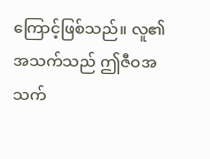ကြောင့်ဖြစ်သည်။ လူ၏အသက်သည် ဤဇီဝအသက်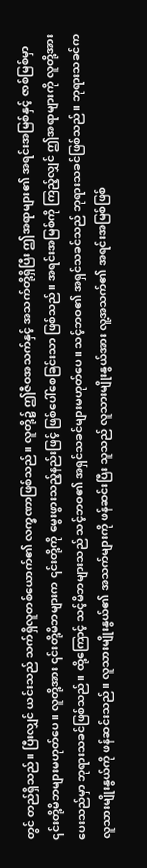တွင် တည်ရှိသည်။ ပြီးလျှင် ယင်းသည် သက်ရှိလူတစ်ယောက်၏ လက္ခဏာဖြစ်သည်။ လူတို့၌ ဤဇီဝအသက်နှင့် အသက်တို့ရှိပြီး ဤအရာများ၏ အရင်းအမြစ်နှင့် ဇာစ်မြစ်မှာ ၎င်းတို့မိဘများမဟုတ်ပေ။ လူတို့အား ၎င်းတို့မိဘများက ၎င်းတို့ကို မွေးဖွားသည့်နည်းဖြင့် ဖြစ်ပေါ်စေခြင်းသာ ဖြစ်သည်။ အရင်းအမြစ်ကို ကြည့်လျှင် ဤအရာများကို လူတို့အားပေးသည်မှာ ဘုရားသခင်ဖြစ်သည်။ ထို့ကြောင့် သင့်မိဘများသည် သင့်ဘဝ၏ အရှင်သခင်များမဟုတ်ပေ။ သင့်ဘဝ၏ အရှင်သခင်သည် ဘုရားသခင်ဖြစ်သည်။ ဘုရားသခင်က လူသားမျိုးနွယ်ကို ဖန်ဆင်းသည်။ လူသားမျိုးနွယ်၏ အသက်များကို ဖန်ဆင်းပြီး သူသည် လူသားမျိုးနွယ်အား လူ့အသက်၏ အရင်းအမြစ်ဖြစ်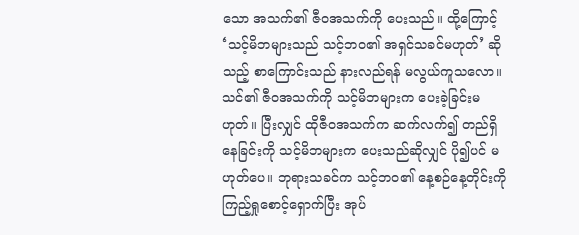သော အသက်၏ ဇီဝအသက်ကို ပေးသည်။ ထို့ကြောင့် ‘သင့်မိဘများသည် သင့်ဘဝ၏ အရှင်သခင်မဟုတ်’ ဆိုသည့် စာကြောင်းသည် နားလည်ရန် မလွယ်ကူသလော။ သင်၏ ဇီဝအသက်ကို သင့်မိဘများက ပေးခဲ့ခြင်းမဟုတ်။ ပြီးလျှင် ထိုဇီဝအသက်က ဆက်လက်၍ တည်ရှိနေခြင်းကို သင့်မိဘများက ပေးသည်ဆိုလျှင် ပို၍ပင် မဟုတ်ပေ။ ဘုရားသခင်က သင့်ဘဝ၏ နေ့စဉ်နေ့တိုင်းကို ကြည့်ရှုစောင့်ရှောက်ပြီး အုပ်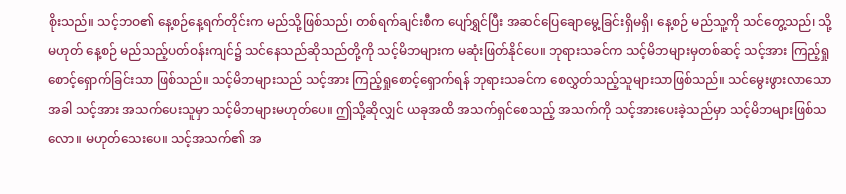စိုးသည်။ သင့်ဘဝ၏ နေ့စဉ်နေ့ရက်တိုင်းက မည်သို့ဖြစ်သည်၊ တစ်ရက်ချင်းစီက ပျော်ရွှင်ပြီး အဆင်ပြေချောမွေ့ခြင်းရှိမရှိ၊ နေ့စဉ် မည်သူ့ကို သင်တွေ့သည်၊ သို့မဟုတ် နေ့စဉ် မည်သည့်ပတ်ဝန်းကျင်၌ သင်နေသည်ဆိုသည်တို့ကို သင့်မိဘများက မဆုံးဖြတ်နိုင်ပေ။ ဘုရားသခင်က သင့်မိဘများမှတစ်ဆင့် သင့်အား ကြည့်ရှုစောင့်ရှောက်ခြင်းသာ ဖြစ်သည်။ သင့်မိဘများသည် သင့်အား ကြည့်ရှုစောင့်ရှောက်ရန် ဘုရားသခင်က စေလွှတ်သည့်သူများသာဖြစ်သည်။ သင်မွေးဖွားလာသောအခါ သင့်အား အသက်ပေးသူမှာ သင့်မိဘများမဟုတ်ပေ။ ဤသို့ဆိုလျှင် ယခုအထိ အသက်ရှင်စေသည့် အသက်ကို သင့်အားပေးခဲ့သည်မှာ သင့်မိဘများဖြစ်သလော။ မဟုတ်သေးပေ။ သင့်အသက်၏ အ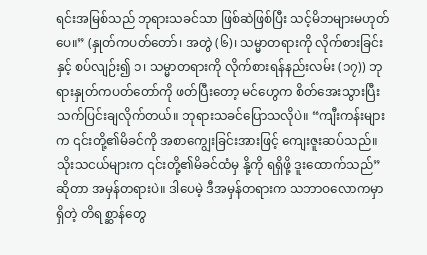ရင်းအမြစ်သည် ဘုရားသခင်သာ ဖြစ်ဆဲဖြစ်ပြီး သင့်မိဘများမဟုတ်ပေ။” (နှုတ်ကပတ်တော်၊ အတွဲ (၆)၊ သမ္မာတရားကို လိုက်စားခြင်းနှင့် စပ်လျဉ်း၍ ၁၊ သမ္မာတရားကို လိုက်စားရန်နည်းလမ်း (၁၇)) ဘုရားနှုတ်ကပတ်တော်ကို ဖတ်ပြီးတော့ မင်ဟွေက စိတ်အေးသွားပြီး သက်ပြင်းချလိုက်တယ်။ ဘုရားသခင်ပြောသလိုပဲ။ “ကျီးကန်းများက ၎င်းတို့၏မိခင်ကို အစာကျွေးခြင်းအားဖြင့် ကျေးဇူးဆပ်သည်။ သိုးသငယ်များက ၎င်းတို့၏မိခင်ထံမှ နို့ကို ရရှိဖို့ ဒူးထောက်သည်” ဆိုတာ အမှန်တရားပဲ။ ဒါပေမဲ့ ဒီအမှန်တရားက သဘာဝလောကမှာရှိတဲ့ တိရစ္ဆာန်တွေ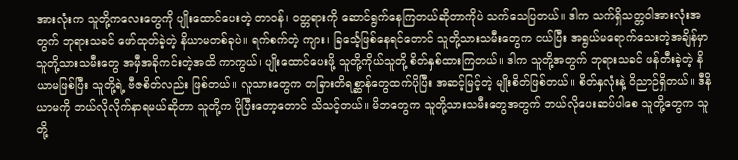အားလုံးက သူတို့ကလေးတွေကို ပျိုးထောင်ပေးတဲ့ တာဝန်၊ ဝတ္တရားကို ဆောင်ရွက်နေကြတယ်ဆိုတာကိုပဲ သက်သေပြတယ်။ ဒါက သက်ရှိသတ္တဝါအားလုံးအတွက် ဘုရားသခင် ဖော်ထုတ်ခဲ့တဲ့ နိယာမတစ်ခုပဲ။ ရက်စက်တဲ့ ကျား၊ ခြင်္သေ့ဖြစ်နေရင်တောင် သူတို့သားသမီးတွေက ငယ်ပြီး အရွယ်မရောက်သေးတဲ့အချိန်မှာ သူတို့သားသမီးတွေ အမှီအခိုကင်းတဲ့အထိ ကာကွယ်၊ ပျိုးထောင်ပေးဖို့ သူတို့ကိုယ်သူတို့ စိတ်နှစ်ထားကြတယ်။ ဒါက သူတို့အတွက် ဘုရားသခင် ဖန်တီးခဲ့တဲ့ နိယာမဖြစ်ပြီး သူတို့ရဲ့ ဗီဇစိတ်လည်း ဖြစ်တယ်။ လူသားတွေက တခြားတိရစ္ဆာန်တွေထက်ပိုပြီး အဆင့်မြင့်တဲ့ မျိုးစိတ်ဖြစ်တယ်။ စိတ်နှလုံးနဲ့ ဝိညာဉ်ရှိတယ်။ ဒီနိယာမကို ဘယ်လိုလိုက်နာရမယ်ဆိုတာ သူတို့က ပိုပြီးတော့တောင် သိသင့်တယ်။ မိဘတွေက သူတို့သားသမီးတွေအတွက် ဘယ်လိုပေးဆပ်ပါစေ သူတို့တွေက သူတို့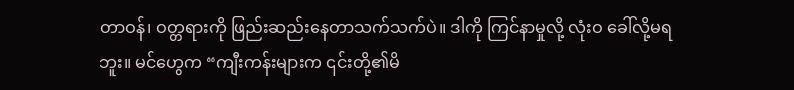တာဝန်၊ ဝတ္တရားကို ဖြည်းဆည်းနေတာသက်သက်ပဲ။ ဒါကို ကြင်နာမှုလို့ လုံးဝ ခေါ်လို့မရဘူး။ မင်ဟွေက “ကျီးကန်းများက ၎င်းတို့၏မိ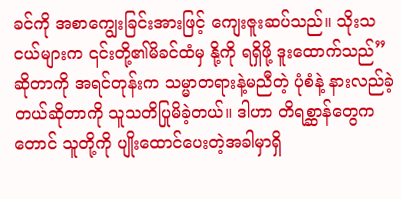ခင်ကို အစာကျွေးခြင်းအားဖြင့် ကျေးဇူးဆပ်သည်။ သိုးသငယ်များက ၎င်းတို့၏မိခင်ထံမှ နို့ကို ရရှိဖို့ ဒူးထောက်သည်” ဆိုတာကို အရင်တုန်းက သမ္မာတရားနဲ့မညီတဲ့ ပုံစံနဲ့ နားလည်ခဲ့တယ်ဆိုတာကို သူသတိပြုမိခဲ့တယ်။ ဒါဟာ တိရစ္ဆာန်တွေကတောင် သူတို့ကို ပျိုးထောင်ပေးတဲ့အခါမှာရှိ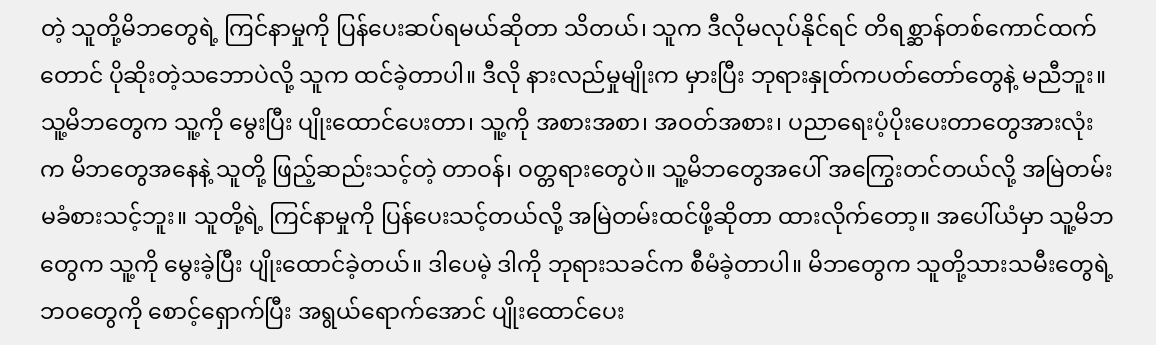တဲ့ သူတို့မိဘတွေရဲ့ ကြင်နာမှုကို ပြန်ပေးဆပ်ရမယ်ဆိုတာ သိတယ်၊ သူက ဒီလိုမလုပ်နိုင်ရင် တိရစ္ဆာန်တစ်ကောင်ထက်တောင် ပိုဆိုးတဲ့သဘောပဲလို့ သူက ထင်ခဲ့တာပါ။ ဒီလို နားလည်မှုမျိုးက မှားပြီး ဘုရားနှုတ်ကပတ်တော်တွေနဲ့ မညီဘူး။ သူ့မိဘတွေက သူ့ကို မွေးပြီး ပျိုးထောင်ပေးတာ၊ သူ့ကို အစားအစာ၊ အဝတ်အစား၊ ပညာရေးပံ့ပိုးပေးတာတွေအားလုံးက မိဘတွေအနေနဲ့ သူတို့ ဖြည့်ဆည်းသင့်တဲ့ တာဝန်၊ ဝတ္တရားတွေပဲ။ သူ့မိဘတွေအပေါ် အကြွေးတင်တယ်လို့ အမြဲတမ်း မခံစားသင့်ဘူး။ သူတို့ရဲ့ ကြင်နာမှုကို ပြန်ပေးသင့်တယ်လို့ အမြဲတမ်းထင်ဖို့ဆိုတာ ထားလိုက်တော့။ အပေါ်ယံမှာ သူ့မိဘတွေက သူ့ကို မွေးခဲ့ပြီး ပျိုးထောင်ခဲ့တယ်။ ဒါပေမဲ့ ဒါကို ဘုရားသခင်က စီမံခဲ့တာပါ။ မိဘတွေက သူတို့သားသမီးတွေရဲ့ ဘဝတွေကို စောင့်ရှောက်ပြီး အရွယ်ရောက်အောင် ပျိုးထောင်ပေး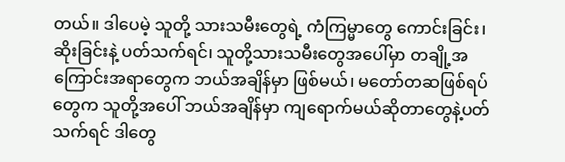တယ်။ ဒါပေမဲ့ သူတို့ သားသမီးတွေရဲ့ ကံကြမ္မာတွေ ကောင်းခြင်း၊ ဆိုးခြင်းနဲ့ ပတ်သက်ရင်၊ သူတို့သားသမီးတွေအပေါ်မှာ တချို့အကြောင်းအရာတွေက ဘယ်အချိန်မှာ ဖြစ်မယ်၊ မတော်တဆဖြစ်ရပ်တွေက သူတို့အပေါ် ဘယ်အချိန်မှာ ကျရောက်မယ်ဆိုတာတွေနဲ့ပတ်သက်ရင် ဒါတွေ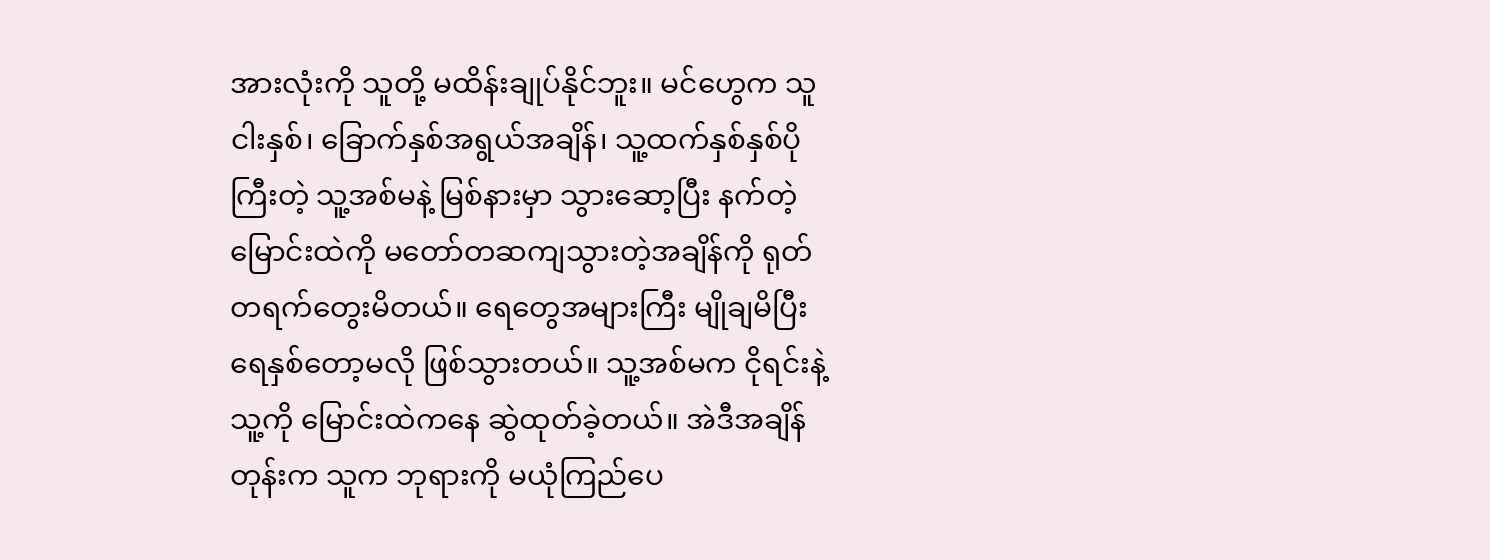အားလုံးကို သူတို့ မထိန်းချုပ်နိုင်ဘူး။ မင်ဟွေက သူငါးနှစ်၊ ခြောက်နှစ်အရွယ်အချိန်၊ သူ့ထက်နှစ်နှစ်ပိုကြီးတဲ့ သူ့အစ်မနဲ့ မြစ်နားမှာ သွားဆော့ပြီး နက်တဲ့မြောင်းထဲကို မတော်တဆကျသွားတဲ့အချိန်ကို ရုတ်တရက်တွေးမိတယ်။ ရေတွေအများကြီး မျိုချမိပြီး ရေနှစ်တော့မလို ဖြစ်သွားတယ်။ သူ့အစ်မက ငိုရင်းနဲ့ သူ့ကို မြောင်းထဲကနေ ဆွဲထုတ်ခဲ့တယ်။ အဲဒီအချိန်တုန်းက သူက ဘုရားကို မယုံကြည်ပေ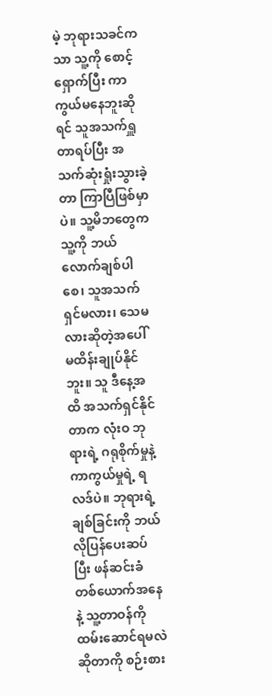မဲ့ ဘုရားသခင်ကသာ သူ့ကို စောင့်ရှောက်ပြီး ကာကွယ်မနေဘူးဆိုရင် သူအသက်ရှူတာရပ်ပြီး အသက်ဆုံးရှုံးသွားခဲ့တာ ကြာပြီဖြစ်မှာပဲ။ သူ့မိဘတွေက သူ့ကို ဘယ်လောက်ချစ်ပါစေ၊ သူအသက်ရှင်မလား၊ သေမလားဆိုတဲ့အပေါ် မထိန်းချုပ်နိုင်ဘူး။ သူ ဒီနေ့အထိ အသက်ရှင်နိုင်တာက လုံးဝ ဘုရားရဲ့ ဂရုစိုက်မှုနဲ့ ကာကွယ်မှုရဲ့ ရလဒ်ပဲ။ ဘုရားရဲ့ ချစ်ခြင်းကို ဘယ်လိုပြန်ပေးဆပ်ပြီး ဖန်ဆင်းခံတစ်ယောက်အနေနဲ့ သူ့တာဝန်ကို ထမ်းဆောင်ရမလဲဆိုတာကို စဉ်းစား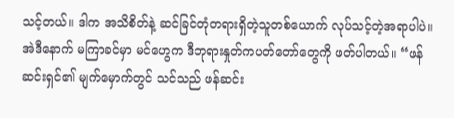သင့်တယ်။ ဒါက အသိစိတ်နဲ့ ဆင်ခြင်တုံတရားရှိတဲ့သူတစ်ယောက် လုပ်သင့်တဲ့အရာပါပဲ။
အဲဒီနောက် မကြာခင်မှာ မင်ဟွေက ဒီဘုရားနှုတ်ကပတ်တော်တွေကို ဖတ်ပါတယ်။ “ဖန်ဆင်းရှင်၏ မျက်မှောက်တွင် သင်သည် ဖန်ဆင်း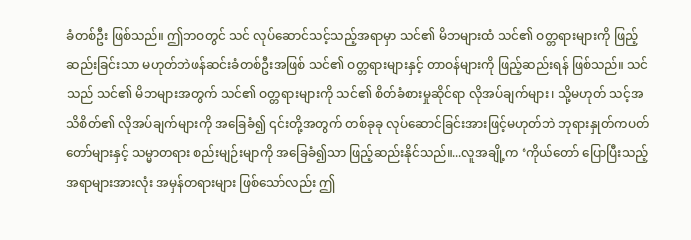ခံတစ်ဦး ဖြစ်သည်။ ဤဘဝတွင် သင် လုပ်ဆောင်သင့်သည့်အရာမှာ သင်၏ မိဘများထံ သင်၏ ဝတ္တရားများကို ဖြည့်ဆည်းခြင်းသာ မဟုတ်ဘဲဖန်ဆင်းခံတစ်ဦးအဖြစ် သင်၏ ဝတ္တရားများနှင့် တာဝန်များကို ဖြည့်ဆည်းရန် ဖြစ်သည်။ သင်သည် သင်၏ မိဘများအတွက် သင်၏ ဝတ္တရားများကို သင်၏ စိတ်ခံစားမှုဆိုင်ရာ လိုအပ်ချက်များ၊ သို့မဟုတ် သင့်အသိစိတ်၏ လိုအပ်ချက်များကို အခြေခံ၍ ၎င်းတို့အတွက် တစ်ခုခု လုပ်ဆောင်ခြင်းအားဖြင့်မဟုတ်ဘဲ ဘုရားနှုတ်ကပတ်တော်များနှင့် သမ္မာတရား စည်းမျဉ်းမျာကို အခြေခံ၍သာ ဖြည့်ဆည်းနိုင်သည်။...လူအချို့က ‘ကိုယ်တော် ပြောပြီးသည့်အရာများအားလုံး အမှန်တရားများ ဖြစ်သော်လည်း ဤ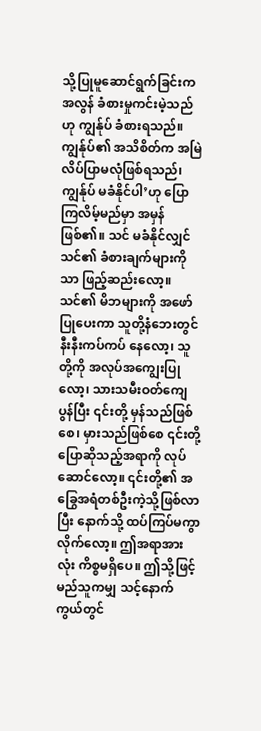သို့ပြုမူဆောင်ရွက်ခြင်းက အလွန် ခံစားမှုကင်းမဲ့သည်ဟု ကျွန်ုပ် ခံစားရသည်။ ကျွန်ုပ်၏ အသိစိတ်က အမြဲ လိပ်ပြာမလုံဖြစ်ရသည်၊ ကျွန်ုပ် မခံနိုင်ပါ’ဟု ပြောကြလိမ့်မည်မှာ အမှန်ဖြစ်၏။ သင် မခံနိုင်လျှင် သင်၏ ခံစားချက်များကိုသာ ဖြည့်ဆည်းလော့။ သင်၏ မိဘများကို အဖော်ပြုပေးကာ သူတို့နံဘေးတွင် နီးနီးကပ်ကပ် နေလော့၊ သူတို့ကို အလုပ်အကျွေးပြုလော့၊ သားသမီးဝတ်ကျေပွန်ပြီး ၎င်းတို့ မှန်သည်ဖြစ်စေ၊ မှားသည်ဖြစ်စေ ၎င်းတို့ ပြောဆိုသည့်အရာကို လုပ်ဆောင်လော့။ ၎င်းတို့၏ အခြွေအရံတစ်ဦးကဲ့သို့ဖြစ်လာပြီး နောက်သို့ ထပ်ကြပ်မကွာလိုက်လော့။ ဤအရာအားလုံး ကိစ္စမရှိပေ။ ဤသို့ဖြင့် မည်သူကမျှ သင့်နောက်ကွယ်တွင်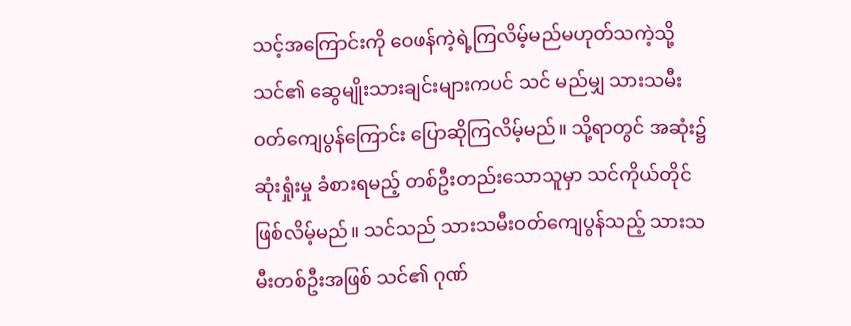သင့်အကြောင်းကို ဝေဖန်ကဲ့ရဲ့ကြလိမ့်မည်မဟုတ်သကဲ့သို့ သင်၏ ဆွေမျိုးသားချင်းများကပင် သင် မည်မျှ သားသမီးဝတ်ကျေပွန်ကြောင်း ပြောဆိုကြလိမ့်မည်။ သို့ရာတွင် အဆုံး၌ ဆုံးရှုံးမှု ခံစားရမည့် တစ်ဦးတည်းသောသူမှာ သင်ကိုယ်တိုင် ဖြစ်လိမ့်မည်။ သင်သည် သားသမီးဝတ်ကျေပွန်သည့် သားသမီးတစ်ဦးအဖြစ် သင်၏ ဂုဏ်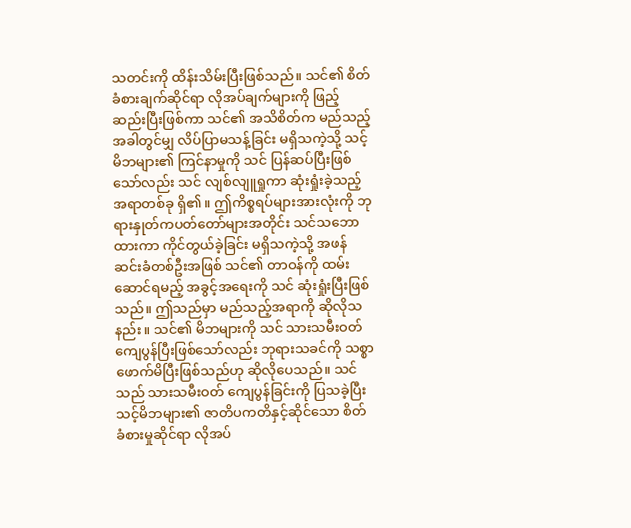သတင်းကို ထိန်းသိမ်းပြီးဖြစ်သည်။ သင်၏ စိတ်ခံစားချက်ဆိုင်ရာ လိုအပ်ချက်များကို ဖြည့်ဆည်းပြီးဖြစ်ကာ သင်၏ အသိစိတ်က မည်သည့်အခါတွင်မျှ လိပ်ပြာမသန့်ခြင်း မရှိသကဲ့သို့ သင့်မိဘများ၏ ကြင်နာမှုကို သင် ပြန်ဆပ်ပြီးဖြစ်သော်လည်း သင် လျစ်လျူရှုကာ ဆုံးရှုံးခဲ့သည့်အရာတစ်ခု ရှိ၏။ ဤကိစ္စရပ်များအားလုံးကို ဘုရားနှုတ်ကပတ်တော်များအတိုင်း သင်သဘောထားကာ ကိုင်တွယ်ခဲ့ခြင်း မရှိသကဲ့သို့ အဖန်ဆင်းခံတစ်ဦးအဖြစ် သင်၏ တာဝန်ကို ထမ်းဆောင်ရမည့် အခွင့်အရေးကို သင် ဆုံးရှုံးပြီးဖြစ်သည်။ ဤသည်မှာ မည်သည့်အရာကို ဆိုလိုသနည်း။ သင်၏ မိဘများကို သင် သားသမီးဝတ်ကျေပွန်ပြီးဖြစ်သော်လည်း ဘုရားသခင်ကို သစ္စာဖောက်မိပြီးဖြစ်သည်ဟု ဆိုလိုပေသည်။ သင်သည် သားသမီးဝတ် ကျေပွန်ခြင်းကို ပြသခဲ့ပြီး သင့်မိဘများ၏ ဇာတိပကတိနှင့်ဆိုင်သော စိတ်ခံစားမှုဆိုင်ရာ လိုအပ်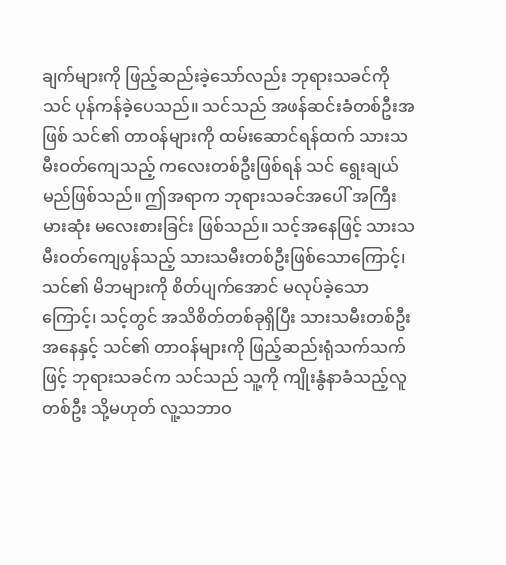ချက်များကို ဖြည့်ဆည်းခဲ့သော်လည်း ဘုရားသခင်ကို သင် ပုန်ကန်ခဲ့ပေသည်။ သင်သည် အဖန်ဆင်းခံတစ်ဦးအဖြစ် သင်၏ တာဝန်များကို ထမ်းဆောင်ရန်ထက် သားသမီးဝတ်ကျေသည့် ကလေးတစ်ဦးဖြစ်ရန် သင် ရွေးချယ်မည်ဖြစ်သည်။ ဤအရာက ဘုရားသခင်အပေါ် အကြီးမားဆုံး မလေးစားခြင်း ဖြစ်သည်။ သင့်အနေဖြင့် သားသမီးဝတ်ကျေပွန်သည့် သားသမီးတစ်ဦးဖြစ်သောကြောင့်၊ သင်၏ မိဘများကို စိတ်ပျက်အောင် မလုပ်ခဲ့သောကြောင့်၊ သင့်တွင် အသိစိတ်တစ်ခုရှိပြီး သားသမီးတစ်ဦးအနေနှင့် သင်၏ တာဝန်များကို ဖြည့်ဆည်းရုံသက်သက်ဖြင့် ဘုရားသခင်က သင်သည် သူ့ကို ကျိုးနွံနာခံသည့်လူတစ်ဦး သို့မဟုတ် လူ့သဘာဝ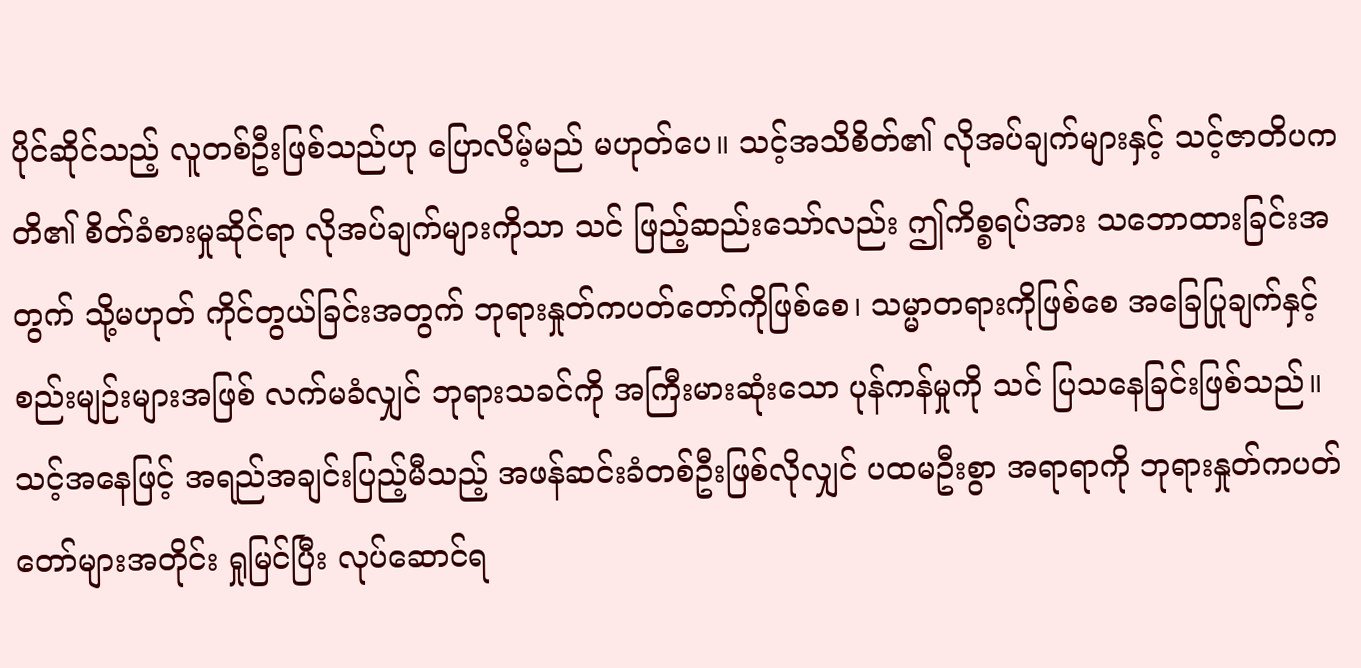ပိုင်ဆိုင်သည့် လူတစ်ဦးဖြစ်သည်ဟု ပြောလိမ့်မည် မဟုတ်ပေ။ သင့်အသိစိတ်၏ လိုအပ်ချက်များနှင့် သင့်ဇာတိပကတိ၏ စိတ်ခံစားမှုဆိုင်ရာ လိုအပ်ချက်များကိုသာ သင် ဖြည့်ဆည်းသော်လည်း ဤကိစ္စရပ်အား သဘောထားခြင်းအတွက် သို့မဟုတ် ကိုင်တွယ်ခြင်းအတွက် ဘုရားနှုတ်ကပတ်တော်ကိုဖြစ်စေ၊ သမ္မာတရားကိုဖြစ်စေ အခြေပြုချက်နှင့် စည်းမျဉ်းများအဖြစ် လက်မခံလျှင် ဘုရားသခင်ကို အကြီးမားဆုံးသော ပုန်ကန်မှုကို သင် ပြသနေခြင်းဖြစ်သည်။ သင့်အနေဖြင့် အရည်အချင်းပြည့်မီသည့် အဖန်ဆင်းခံတစ်ဦးဖြစ်လိုလျှင် ပထမဦးစွာ အရာရာကို ဘုရားနှုတ်ကပတ်တော်များအတိုင်း ရှုမြင်ပြီး လုပ်ဆောင်ရ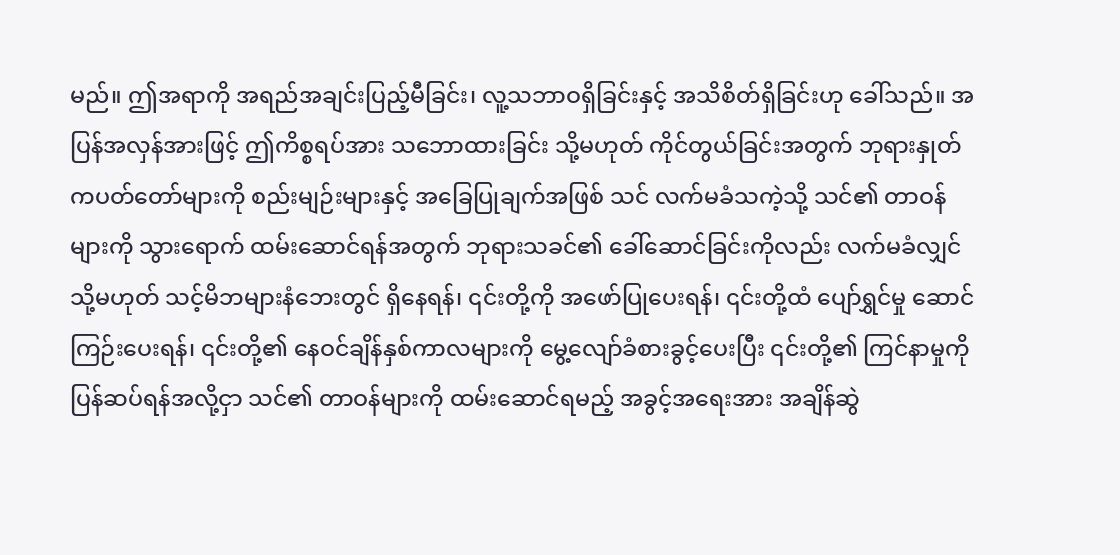မည်။ ဤအရာကို အရည်အချင်းပြည့်မီခြင်း၊ လူ့သဘာဝရှိခြင်းနှင့် အသိစိတ်ရှိခြင်းဟု ခေါ်သည်။ အပြန်အလှန်အားဖြင့် ဤကိစ္စရပ်အား သဘောထားခြင်း သို့မဟုတ် ကိုင်တွယ်ခြင်းအတွက် ဘုရားနှုတ်ကပတ်တော်များကို စည်းမျဉ်းများနှင့် အခြေပြုချက်အဖြစ် သင် လက်မခံသကဲ့သို့ သင်၏ တာဝန်များကို သွားရောက် ထမ်းဆောင်ရန်အတွက် ဘုရားသခင်၏ ခေါ်ဆောင်ခြင်းကိုလည်း လက်မခံလျှင် သို့မဟုတ် သင့်မိဘများနံဘေးတွင် ရှိနေရန်၊ ၎င်းတို့ကို အဖော်ပြုပေးရန်၊ ၎င်းတို့ထံ ပျော်ရွှင်မှု ဆောင်ကြဉ်းပေးရန်၊ ၎င်းတို့၏ နေဝင်ချိန်နှစ်ကာလများကို မွေ့လျော်ခံစားခွင့်ပေးပြီး ၎င်းတို့၏ ကြင်နာမှုကို ပြန်ဆပ်ရန်အလို့ငှာ သင်၏ တာဝန်များကို ထမ်းဆောင်ရမည့် အခွင့်အရေးအား အချိန်ဆွဲ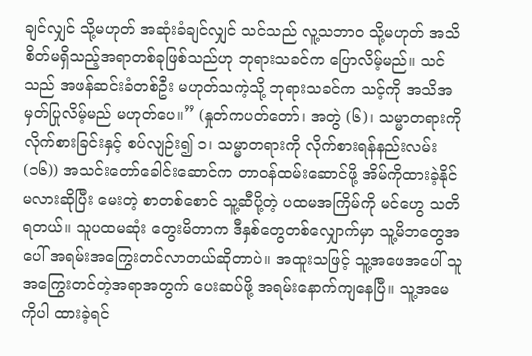ချင်လျှင် သို့မဟုတ် အဆုံးခံချင်လျှင် သင်သည် လူ့သဘာဝ သို့မဟုတ် အသိစိတ်မရှိသည့်အရာတစ်ခုဖြစ်သည်ဟု ဘုရားသခင်က ပြောလိမ့်မည်။ သင်သည် အဖန်ဆင်းခံတစ်ဦး မဟုတ်သကဲ့သို့ ဘုရားသခင်က သင့်ကို အသိအမှတ်ပြုလိမ့်မည် မဟုတ်ပေ။” (နှုတ်ကပတ်တော်၊ အတွဲ (၆)၊ သမ္မာတရားကို လိုက်စားခြင်းနှင့် စပ်လျဉ်း၍ ၁၊ သမ္မာတရားကို လိုက်စားရန်နည်းလမ်း (၁၆)) အသင်းတော်ခေါင်းဆောင်က တာဝန်ထမ်းဆောင်ဖို့ အိမ်ကိုထားခဲ့နိုင်မလားဆိုပြီး မေးတဲ့ စာတစ်စောင် သူ့ဆီပို့တဲ့ ပထမအကြိမ်ကို မင်ဟွေ သတိရတယ်။ သူပထမဆုံး တွေးမိတာက ဒီနှစ်တွေတစ်လျှောက်မှာ သူ့မိဘတွေအပေါ် အရမ်းအကြွေးတင်လာတယ်ဆိုတာပဲ။ အထူးသဖြင့် သူ့အဖေအပေါ် သူအကြွေးတင်တဲ့အရာအတွက် ပေးဆပ်ဖို့ အရမ်းနောက်ကျနေပြီ။ သူ့အမေကိုပါ ထားခဲ့ရင်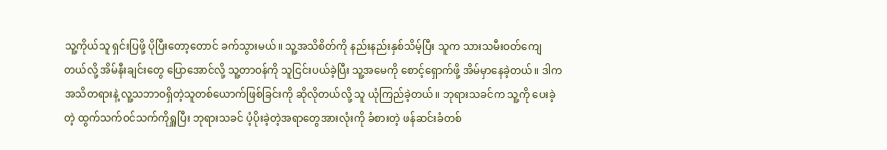သူ့ကိုယ်သူ ရှင်းပြဖို့ ပိုပြီးတော့တောင် ခက်သွားမယ်။ သူ့အသိစိတ်ကို နည်းနည်းနှစ်သိမ့်ပြီး သူက သားသမီးဝတ်ကျေတယ်လို့ အိမ်နီးချင်းတွေ ပြောအောင်လို့ သူ့တာဝန်ကို သူငြင်းပယ်ခဲ့ပြီး သူ့အမေကို စောင့်ရှောက်ဖို့ အိမ်မှာနေခဲ့တယ်။ ဒါက အသိတရားနဲ့ လူ့သဘာဝရှိတဲ့သူတစ်ယောက်ဖြစ်ခြင်းကို ဆိုလိုတယ်လို့ သူ ယုံကြည်ခဲ့တယ်။ ဘုရားသခင်က သူ့ကို ပေးခဲ့တဲ့ ထွက်သက်ဝင်သက်ကိုရှူပြီး ဘုရားသခင် ပံ့ပိုးခဲ့တဲ့အရာတွေအားလုံးကို ခံစားတဲ့ ဖန်ဆင်းခံတစ်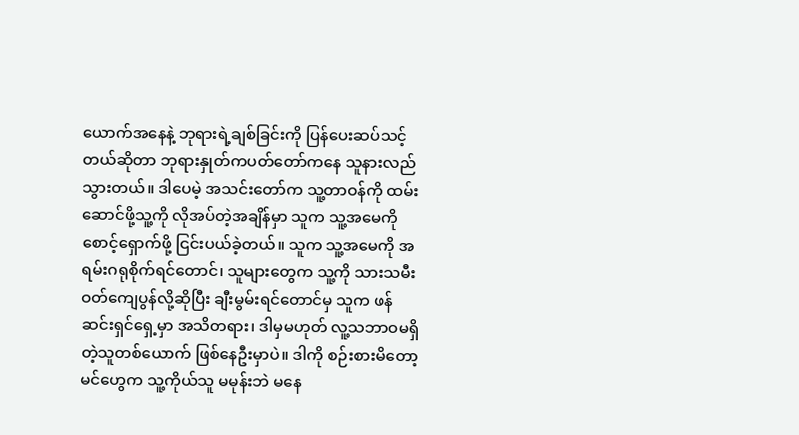ယောက်အနေနဲ့ ဘုရားရဲ့ချစ်ခြင်းကို ပြန်ပေးဆပ်သင့်တယ်ဆိုတာ ဘုရားနှုတ်ကပတ်တော်ကနေ သူနားလည်သွားတယ်။ ဒါပေမဲ့ အသင်းတော်က သူ့တာဝန်ကို ထမ်းဆောင်ဖို့သူ့ကို လိုအပ်တဲ့အချိန်မှာ သူက သူ့အမေကို စောင့်ရှောက်ဖို့ ငြင်းပယ်ခဲ့တယ်။ သူက သူ့အမေကို အရမ်းဂရုစိုက်ရင်တောင်၊ သူများတွေက သူ့ကို သားသမီးဝတ်ကျေပွန်လို့ဆိုပြီး ချီးမွမ်းရင်တောင်မှ သူက ဖန်ဆင်းရှင်ရှေ့မှာ အသိတရား၊ ဒါမှမဟုတ် လူ့သဘာဝမရှိတဲ့သူတစ်ယောက် ဖြစ်နေဦးမှာပဲ။ ဒါကို စဉ်းစားမိတော့ မင်ဟွေက သူ့ကိုယ်သူ မမုန်းဘဲ မနေ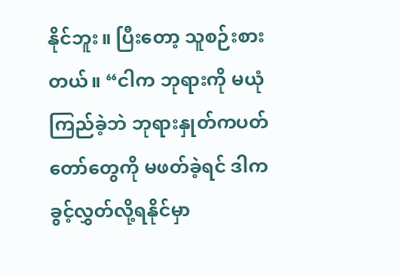နိုင်ဘူး။ ပြီးတော့ သူစဉ်းစားတယ်။ “ငါက ဘုရားကို မယုံကြည်ခဲ့ဘဲ ဘုရားနှုတ်ကပတ်တော်တွေကို မဖတ်ခဲ့ရင် ဒါက ခွင့်လွှတ်လို့ရနိုင်မှာ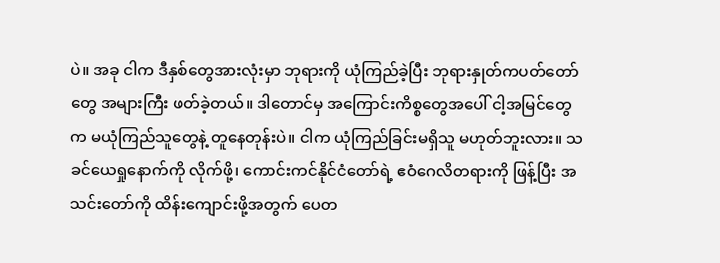ပဲ။ အခု ငါက ဒီနှစ်တွေအားလုံးမှာ ဘုရားကို ယုံကြည်ခဲ့ပြီး ဘုရားနှုတ်ကပတ်တော်တွေ အများကြီး ဖတ်ခဲ့တယ်။ ဒါတောင်မှ အကြောင်းကိစ္စတွေအပေါ် ငါ့အမြင်တွေက မယုံကြည်သူတွေနဲ့ တူနေတုန်းပဲ။ ငါက ယုံကြည်ခြင်းမရှိသူ မဟုတ်ဘူးလား။ သခင်ယေရှုနောက်ကို လိုက်ဖို့၊ ကောင်းကင်နိုင်ငံတော်ရဲ့ ဧဝံဂေလိတရားကို ဖြန့်ပြီး အသင်းတော်ကို ထိန်းကျောင်းဖို့အတွက် ပေတ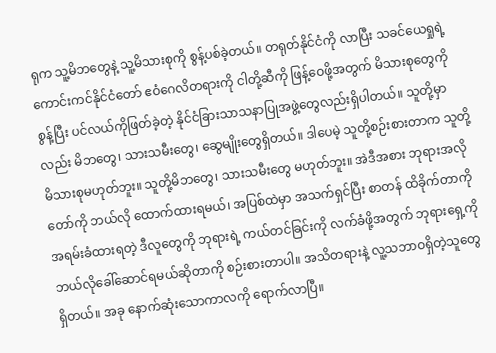ရုက သူ့မိဘတွေနဲ့ သူ့မိသားစုကို စွန့်ပစ်ခဲ့တယ်။ တရုတ်နိုင်ငံကို လာပြီး သခင်ယေရှုရဲ့ ကောင်းကင်နိုင်ငံတော် ဧဝံဂေလိတရားကို ငါတို့ဆီကို ဖြန့်ဝေဖို့အတွက် မိသားစုတွေကို စွန့်ပြီး ပင်လယ်ကိုဖြတ်ခဲ့တဲ့ နိုင်ငံခြားသာသနာပြုအဖွဲ့တွေလည်းရှိပါတယ်။ သူတို့မှာလည်း မိဘတွေ၊ သားသမီးတွေ၊ ဆွေမျိုးတွေရှိတယ်။ ဒါပေမဲ့ သူတို့စဉ်းစားတာက သူတို့မိသားစုမဟုတ်ဘူး။ သူတို့မိဘတွေ၊ သားသမီးတွေ မဟုတ်ဘူး။ အဲဒီအစား ဘုရားအလိုတော်ကို ဘယ်လို ထောက်ထားရမယ်၊ အပြစ်ထဲမှာ အသက်ရှင်ပြီး စာတန် ထိခိုက်တာကို အရမ်းခံထားရတဲ့ ဒီလူတွေကို ဘုရားရဲ့ ကယ်တင်ခြင်းကို လက်ခံဖို့အတွက် ဘုရားရှေ့ကို ဘယ်လိုခေါ်ဆောင်ရမယ်ဆိုတာကို စဉ်းစားတာပါ။ အသိတရားနဲ့ လူ့သဘာဝရှိတဲ့သူတွေရှိတယ်။ အခု နောက်ဆုံးသောကာလကို ရောက်လာပြီ။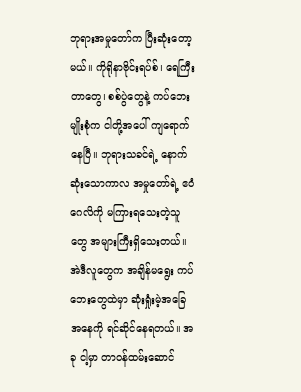ဘုရားအမှုတော်က ပြီးဆုံးတော့မယ်။ ကိုရိုနာဗိုင်းရပ်စ်၊ ရေကြီးတာတွေ၊ စစ်ပွဲတွေနဲ့ ကပ်ဘေးမျိုးစုံက ငါတို့အပေါ် ကျရောက်နေပြီ။ ဘုရားသခင်ရဲ့ နောက်ဆုံးသောကာလ အမှုတော်ရဲ့ ဧဝံဂေလိကို မကြားရသေးတဲ့သူတွေ အများကြီးရှိသေးတယ်။ အဲဒီလူတွေက အချိန်မရွေး ကပ်ဘေးတွေထဲမှာ ဆုံးရှုံးမဲ့အခြေအနေကို ရင်ဆိုင်နေရတယ်။ အခု ငါ့မှာ တာဝန်ထမ်းဆောင်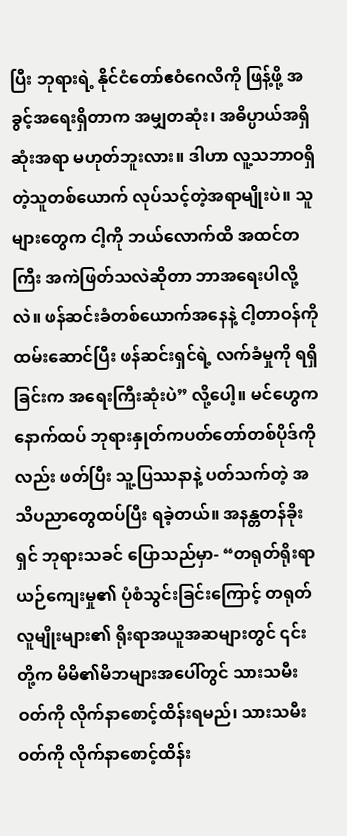ပြီး ဘုရားရဲ့ နိုင်ငံတော်ဧဝံဂေလိကို ဖြန့်ဖို့ အခွင့်အရေးရှိတာက အမျှတဆုံး၊ အဓိပ္ပာယ်အရှိဆုံးအရာ မဟုတ်ဘူးလား။ ဒါဟာ လူ့သဘာဝရှိတဲ့သူတစ်ယောက် လုပ်သင့်တဲ့အရာမျိုးပဲ။ သူများတွေက ငါ့ကို ဘယ်လောက်ထိ အထင်တကြီး အကဲဖြတ်သလဲဆိုတာ ဘာအရေးပါလို့လဲ။ ဖန်ဆင်းခံတစ်ယောက်အနေနဲ့ ငါ့တာဝန်ကို ထမ်းဆောင်ပြီး ဖန်ဆင်းရှင်ရဲ့ လက်ခံမှုကို ရရှိခြင်းက အရေးကြီးဆုံးပဲ” လို့ပေါ့။ မင်ဟွေက နောက်ထပ် ဘုရားနှုတ်ကပတ်တော်တစ်ပိုဒ်ကိုလည်း ဖတ်ပြီး သူ့ပြဿနာနဲ့ ပတ်သက်တဲ့ အသိပညာတွေထပ်ပြီး ရခဲ့တယ်။ အနန္တတန်ခိုးရှင် ဘုရားသခင် ပြောသည်မှာ- “တရုတ်ရိုးရာယဉ်ကျေးမှု၏ ပုံစံသွင်းခြင်းကြောင့် တရုတ်လူမျိုးများ၏ ရိုးရာအယူအဆများတွင် ၎င်းတို့က မိမိ၏မိဘများအပေါ်တွင် သားသမီးဝတ်ကို လိုက်နာစောင့်ထိန်းရမည်၊ သားသမီးဝတ်ကို လိုက်နာစောင့်ထိန်း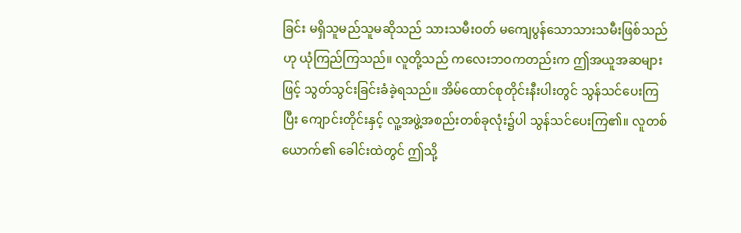ခြင်း မရှိသူမည်သူမဆိုသည် သားသမီးဝတ် မကျေပွန်သောသားသမီးဖြစ်သည်ဟု ယုံကြည်ကြသည်။ လူတို့သည် ကလေးဘဝကတည်းက ဤအယူအဆများဖြင့် သွတ်သွင်းခြင်းခံခဲ့ရသည်။ အိမ်ထောင်စုတိုင်းနီးပါးတွင် သွန်သင်ပေးကြပြီး ကျောင်းတိုင်းနှင့် လူ့အဖွဲ့အစည်းတစ်ခုလုံး၌ပါ သွန်သင်ပေးကြ၏။ လူတစ်ယောက်၏ ခေါင်းထဲတွင် ဤသို့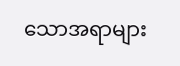သောအရာများ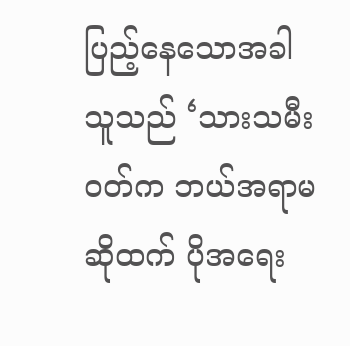ပြည့်နေသောအခါ သူသည် ‘သားသမီးဝတ်က ဘယ်အရာမဆိုထက် ပိုအရေး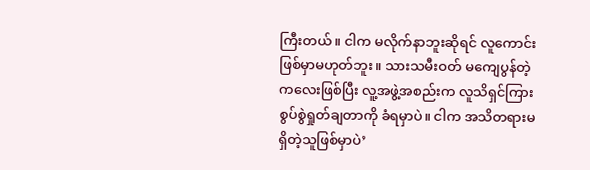ကြီးတယ်။ ငါက မလိုက်နာဘူးဆိုရင် လူကောင်းဖြစ်မှာမဟုတ်ဘူး။ သားသမီးဝတ် မကျေပွန်တဲ့ကလေးဖြစ်ပြီး လူ့အဖွဲ့အစည်းက လူသိရှင်ကြား စွပ်စွဲရှုတ်ချတာကို ခံရမှာပဲ။ ငါက အသိတရားမရှိတဲ့သူဖြစ်မှာပဲ’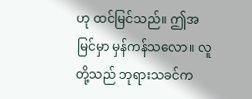ဟု ထင်မြင်သည်။ ဤအမြင်မှာ မှန်ကန်သလော။ လူတို့သည် ဘုရားသခင်က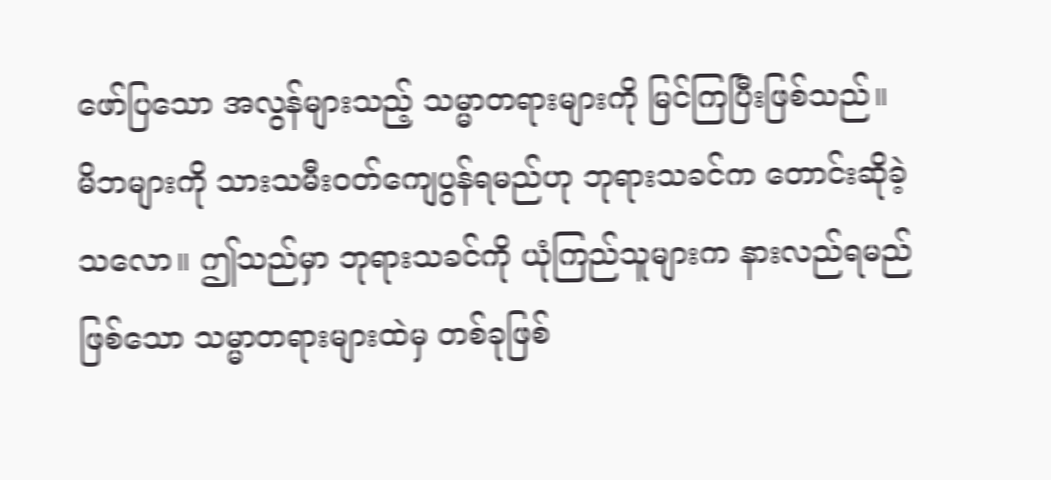ဖော်ပြသော အလွန်များသည့် သမ္မာတရားများကို မြင်ကြပြီးဖြစ်သည်။ မိဘများကို သားသမီးဝတ်ကျေပွန်ရမည်ဟု ဘုရားသခင်က တောင်းဆိုခဲ့သလော။ ဤသည်မှာ ဘုရားသခင်ကို ယုံကြည်သူများက နားလည်ရမည်ဖြစ်သော သမ္မာတရားများထဲမှ တစ်ခုဖြစ်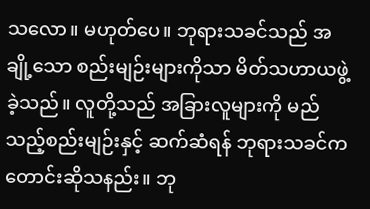သလော။ မဟုတ်ပေ။ ဘုရားသခင်သည် အချို့သော စည်းမျဉ်းများကိုသာ မိတ်သဟာယဖွဲ့ခဲ့သည်။ လူတို့သည် အခြားလူများကို မည်သည့်စည်းမျဉ်းနှင့် ဆက်ဆံရန် ဘုရားသခင်က တောင်းဆိုသနည်း။ ဘု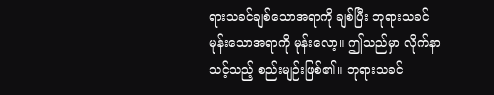ရားသခင်ချစ်သောအရာကို ချစ်ပြီး ဘုရားသခင် မုန်းသောအရာကို မုန်းလော့။ ဤသည်မှာ လိုက်နာသင့်သည့် စည်းမျဉ်းဖြစ်၏။ ဘုရားသခင်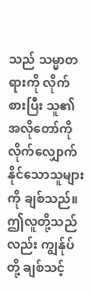သည် သမ္မာတရားကို လိုက်စားပြီး သူ၏ အလိုတော်ကို လိုက်လျှောက်နိုင်သောသူများကို ချစ်သည်။ ဤလူတို့သည်လည်း ကျွန်ုပ်တို့ ချစ်သင့်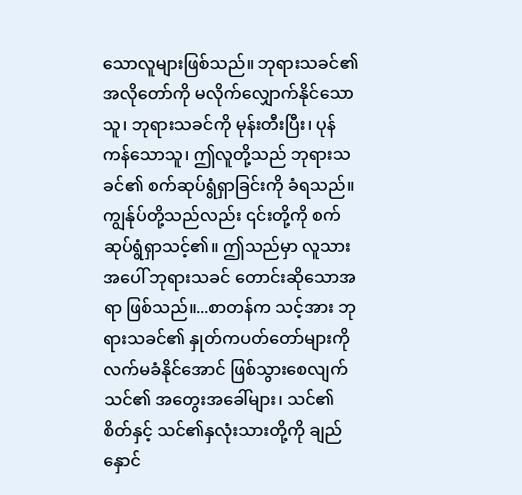သောလူများဖြစ်သည်။ ဘုရားသခင်၏ အလိုတော်ကို မလိုက်လျှောက်နိုင်သောသူ၊ ဘုရားသခင်ကို မုန်းတီးပြီး၊ ပုန်ကန်သောသူ၊ ဤလူတို့သည် ဘုရားသခင်၏ စက်ဆုပ်ရွံရှာခြင်းကို ခံရသည်။ ကျွန်ုပ်တို့သည်လည်း ၎င်းတို့ကို စက်ဆုပ်ရွံရှာသင့်၏။ ဤသည်မှာ လူသားအပေါ် ဘုရားသခင် တောင်းဆိုသောအရာ ဖြစ်သည်။...စာတန်က သင့်အား ဘုရားသခင်၏ နှုတ်ကပတ်တော်များကို လက်မခံနိုင်အောင် ဖြစ်သွားစေလျက် သင်၏ အတွေးအခေါ်များ၊ သင်၏ စိတ်နှင့် သင်၏နှလုံးသားတို့ကို ချည်နှောင်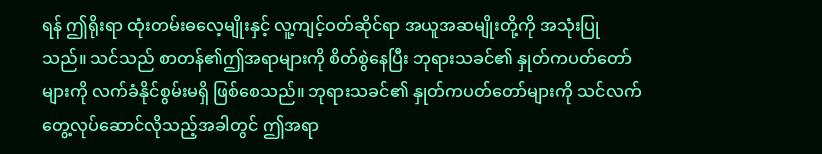ရန် ဤရိုးရာ ထုံးတမ်းဓလေ့မျိုးနှင့် လူ့ကျင့်ဝတ်ဆိုင်ရာ အယူအဆမျိုးတို့ကို အသုံးပြုသည်။ သင်သည် စာတန်၏ဤအရာများကို စိတ်စွဲနေပြီး ဘုရားသခင်၏ နှုတ်ကပတ်တော်များကို လက်ခံနိုင်စွမ်းမရှိ ဖြစ်စေသည်။ ဘုရားသခင်၏ နှုတ်ကပတ်တော်များကို သင်လက်တွေ့လုပ်ဆောင်လိုသည့်အခါတွင် ဤအရာ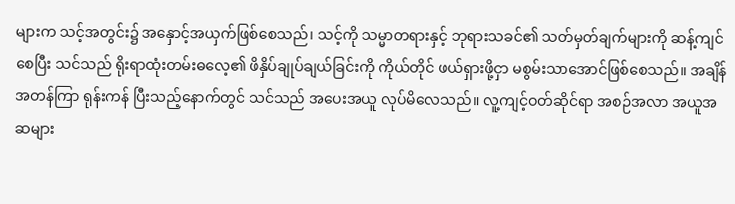များက သင့်အတွင်း၌ အနှောင့်အယှက်ဖြစ်စေသည်၊ သင့်ကို သမ္မာတရားနှင့် ဘုရားသခင်၏ သတ်မှတ်ချက်များကို ဆန့်ကျင်စေပြီး သင်သည် ရိုးရာထုံးတမ်းဓလေ့၏ ဖိနှိပ်ချုပ်ချယ်ခြင်းကို ကိုယ်တိုင် ဖယ်ရှားဖို့ငှာ မစွမ်းသာအောင်ဖြစ်စေသည်။ အချိန်အတန်ကြာ ရုန်းကန် ပြီးသည့်နောက်တွင် သင်သည် အပေးအယူ လုပ်မိလေသည်။ လူ့ကျင့်ဝတ်ဆိုင်ရာ အစဉ်အလာ အယူအဆများ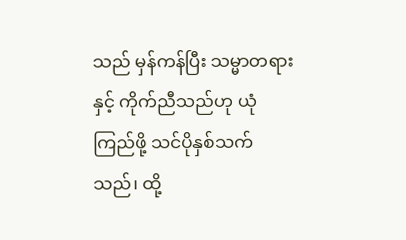သည် မှန်ကန်ပြီး သမ္မာတရားနှင့် ကိုက်ညီသည်ဟု ယုံကြည်ဖို့ သင်ပိုနှစ်သက်သည်၊ ထို့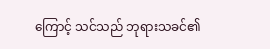ကြောင့် သင်သည် ဘုရားသခင်၏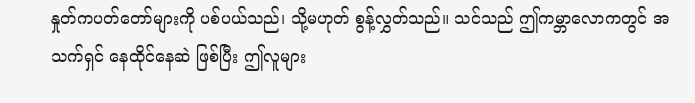နှုတ်ကပတ်တော်များကို ပစ်ပယ်သည်၊ သို့မဟုတ် စွန့်လွှတ်သည်။ သင်သည် ဤကမ္ဘာလောကတွင် အသက်ရှင် နေထိုင်နေဆဲ ဖြစ်ပြီး ဤလူများ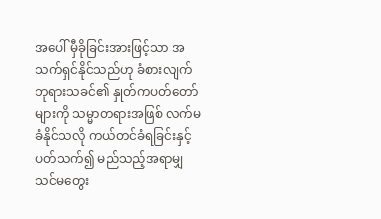အပေါ် မှီခိုခြင်းအားဖြင့်သာ အသက်ရှင်နိုင်သည်ဟု ခံစားလျက် ဘုရားသခင်၏ နှုတ်ကပတ်တော်များကို သမ္မာတရားအဖြစ် လက်မခံနိုင်သလို ကယ်တင်ခံရခြင်းနှင့် ပတ်သက်၍ မည်သည့်အရာမျှ သင်မတွေး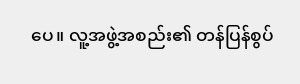ပေ။ လူ့အဖွဲ့အစည်း၏ တန်ပြန်စွပ်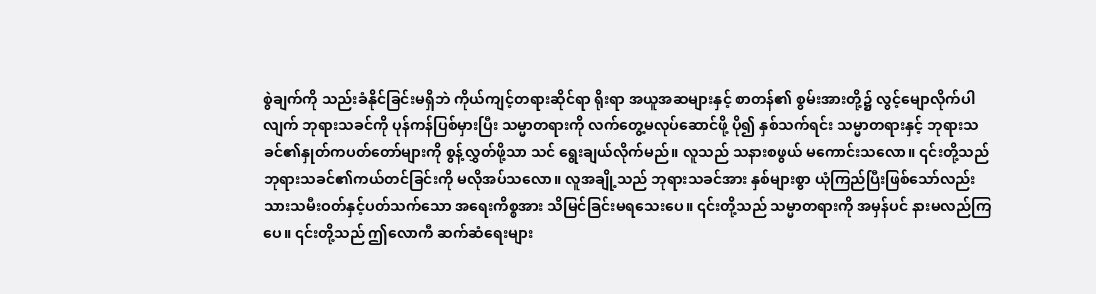စွဲချက်ကို သည်းခံနိုင်ခြင်းမရှိဘဲ ကိုယ်ကျင့်တရားဆိုင်ရာ ရိုးရာ အယူအဆများနှင့် စာတန်၏ စွမ်းအားတို့၌ လွင့်မျောလိုက်ပါလျက် ဘုရားသခင်ကို ပုန်ကန်ပြစ်မှားပြီး သမ္မာတရားကို လက်တွေ့မလုပ်ဆောင်ဖို့ ပို၍ နှစ်သက်ရင်း သမ္မာတရားနှင့် ဘုရားသခင်၏နှုတ်ကပတ်တော်များကို စွန့်လွှတ်ဖို့သာ သင် ရွေးချယ်လိုက်မည်။ လူသည် သနားစဖွယ် မကောင်းသလော။ ၎င်းတို့သည် ဘုရားသခင်၏ကယ်တင်ခြင်းကို မလိုအပ်သလော။ လူအချို့သည် ဘုရားသခင်အား နှစ်များစွာ ယုံကြည်ပြီးဖြစ်သော်လည်း သားသမီးဝတ်နှင့်ပတ်သက်သော အရေးကိစ္စအား သိမြင်ခြင်းမရသေးပေ။ ၎င်းတို့သည် သမ္မာတရားကို အမှန်ပင် နားမလည်ကြပေ။ ၎င်းတို့သည် ဤလောကီ ဆက်ဆံရေးများ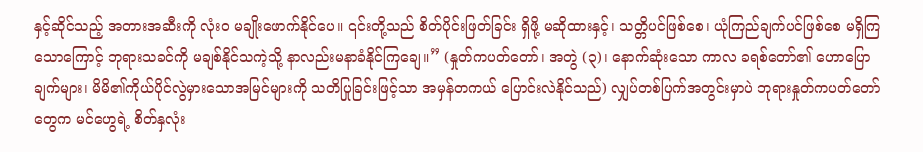နှင့်ဆိုင်သည့် အတားအဆီးကို လုံးဝ မချိုးဖောက်နိုင်ပေ။ ၎င်းတို့သည် စိတ်ပိုင်းဖြတ်ခြင်း ရှိဖို့ မဆိုထားနှင့်၊ သတ္တိပင်ဖြစ်စေ၊ ယုံကြည်ချက်ပင်ဖြစ်စေ မရှိကြသောကြောင့် ဘုရားသခင်ကို မချစ်နိုင်သကဲ့သို့ နာလည်းမနာခံနိုင်ကြချေ။” (နှုတ်ကပတ်တော်၊ အတွဲ (၃)၊ နောက်ဆုံးသော ကာလ ခရစ်တော်၏ ဟောပြောချက်များ၊ မိမိ၏ကိုယ်ပိုင်လွဲမှားသောအမြင်များကို သတိပြုခြင်းဖြင့်သာ အမှန်တကယ် ပြောင်းလဲနိုင်သည်) လျှပ်တစ်ပြက်အတွင်းမှာပဲ ဘုရားနှုတ်ကပတ်တော်တွေက မင်ဟွေရဲ့ စိတ်နှလုံး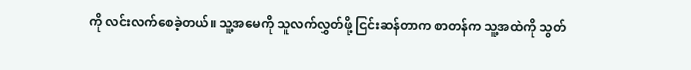ကို လင်းလက်စေခဲ့တယ်။ သူ့အမေကို သူလက်လွှတ်ဖို့ ငြင်းဆန်တာက စာတန်က သူ့အထဲကို သွတ်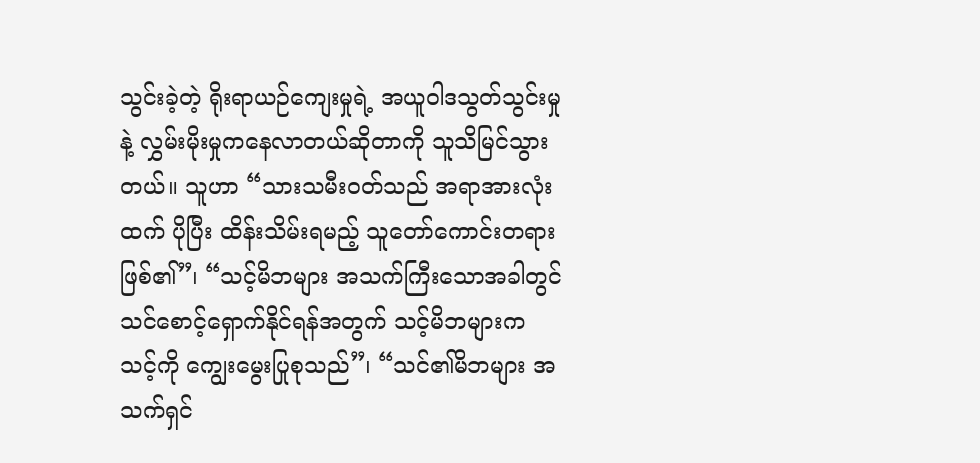သွင်းခဲ့တဲ့ ရိုးရာယဉ်ကျေးမှုရဲ့ အယူဝါဒသွတ်သွင်းမှုနဲ့ လွှမ်းမိုးမှုကနေလာတယ်ဆိုတာကို သူသိမြင်သွားတယ်။ သူဟာ “သားသမီးဝတ်သည် အရာအားလုံးထက် ပိုပြီး ထိန်းသိမ်းရမည့် သူတော်ကောင်းတရား ဖြစ်၏”၊ “သင့်မိဘများ အသက်ကြီးသောအခါတွင် သင်စောင့်ရှောက်နိုင်ရန်အတွက် သင့်မိဘများက သင့်ကို ကျွေးမွေးပြုစုသည်”၊ “သင်၏မိဘများ အသက်ရှင်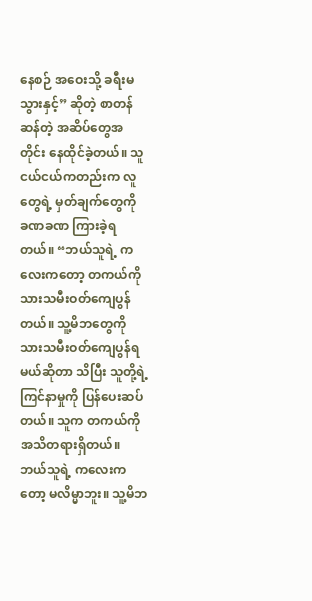နေစဉ် အဝေးသို့ ခရီးမသွားနှင့်” ဆိုတဲ့ စာတန်ဆန်တဲ့ အဆိပ်တွေအတိုင်း နေထိုင်ခဲ့တယ်။ သူ ငယ်ငယ်ကတည်းက လူတွေရဲ့ မှတ်ချက်တွေကို ခဏခဏ ကြားခဲ့ရတယ်။ “ဘယ်သူရဲ့ ကလေးကတော့ တကယ်ကို သားသမီးဝတ်ကျေပွန်တယ်။ သူ့မိဘတွေကို သားသမီးဝတ်ကျေပွန်ရမယ်ဆိုတာ သိပြီး သူတို့ရဲ့ ကြင်နာမှုကို ပြန်ပေးဆပ်တယ်။ သူက တကယ်ကို အသိတရားရှိတယ်။ ဘယ်သူရဲ့ ကလေးကတော့ မလိမ္မာဘူး။ သူ့မိဘ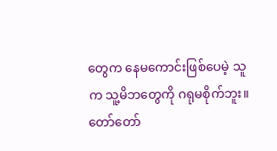တွေက နေမကောင်းဖြစ်ပေမဲ့ သူက သူ့မိဘတွေကို ဂရုမစိုက်ဘူး။ တော်တော်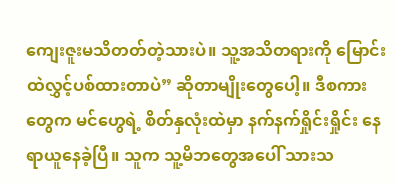ကျေးဇူးမသိတတ်တဲ့သားပဲ။ သူ့အသိတရားကို မြောင်းထဲလွှင့်ပစ်ထားတာပဲ” ဆိုတာမျိုးတွေပေါ့။ ဒီစကားတွေက မင်ဟွေရဲ့ စိတ်နှလုံးထဲမှာ နက်နက်ရှိုင်းရှိုင်း နေရာယူနေခဲ့ပြီ။ သူက သူ့မိဘတွေအပေါ် သားသ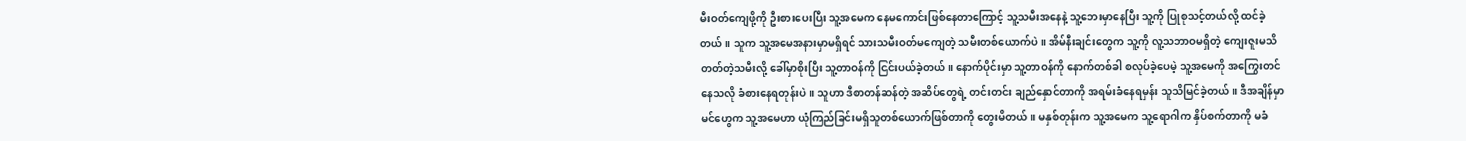မီးဝတ်ကျေဖို့ကို ဦးစားပေးပြီး သူ့အမေက နေမကောင်းဖြစ်နေတာကြောင့် သူ့သမီးအနေနဲ့ သူ့ဘေးမှာနေပြီး သူ့ကို ပြုစုသင့်တယ်လို့ ထင်ခဲ့တယ်။ သူက သူ့အမေအနားမှာမရှိရင် သားသမီးဝတ်မကျေတဲ့ သမီးတစ်ယောက်ပဲ။ အိမ်နီးချင်းတွေက သူ့ကို လူ့သဘာဝမရှိတဲ့ ကျေးဇူးမသိတတ်တဲ့သမီးလို့ ခေါ်မှာစိုးပြီး သူ့တာဝန်ကို ငြင်းပယ်ခဲ့တယ်။ နောက်ပိုင်းမှာ သူ့တာဝန်ကို နောက်တစ်ခါ စလုပ်ခဲ့ပေမဲ့ သူ့အမေကို အကြွေးတင်နေသလို ခံစားနေရတုန်းပဲ။ သူဟာ ဒီစာတန်ဆန်တဲ့ အဆိပ်တွေရဲ့ တင်းတင်း ချည်နှောင်တာကို အရမ်းခံနေရမှန်း သူသိမြင်ခဲ့တယ်။ ဒီအချိန်မှာ မင်ဟွေက သူ့အမေဟာ ယုံကြည်ခြင်းမရှိသူတစ်ယောက်ဖြစ်တာကို တွေးမိတယ်။ မနှစ်တုန်းက သူ့အမေက သူ့ရောဂါက နှိပ်စက်တာကို မခံ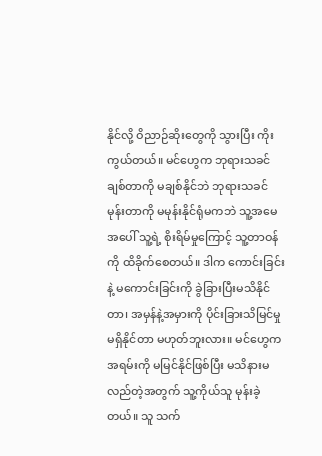နိုင်လို့ ဝိညာဉ်ဆိုးတွေကို သွားပြီး ကိုးကွယ်တယ်။ မင်ဟွေက ဘုရားသခင်ချစ်တာကို မချစ်နိုင်ဘဲ ဘုရားသခင် မုန်းတာကို မမုန်းနိုင်ရုံမကဘဲ သူ့အမေအပေါ် သူ့ရဲ့ စိုးရိမ်မှုကြောင့် သူ့တာဝန်ကို ထိခိုက်စေတယ်။ ဒါက ကောင်းခြင်းနဲ့ မကောင်းခြင်းကို ခွဲခြားပြီးမသိနိုင်တာ၊ အမှန်နဲ့အမှားကို ပိုင်းခြားသိမြင်မှုမရှိနိုင်တာ မဟုတ်ဘူးလား။ မင်ဟွေက အရမ်းကို မမြင်နိုင်ဖြစ်ပြီး မသိနားမလည်တဲ့အတွက် သူ့ကိုယ်သူ မုန်းခဲ့တယ်။ သူ သက်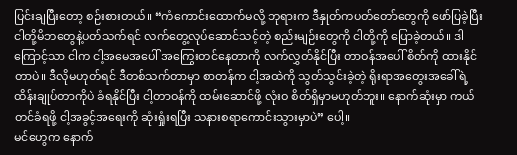ပြင်းချပြီးတော့ စဉ်းစားတယ်။ “ကံကောင်းထောက်မလို့ ဘုရားက ဒီနှုတ်ကပတ်တော်တွေကို ဖော်ပြခဲ့ပြီး ငါတို့မိဘတွေနဲ့ပတ်သက်ရင် လက်တွေ့လုပ်ဆောင်သင့်တဲ့ စည်းမျဉ်းတွေကို ငါတို့ကို ပြောခဲ့တယ်။ ဒါကြောင့်သာ ငါက ငါ့အမေအပေါ် အကြွေးတင်နေတာကို လက်လွှတ်နိုင်ပြီး တာဝန်အပေါ် စိတ်ကို ထားနိုင်တာပဲ။ ဒီလိုမဟုတ်ရင် ဒီတစ်သက်တာမှာ စာတန်က ငါ့အထဲကို သွတ်သွင်းခဲ့တဲ့ ရိုးရာအတွေးအခေါ်ရဲ့ ထိန်းချုပ်တာကိုပဲ ခံရနိုင်ပြီး ငါ့တာဝန်ကို ထမ်းဆောင်ဖို့ လုံးဝ စိတ်ရှိမှာမဟုတ်ဘူး။ နောက်ဆုံးမှာ ကယ်တင်ခံရဖို့ ငါ့အခွင့်အရေးကို ဆုံးရှုံးရပြီး သနားစရာကောင်းသွားမှာပဲ” ပေါ့။
မင်ဟွေက နောက်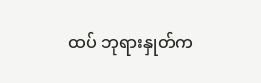ထပ် ဘုရားနှုတ်က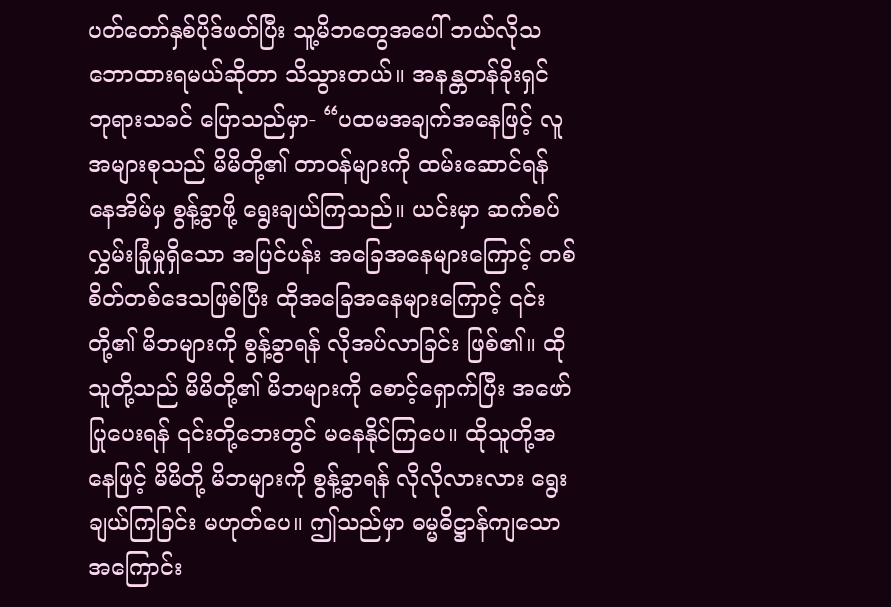ပတ်တော်နှစ်ပိုဒ်ဖတ်ပြီး သူ့မိဘတွေအပေါ် ဘယ်လိုသဘောထားရမယ်ဆိုတာ သိသွားတယ်။ အနန္တတန်ခိုးရှင် ဘုရားသခင် ပြောသည်မှာ- “ပထမအချက်အနေဖြင့် လူအများစုသည် မိမိတို့၏ တာဝန်များကို ထမ်းဆောင်ရန် နေအိမ်မှ စွန့်ခွာဖို့ ရွေးချယ်ကြသည်။ ယင်းမှာ ဆက်စပ်လွှမ်းခြုံမှုရှိသော အပြင်ပန်း အခြေအနေများကြောင့် တစ်စိတ်တစ်ဒေသဖြစ်ပြီး ထိုအခြေအနေများကြောင့် ၎င်းတို့၏ မိဘများကို စွန့်ခွာရန် လိုအပ်လာခြင်း ဖြစ်၏။ ထိုသူတို့သည် မိမိတို့၏ မိဘများကို စောင့်ရှောက်ပြီး အဖော်ပြုပေးရန် ၎င်းတို့ဘေးတွင် မနေနိုင်ကြပေ။ ထိုသူတို့အနေဖြင့် မိမိတို့ မိဘများကို စွန့်ခွာရန် လိုလိုလားလား ရွေးချယ်ကြခြင်း မဟုတ်ပေ။ ဤသည်မှာ ဓမ္မဓိဋ္ဌာန်ကျသော အကြောင်း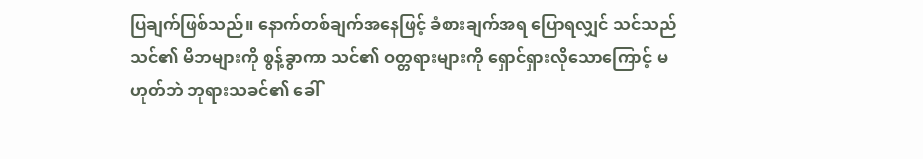ပြချက်ဖြစ်သည်။ နောက်တစ်ချက်အနေဖြင့် ခံစားချက်အရ ပြောရလျှင် သင်သည် သင်၏ မိဘများကို စွန့်ခွာကာ သင်၏ ဝတ္တရားများကို ရှောင်ရှားလိုသောကြောင့် မဟုတ်ဘဲ ဘုရားသခင်၏ ခေါ်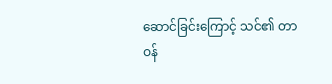ဆောင်ခြင်းကြောင့် သင်၏ တာဝန်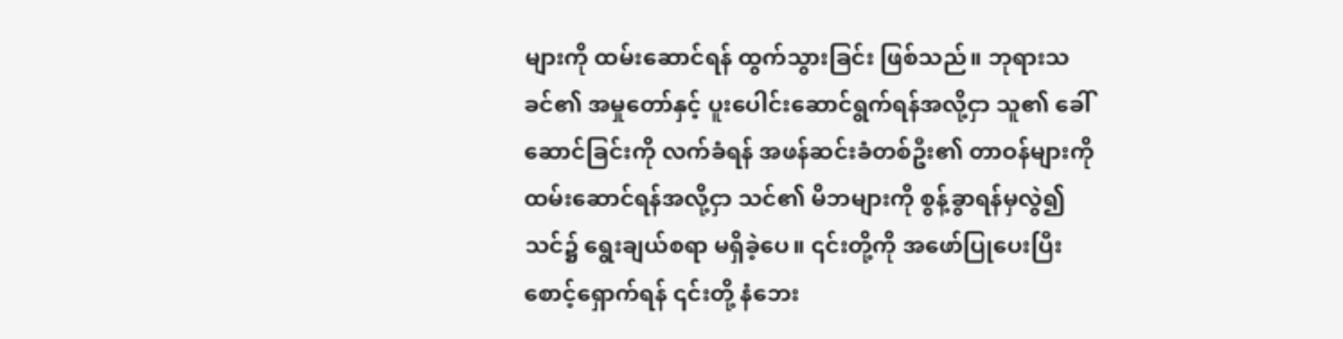များကို ထမ်းဆောင်ရန် ထွက်သွားခြင်း ဖြစ်သည်။ ဘုရားသခင်၏ အမှုတော်နှင့် ပူးပေါင်းဆောင်ရွက်ရန်အလို့ငှာ သူ၏ ခေါ်ဆောင်ခြင်းကို လက်ခံရန် အဖန်ဆင်းခံတစ်ဦး၏ တာဝန်များကို ထမ်းဆောင်ရန်အလို့ငှာ သင်၏ မိဘများကို စွန့်ခွာရန်မှလွဲ၍ သင်၌ ရွေးချယ်စရာ မရှိခဲ့ပေ။ ၎င်းတို့ကို အဖော်ပြုပေးပြီး စောင့်ရှောက်ရန် ၎င်းတို့ နံဘေး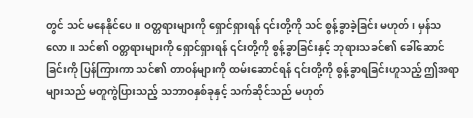တွင် သင် မနေနိုင်ပေ။ ဝတ္တရားများကို ရှောင်ရှားရန် ၎င်းတို့ကို သင် စွန့်ခွာခဲ့ခြင်း မဟုတ်၊ မှန်သလော။ သင်၏ ဝတ္တရားများကို ရှောင်ရှားရန် ၎င်းတို့ကို စွန့်ခွာခြင်းနှင့် ဘုရားသခင်၏ ခေါ်ဆောင်ခြင်းကို ပြန်ကြားကာ သင်၏ တာဝန်များကို ထမ်းဆောင်ရန် ၎င်းတို့ကို စွန့်ခွာရခြင်းဟူသည့် ဤအရာများသည် မတူကွဲပြားသည့် သဘာဝနှစ်ခုနှင့် သက်ဆိုင်သည် မဟုတ်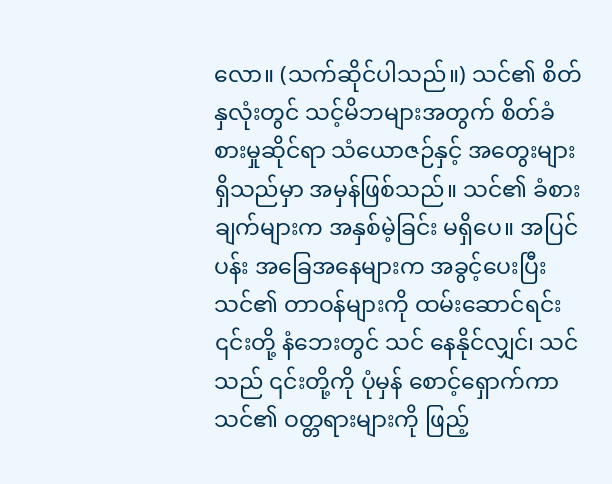လော။ (သက်ဆိုင်ပါသည်။) သင်၏ စိတ်နှလုံးတွင် သင့်မိဘများအတွက် စိတ်ခံစားမှုဆိုင်ရာ သံယောဇဉ်နှင့် အတွေးများ ရှိသည်မှာ အမှန်ဖြစ်သည်။ သင်၏ ခံစားချက်များက အနှစ်မဲ့ခြင်း မရှိပေ။ အပြင်ပန်း အခြေအနေများက အခွင့်ပေးပြီး သင်၏ တာဝန်များကို ထမ်းဆောင်ရင်း ၎င်းတို့ နံဘေးတွင် သင် နေနိုင်လျှင်၊ သင်သည် ၎င်းတို့ကို ပုံမှန် စောင့်ရှောက်ကာ သင်၏ ဝတ္တရားများကို ဖြည့်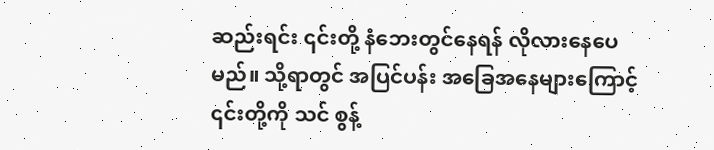ဆည်းရင်း ၎င်းတို့ နံဘေးတွင်နေရန် လိုလားနေပေမည်။ သို့ရာတွင် အပြင်ပန်း အခြေအနေများကြောင့် ၎င်းတို့ကို သင် စွန့်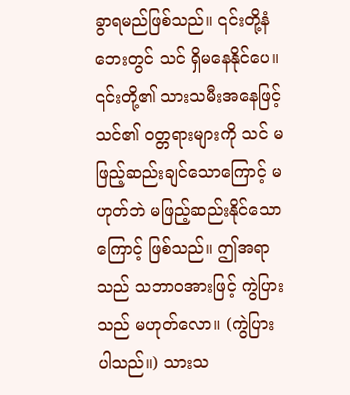ခွာရမည်ဖြစ်သည်။ ၎င်းတို့နံဘေးတွင် သင် ရှိမနေနိုင်ပေ။ ၎င်းတို့၏ သားသမီးအနေဖြင့် သင်၏ ဝတ္တရားများကို သင် မဖြည့်ဆည်းချင်သောကြောင့် မဟုတ်ဘဲ မဖြည့်ဆည်းနိုင်သောကြောင့် ဖြစ်သည်။ ဤအရာသည် သဘာဝအားဖြင့် ကွဲပြားသည် မဟုတ်လော။ (ကွဲပြားပါသည်။) သားသ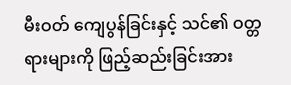မီးဝတ် ကျေပွန်ခြင်းနှင့် သင်၏ ဝတ္တရားများကို ဖြည့်ဆည်းခြင်းအား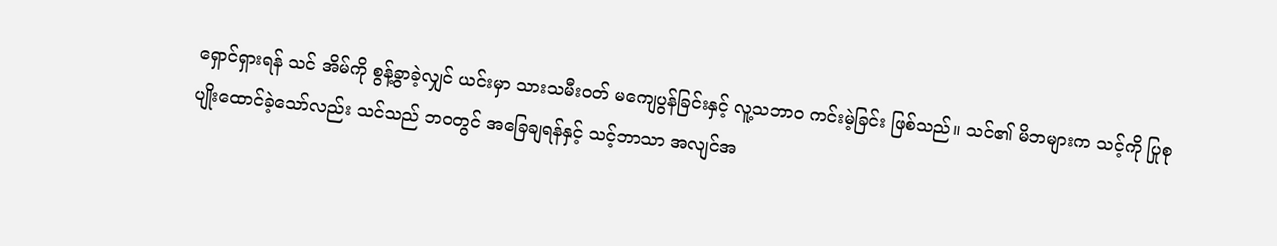ရှောင်ရှားရန် သင် အိမ်ကို စွန့်ခွာခဲ့လျှင် ယင်းမှာ သားသမီးဝတ် မကျေပွန်ခြင်းနှင့် လူ့သဘာဝ ကင်းမဲ့ခြင်း ဖြစ်သည်။ သင်၏ မိဘများက သင့်ကို ပြုစုပျိုးထောင်ခဲ့သော်လည်း သင်သည် ဘဝတွင် အခြေချရန်နှင့် သင့်ဘာသာ အလျင်အ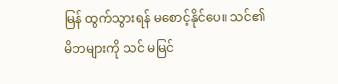မြန် ထွက်သွားရန် မစောင့်နိုင်ပေ။ သင်၏ မိဘများကို သင် မမြင်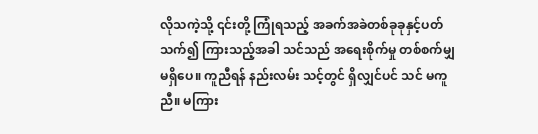လိုသကဲ့သို့ ၎င်းတို့ ကြုံရသည့် အခက်အခဲတစ်ခုခုနှင့်ပတ်သက်၍ ကြားသည့်အခါ သင်သည် အရေးစိုက်မှု တစ်စက်မျှ မရှိပေ။ ကူညီရန် နည်းလမ်း သင့်တွင် ရှိလျှင်ပင် သင် မကူညီ။ မကြား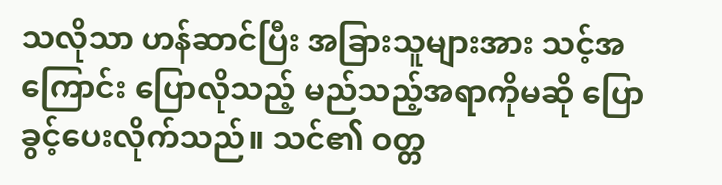သလိုသာ ဟန်ဆာင်ပြီး အခြားသူများအား သင့်အကြောင်း ပြောလိုသည့် မည်သည့်အရာကိုမဆို ပြောခွင့်ပေးလိုက်သည်။ သင်၏ ဝတ္တ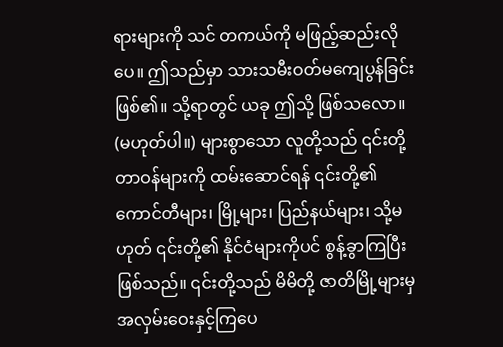ရားများကို သင် တကယ်ကို မဖြည့်ဆည်းလိုပေ။ ဤသည်မှာ သားသမီးဝတ်မကျေပွန်ခြင်း ဖြစ်၏။ သို့ရာတွင် ယခု ဤသို့ ဖြစ်သလော။ (မဟုတ်ပါ။) များစွာသော လူတို့သည် ၎င်းတို့ တာဝန်များကို ထမ်းဆောင်ရန် ၎င်းတို့၏ ကောင်တီများ၊ မြို့များ၊ ပြည်နယ်များ၊ သို့မဟုတ် ၎င်းတို့၏ နိုင်ငံများကိုပင် စွန့်ခွာကြပြီးဖြစ်သည်။ ၎င်းတို့သည် မိမိတို့ ဇာတိမြို့များမှ အလှမ်းဝေးနှင့်ကြပေ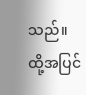သည်။ ထို့အပြင်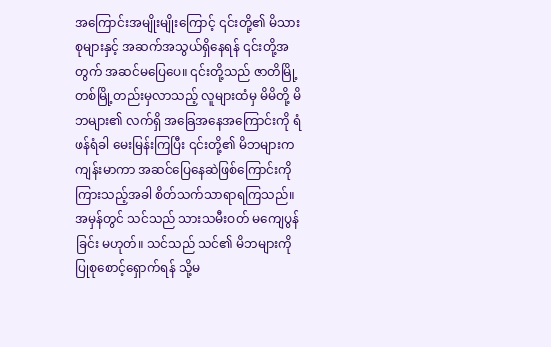အကြောင်းအမျိုးမျိုးကြောင့် ၎င်းတို့၏ မိသားစုများနှင့် အဆက်အသွယ်ရှိနေရန် ၎င်းတို့အတွက် အဆင်မပြေပေ။ ၎င်းတို့သည် ဇာတိမြို့တစ်မြို့တည်းမှလာသည့် လူများထံမှ မိမိတို့ မိဘများ၏ လက်ရှိ အခြေအနေအကြောင်းကို ရံဖန်ရံခါ မေးမြန်းကြပြီး ၎င်းတို့၏ မိဘများက ကျန်းမာကာ အဆင်ပြေနေဆဲဖြစ်ကြောင်းကို ကြားသည့်အခါ စိတ်သက်သာရာရကြသည်။ အမှန်တွင် သင်သည် သားသမီးဝတ် မကျေပွန်ခြင်း မဟုတ်။ သင်သည် သင်၏ မိဘများကို ပြုစုစောင့်ရှောက်ရန် သို့မ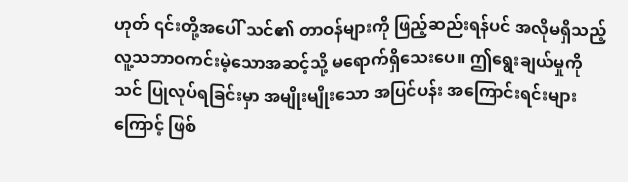ဟုတ် ၎င်းတို့အပေါ် သင်၏ တာဝန်များကို ဖြည့်ဆည်းရန်ပင် အလိုမရှိသည့် လူ့သဘာဝကင်းမဲ့သောအဆင့်သို့ မရောက်ရှိသေးပေ။ ဤရွေးချယ်မှုကို သင် ပြုလုပ်ရခြင်းမှာ အမျိုးမျိုးသော အပြင်ပန်း အကြောင်းရင်းများကြောင့် ဖြစ်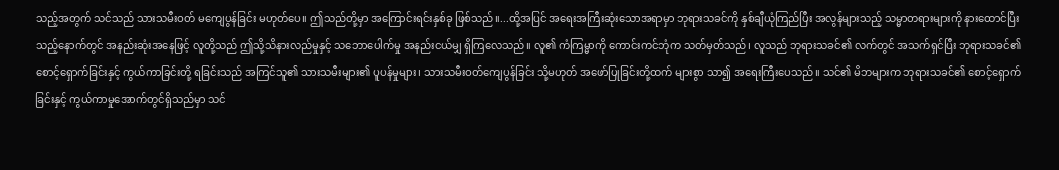သည့်အတွက် သင်သည် သားသမီးဝတ် မကျေပွန်ခြင်း မဟုတ်ပေ။ ဤသည်တို့မှာ အကြောင်းရင်းနှစ်ခု ဖြစ်သည်။...ထို့အပြင် အရေးအကြီးဆုံးသောအရာမှာ ဘုရားသခင်ကို နှစ်ချီယုံကြည်ပြီး အလွန်များသည့် သမ္မာတရားများကို နားထောင်ပြီးသည့်နောက်တွင် အနည်းဆုံးအနေဖြင့် လူတို့သည် ဤသို့သိနားလည်မှုနှင့် သဘောပေါက်မှု အနည်းငယ်မျှ ရှိကြလေသည်။ လူ၏ ကံကြမ္မာကို ကောင်းကင်ဘုံက သတ်မှတ်သည်၊ လူသည် ဘုရားသခင်၏ လက်တွင် အသက်ရှင်ပြီး ဘုရားသခင်၏ စောင့်ရှောက်ခြင်းနှင့် ကွယ်ကာခြင်းတို့ ရခြင်းသည် အကြင်သူ၏ သားသမီးများ၏ ပူပန်မှုများ၊ သားသမီးဝတ်ကျေပွန်ခြင်း သို့မဟုတ် အဖော်ပြုခြင်းတို့ထက် များစွာ သာ၍ အရေးကြီးပေသည်။ သင်၏ မိဘများက ဘုရားသခင်၏ စောင့်ရှောက်ခြင်းနှင့် ကွယ်ကာမှုအောက်တွင်ရှိသည်မှာ သင်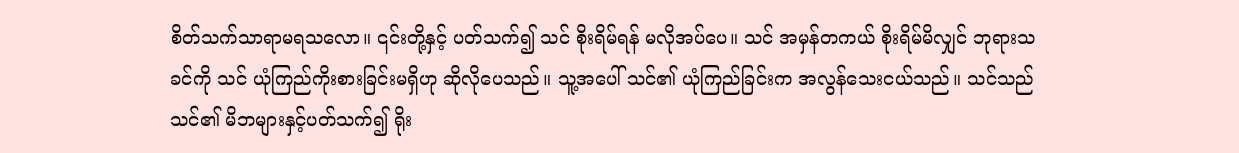စိတ်သက်သာရာမရသလော။ ၎င်းတို့နှင့် ပတ်သက်၍ သင် စိုးရိမ်ရန် မလိုအပ်ပေ။ သင် အမှန်တကယ် စိုးရိမ်မိလျှင် ဘုရားသခင်ကို သင် ယုံကြည်ကိုးစားခြင်းမရှိဟု ဆိုလိုပေသည်။ သူ့အပေါ် သင်၏ ယုံကြည်ခြင်းက အလွန်သေးငယ်သည်။ သင်သည် သင်၏ မိဘများနှင့်ပတ်သက်၍ ရိုး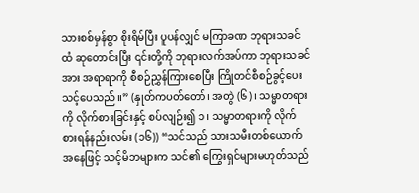သားစစ်မှန်စွာ စိုးရိမ်ပြီး ပူပန်လျှင် မကြာခဏ ဘုရားသခင်ထံ ဆုတောင်းပြီး ၎င်းတို့ကို ဘုရားလက်အပ်ကာ ဘုရားသခင်အား အရာရာကို စီစဉ်ညွှန်ကြားစေပြီး ကြိုတင်စီစဉ်ခွင့်ပေးသင့်ပေသည်။” (နှုတ်ကပတ်တော်၊ အတွဲ (၆)၊ သမ္မာတရားကို လိုက်စားခြင်းနှင့် စပ်လျဉ်း၍ ၁၊ သမ္မာတရားကို လိုက်စားရန်နည်းလမ်း (၁၆)) “သင်သည် သားသမီးတစ်ယောက်အနေဖြင့် သင့်မိဘများက သင်၏ ကြွေးရှင်များမဟုတ်သည်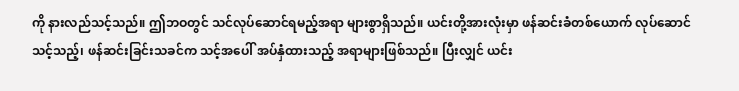ကို နားလည်သင့်သည်။ ဤဘဝတွင် သင်လုပ်ဆောင်ရမည့်အရာ များစွာရှိသည်။ ယင်းတို့အားလုံးမှာ ဖန်ဆင်းခံတစ်ယောက် လုပ်ဆောင်သင့်သည့်၊ ဖန်ဆင်းခြင်းသခင်က သင့်အပေါ် အပ်နှံထားသည့် အရာများဖြစ်သည်။ ပြီးလျှင် ယင်း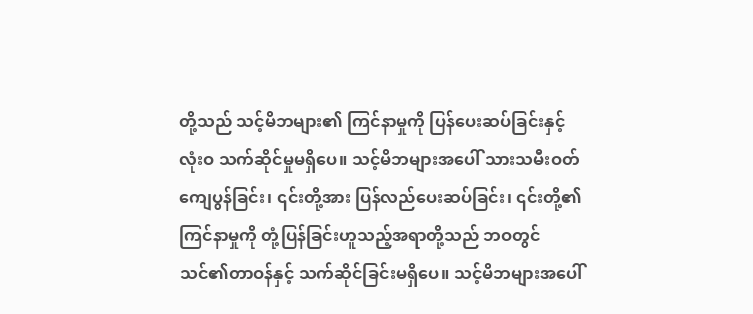တို့သည် သင့်မိဘများ၏ ကြင်နာမှုကို ပြန်ပေးဆပ်ခြင်းနှင့် လုံးဝ သက်ဆိုင်မှုမရှိပေ။ သင့်မိဘများအပေါ် သားသမီးဝတ်ကျေပွန်ခြင်း၊ ၎င်းတို့အား ပြန်လည်ပေးဆပ်ခြင်း၊ ၎င်းတို့၏ ကြင်နာမှုကို တုံ့ပြန်ခြင်းဟူသည့်အရာတို့သည် ဘဝတွင် သင်၏တာဝန်နှင့် သက်ဆိုင်ခြင်းမရှိပေ။ သင့်မိဘများအပေါ်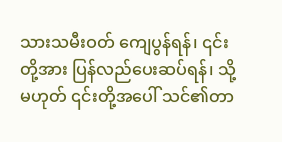သားသမီးဝတ် ကျေပွန်ရန်၊ ၎င်းတို့အား ပြန်လည်ပေးဆပ်ရန်၊ သို့မဟုတ် ၎င်းတို့အပေါ် သင်၏တာ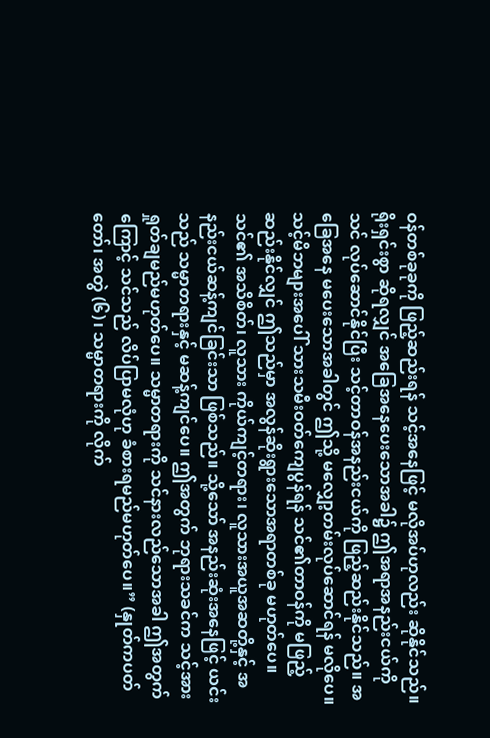ဝန်တစ်ခုခုကို ဖြည့်ဆည်းရန် သင့်အနေဖြင့် မလိုအပ်ဟုလည်း ဆိုနိုင်သည်။ ရိုးရှင်းစွာ ဆိုရလျှင် အခြေအနေပေးသောအခါ၌ ဤအရာအနည်းငယ်ကို သင် လုပ်ဆောင်နိုင်ပြီး သင့်တာဝန်အနည်းငယ်ကို ဖြည့်ဆည်းနိုင်သည်။ အခြေအနေ မပေးသောအခါတွင် ဤသို့ မလျှော့တမ်းလုပ်ဆောင်ရန် မလိုပေ။ သင့်မိဘများအပေါ် သားသမီးဝတ်ကျေပွန်ရန် သင်၏တာဝန်ကို မဖြည့်ဆည်းနိုင်လျှင် ဤသည်မှာ အလွန်ဆိုးရွားသောအရာတစ်ခု မဟုတ်ပေ။ သင်၏ အသိစိတ်၊ လူသား ကိုယ်ကျင့်တရား၊ လူသားအယူအဆတို့နှင့် အနည်းငယ်ဆန့်ကျင်ခြင်းသာ ဖြစ်သည်။ သို့သော် အနည်းဆုံးအနေဖြင့် ယင်းသည် သမ္မာတရားနှင့် မဆန့်ကျင်ပေ။ ဤအတွက် ဘုရားသခင်က သင့်အား ရှုတ်ချမည်မဟုတ်ပေ။ သမ္မာတရားကို သင်နားလည်သောအခါ ဤအတွက်ကြောင့် သင်သည် လိပ်ပြာမလုံဟု ခံစားရမည်မဟုတ်ပေ။” (နှုတ်ကပတ်တော်၊ အတွဲ (၆)၊ သမ္မာတရားကို လိုက်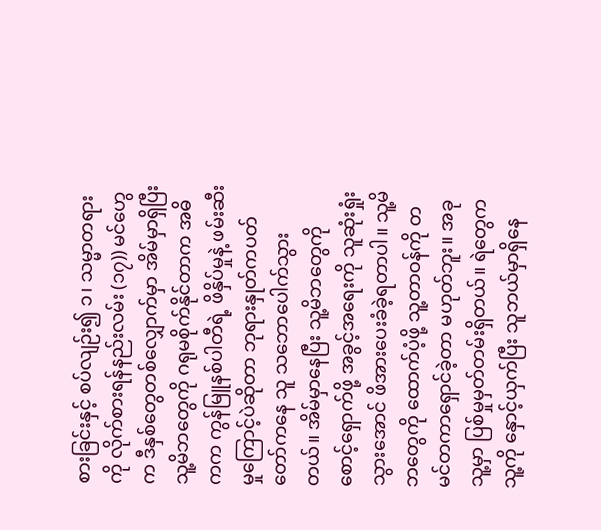စားခြင်းနှင့် စပ်လျဉ်း၍ ၁၊ သမ္မာတရားကို လိုက်စားရန်နည်းလမ်း (၁၇)) မင်ဟွေက ဒီနှစ်တွေတစ်လျှောက်မှာ အိမ်မှာရှိပြီး သူ့မိဘတွေကို ဂရုမစိုက်နိုင်တာက အဓိကက ကွန်မြူနစ်ပါတီရဲ့ ဖိနှိပ်မှုနဲ့ ဖမ်းဆီးမှုကြောင့်ပဲဆိုတာ ဘုရားနှုတ်ကပတ်တော်ကနေ သူ သဘောပေါက်သွားတယ်။ အိမ်မှာနေပြီး သူ့မိဘတွေကို စောင့်ရှောက်ဖို့ အခွင့်အရေးကို သူဆုံးရှုံးသွားအောင် ဖိအားပေးခံခဲ့ရတာပါ။ သူ့မိဘတွေကို ထောက်ပံ့ဖို့ သူ့တာဝန်ကို တမင်တကာရှောင်ခဲ့တာ မဟုတ်ဘူး။ အခု သူ့မှာ ပြစ်မှုမှတ်တမ်းရှိတယ်။ ရဲတွေက သူ့ကို နှောင့်ယှက်ပြီး သူဘယ်မှာရှိနေ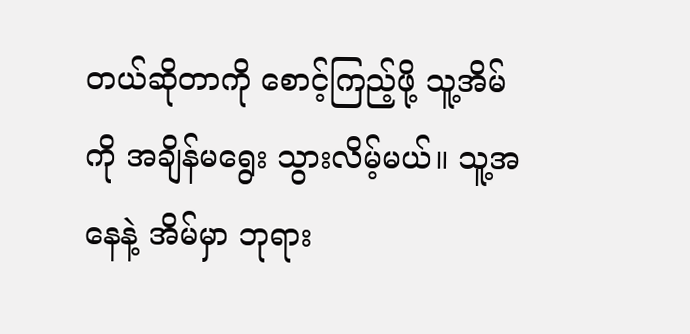တယ်ဆိုတာကို စောင့်ကြည့်ဖို့ သူ့အိမ်ကို အချိန်မရွေး သွားလိမ့်မယ်။ သူ့အနေနဲ့ အိမ်မှာ ဘုရား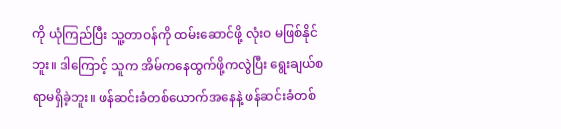ကို ယုံကြည်ပြီး သူ့တာဝန်ကို ထမ်းဆောင်ဖို့ လုံးဝ မဖြစ်နိုင်ဘူး။ ဒါကြောင့် သူက အိမ်ကနေထွက်ဖို့ကလွဲပြီး ရွေးချယ်စရာမရှိခဲ့ဘူး။ ဖန်ဆင်းခံတစ်ယောက်အနေနဲ့ ဖန်ဆင်းခံတစ်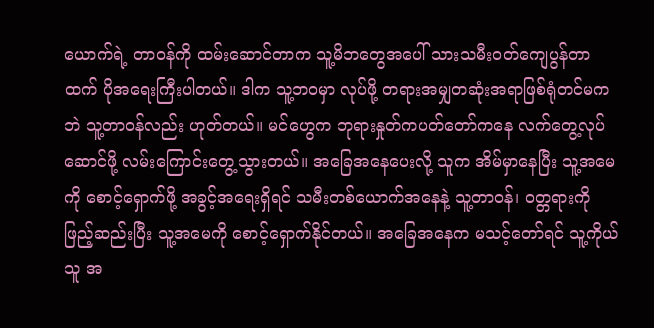ယောက်ရဲ့ တာဝန်ကို ထမ်းဆောင်တာက သူ့မိဘတွေအပေါ် သားသမီးဝတ်ကျေပွန်တာထက် ပိုအရေးကြီးပါတယ်။ ဒါက သူ့ဘဝမှာ လုပ်ဖို့ တရားအမျှတဆုံးအရာဖြစ်ရုံတင်မကဘဲ သူ့တာဝန်လည်း ဟုတ်တယ်။ မင်ဟွေက ဘုရားနှုတ်ကပတ်တော်ကနေ လက်တွေ့လုပ်ဆောင်ဖို့ လမ်းကြောင်းတွေ့သွားတယ်။ အခြေအနေပေးလို့ သူက အိမ်မှာနေပြီး သူ့အမေကို စောင့်ရှောက်ဖို့ အခွင့်အရေးရှိရင် သမီးတစ်ယောက်အနေနဲ့ သူ့တာဝန်၊ ဝတ္တရားကို ဖြည့်ဆည်းပြီး သူ့အမေကို စောင့်ရှောက်နိုင်တယ်။ အခြေအနေက မသင့်တော်ရင် သူ့ကိုယ်သူ အ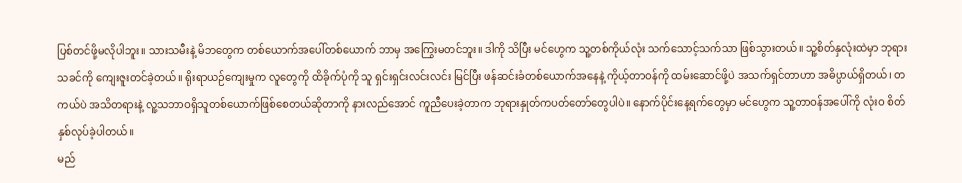ပြစ်တင်ဖို့မလိုပါဘူး။ သားသမီးနဲ့ မိဘတွေက တစ်ယောက်အပေါ်တစ်ယောက် ဘာမှ အကြွေးမတင်ဘူး။ ဒါကို သိပြီး မင်ဟွေက သူ့တစ်ကိုယ်လုံး သက်သောင့်သက်သာ ဖြစ်သွားတယ်။ သူ့စိတ်နှလုံးထဲမှာ ဘုရားသခင်ကို ကျေးဇူးတင်ခဲ့တယ်။ ရိုးရာယဉ်ကျေးမှုက လူတွေကို ထိခိုက်ပုံကို သူ ရှင်းရှင်းလင်းလင်း မြင်ပြီး ဖန်ဆင်းခံတစ်ယောက်အနေနဲ့ ကိုယ့်တာဝန်ကို ထမ်းဆောင်ဖို့ပဲ အသက်ရှင်တာဟာ အဓိပ္ပာယ်ရှိတယ်၊ တကယ်ပဲ အသိတရားနဲ့ လူ့သဘာဝရှိသူတစ်ယောက်ဖြစ်စေတယ်ဆိုတာကို နားလည်အောင် ကူညီပေးခဲ့တာက ဘုရားနှုတ်ကပတ်တော်တွေပါပဲ။ နောက်ပိုင်းနေ့ရက်တွေမှာ မင်ဟွေက သူ့တာဝန်အပေါ်ကို လုံးဝ စိတ်နှစ်လုပ်ခဲ့ပါတယ်။
မည်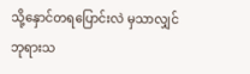သို့နှောင်တရပြောင်းလဲ မှသာလျှင် ဘုရားသ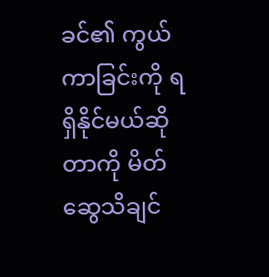ခင်၏ ကွယ်ကာခြင်းကို ရရှိနိုင်မယ်ဆိုတာကို မိတ်ဆွေသိချင်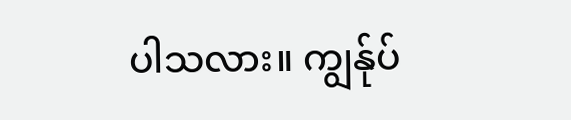ပါသလား။ ကျွန်ုပ်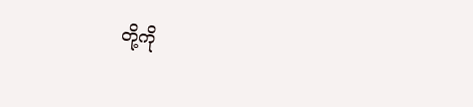တို့ကို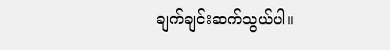ချက်ချင်းဆက်သွယ်ပါ။